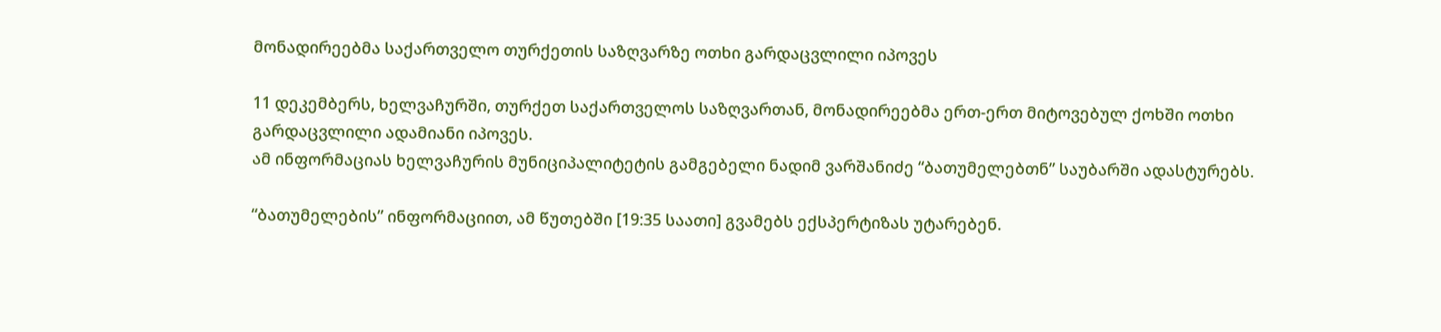მონადირეებმა საქართველო თურქეთის საზღვარზე ოთხი გარდაცვლილი იპოვეს

11 დეკემბერს, ხელვაჩურში, თურქეთ საქართველოს საზღვართან, მონადირეებმა ერთ-ერთ მიტოვებულ ქოხში ოთხი გარდაცვლილი ადამიანი იპოვეს.
ამ ინფორმაციას ხელვაჩურის მუნიციპალიტეტის გამგებელი ნადიმ ვარშანიძე “ბათუმელებთნ” საუბარში ადასტურებს.

“ბათუმელების” ინფორმაციით, ამ წუთებში [19:35 საათი] გვამებს ექსპერტიზას უტარებენ.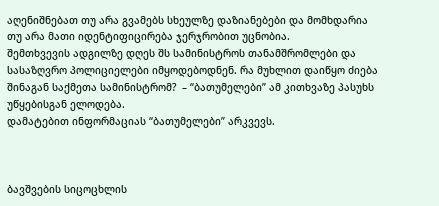აღენიშნებათ თუ არა გვამებს სხეულზე დაზიანებები და მომხდარია თუ არა მათი იდენტიფიცირება ჯერჯრობით უცნობია.
შემთხვევის ადგილზე დღეს შს სამინისტროს თანამშრომლები და სასაზღვრო პოლიციელები იმყოდებოდნენ. რა მუხლით დაიწყო ძიება შინაგან საქმეთა სამინისტრომ?  – “ბათუმელები” ამ კითხვაზე პასუხს უწყებისგან ელოდება.
დამატებით ინფორმაციას “ბათუმელები” არკვევს.



ბავშვების სიცოცხლის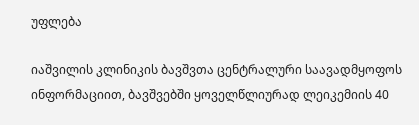უფლება

იაშვილის კლინიკის ბავშვთა ცენტრალური საავადმყოფოს ინფორმაციით, ბავშვებში ყოველწლიურად ლეიკემიის 40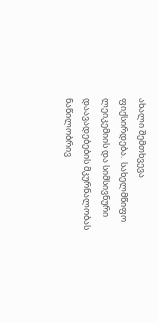ახალი შემთხვევა ფიქსირდება.  სახელმწიფო ლეიკემიის და სიმსივნური დაავადებების მკურნალობას ნაწილობრივ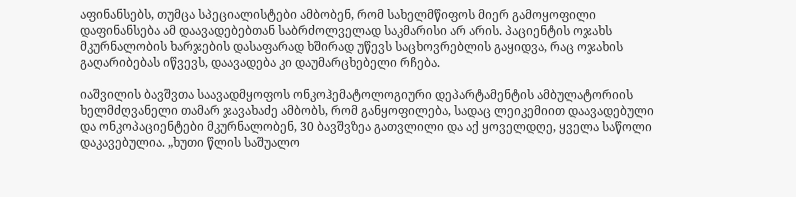აფინანსებს, თუმცა სპეციალისტები ამბობენ, რომ სახელმწიფოს მიერ გამოყოფილი დაფინანსება ამ დაავადებებთან საბრძოლველად საკმარისი არ არის. პაციენტის ოჯახს მკურნალობის ხარჯების დასაფარად ხშირად უწევს საცხოვრებლის გაყიდვა, რაც ოჯახის გაღარიბებას იწვევს, დაავადება კი დაუმარცხებელი რჩება.

იაშვილის ბავშვთა საავადმყოფოს ონკოჰემატოლოგიური დეპარტამენტის ამბულატორიის ხელმძღვანელი თამარ ჯავახაძე ამბობს, რომ განყოფილება, სადაც ლეიკემიით დაავადებული და ონკოპაციენტები მკურნალობენ, 30 ბავშვზეა გათვლილი და აქ ყოველდღე, ყველა საწოლი დაკავებულია. „ხუთი წლის საშუალო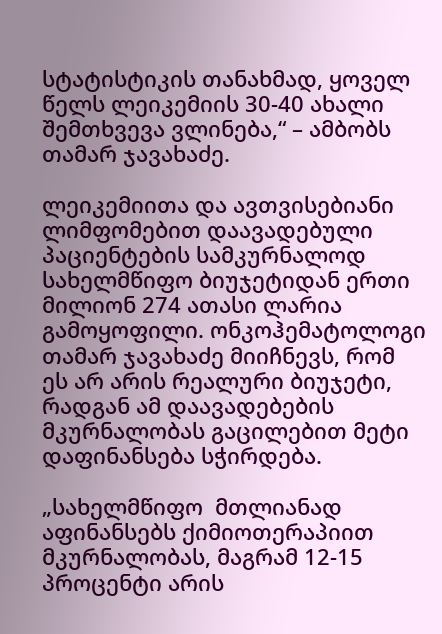სტატისტიკის თანახმად, ყოველ წელს ლეიკემიის 30-40 ახალი შემთხვევა ვლინება,“ – ამბობს თამარ ჯავახაძე.

ლეიკემიითა და ავთვისებიანი ლიმფომებით დაავადებული პაციენტების სამკურნალოდ სახელმწიფო ბიუჯეტიდან ერთი მილიონ 274 ათასი ლარია გამოყოფილი. ონკოჰემატოლოგი თამარ ჯავახაძე მიიჩნევს, რომ ეს არ არის რეალური ბიუჯეტი, რადგან ამ დაავადებების  მკურნალობას გაცილებით მეტი დაფინანსება სჭირდება.

„სახელმწიფო  მთლიანად აფინანსებს ქიმიოთერაპიით მკურნალობას, მაგრამ 12-15 პროცენტი არის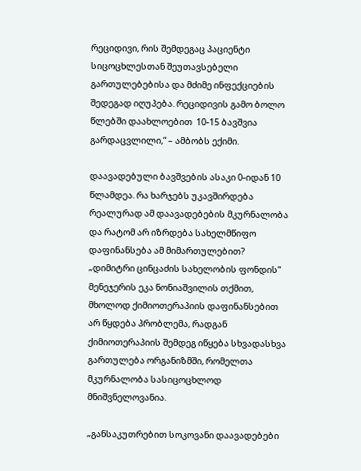რეციდივი, რის შემდეგაც პაციენტი სიცოცხლესთან შეუთავსებელი გართულებებისა და მძიმე ინფექციების შედეგად იღუპება. რეციდივის გამო ბოლო წლებში დაახლოებით  10-15 ბავშვია გარდაცვლილი,“ – ამბობს ექიმი.

დაავადებული ბავშვების ასაკი 0-იდან 10 წლამდეა. რა ხარჯებს უკავშირდება რეალურად ამ დაავადებების მკურნალობა და რატომ არ იზრდება სახელმწიფო დაფინანსება ამ მიმართულებით? „დიმიტრი ცინცაძის სახელობის ფონდის“ მენეჯერის ეკა ნონიაშვილის თქმით, მხოლოდ ქიმიოთერაპიის დაფინანსებით არ წყდება პრობლემა, რადგან ქიმიოთერაპიის შემდეგ იწყება სხვადასხვა გართულება ორგანიზმში, რომელთა მკურნალობა სასიცოცხლოდ მნიშვნელოვანია.

„განსაკუთრებით სოკოვანი დაავადებები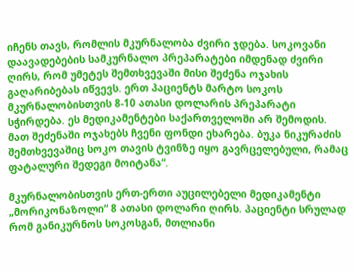იჩენს თავს, რომლის მკურნალობა ძვირი ჯდება. სოკოვანი დაავადებების სამკურნალო პრეპარატები იმდენად ძვირი ღირს, რომ უმეტეს შემთხვევაში მისი შეძენა ოჯახის გაღარიბებას იწვევს. ერთ პაციენტს მარტო სოკოს მკურნალობისთვის 8-10 ათასი დოლარის პრეპარატი სჭირდება. ეს მედიკამენტები საქართველოში არ შემოდის. მათ შეძენაში ოჯახებს ჩვენი ფონდი ეხარება. ბუკა ნიკურაძის შემთხვევაშიც სოკო თავის ტვინზე იყო გავრცელებული, რამაც ფატალური შედეგი მოიტანა“.

მკურნალობისთვის ერთ-ერთი აუცილებელი მედიკამენტი „მორიკონაზოლი“ 8 ათასი დოლარი ღირს. პაციენტი სრულად რომ განიკურნოს სოკოსგან, მთლიანი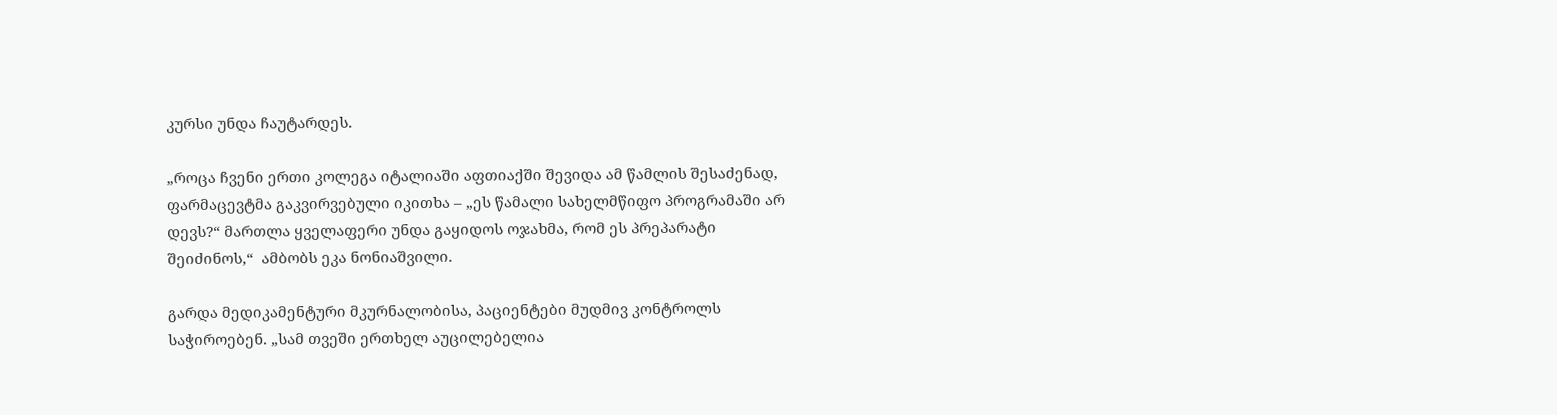კურსი უნდა ჩაუტარდეს.

„როცა ჩვენი ერთი კოლეგა იტალიაში აფთიაქში შევიდა ამ წამლის შესაძენად, ფარმაცევტმა გაკვირვებული იკითხა – „ეს წამალი სახელმწიფო პროგრამაში არ დევს?“ მართლა ყველაფერი უნდა გაყიდოს ოჯახმა, რომ ეს პრეპარატი შეიძინოს,“  ამბობს ეკა ნონიაშვილი.

გარდა მედიკამენტური მკურნალობისა, პაციენტები მუდმივ კონტროლს საჭიროებენ. „სამ თვეში ერთხელ აუცილებელია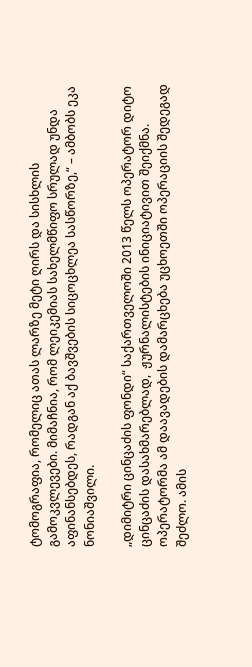ტომოგრაფია, რომელიც ათას ლარზე მეტი ღირს და სისხლის გამოკვლევები. მიმაჩნია, რომ ლეიკემიას სახელმწიფო სრულად უნდა აფინანსებდეს, რადგან აქ ბავშვების სიცოცხლეა სასწორზე,“ – ამბობს ეკა ნონიაშვილი.

„დიმიტრი ცინცაძის ფონდი“ საქართველოში 2013 წელს ოპერატორ დიტო ცინცაძის დასახმარებლად,  ჟურნალისტების ინიციატივით შეიქმნა. ოპერატორმა ამ დაავადების დამარცხება უცხოეთში ოპერაციის შედეგად შეძლო. ამის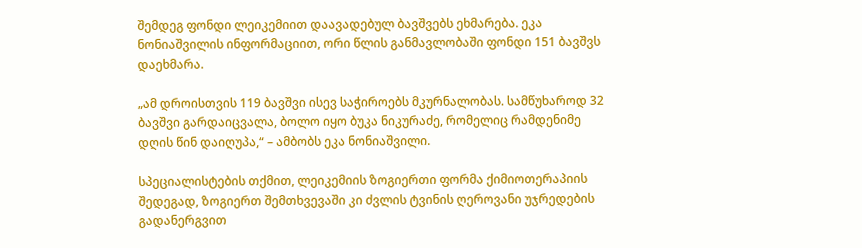შემდეგ ფონდი ლეიკემიით დაავადებულ ბავშვებს ეხმარება. ეკა ნონიაშვილის ინფორმაციით, ორი წლის განმავლობაში ფონდი 151 ბავშვს დაეხმარა.

„ამ დროისთვის 119 ბავშვი ისევ საჭიროებს მკურნალობას. სამწუხაროდ 32 ბავშვი გარდაიცვალა, ბოლო იყო ბუკა ნიკურაძე, რომელიც რამდენიმე დღის წინ დაიღუპა,“ – ამბობს ეკა ნონიაშვილი.

სპეციალისტების თქმით, ლეიკემიის ზოგიერთი ფორმა ქიმიოთერაპიის შედეგად, ზოგიერთ შემთხვევაში კი ძვლის ტვინის ღეროვანი უჯრედების გადანერგვით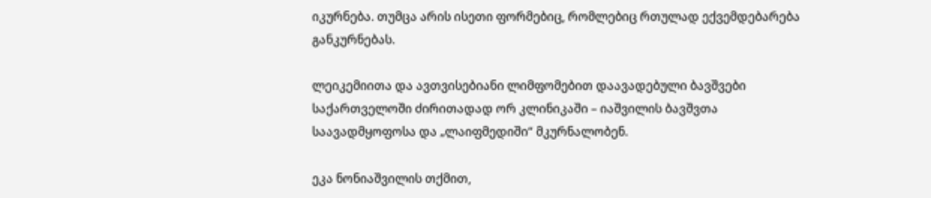იკურნება. თუმცა არის ისეთი ფორმებიც, რომლებიც რთულად ექვემდებარება განკურნებას.

ლეიკემიითა და ავთვისებიანი ლიმფომებით დაავადებული ბავშვები საქართველოში ძირითადად ორ კლინიკაში – იაშვილის ბავშვთა საავადმყოფოსა და „ლაიფმედიში“ მკურნალობენ.

ეკა ნონიაშვილის თქმით,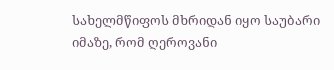სახელმწიფოს მხრიდან იყო საუბარი იმაზე, რომ ღეროვანი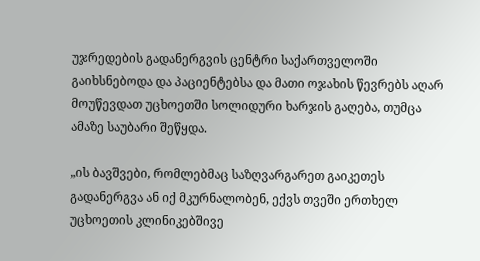უჯრედების გადანერგვის ცენტრი საქართველოში გაიხსნებოდა და პაციენტებსა და მათი ოჯახის წევრებს აღარ მოუწევდათ უცხოეთში სოლიდური ხარჯის გაღება, თუმცა ამაზე საუბარი შეწყდა.

„ის ბავშვები, რომლებმაც საზღვარგარეთ გაიკეთეს გადანერგვა ან იქ მკურნალობენ, ექვს თვეში ერთხელ უცხოეთის კლინიკებშივე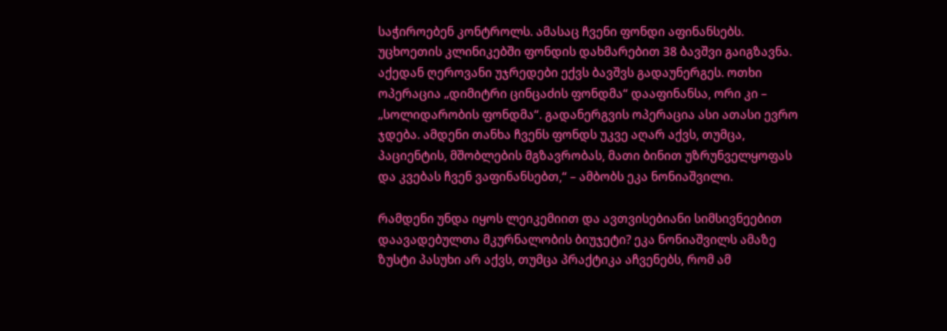საჭიროებენ კონტროლს. ამასაც ჩვენი ფონდი აფინანსებს. უცხოეთის კლინიკებში ფონდის დახმარებით 38 ბავშვი გაიგზავნა. აქედან ღეროვანი უჯრედები ექვს ბავშვს გადაუნერგეს. ოთხი ოპერაცია „დიმიტრი ცინცაძის ფონდმა“ დააფინანსა, ორი კი – „სოლიდარობის ფონდმა“. გადანერგვის ოპერაცია ასი ათასი ევრო ჯდება. ამდენი თანხა ჩვენს ფონდს უკვე აღარ აქვს, თუმცა, პაციენტის, მშობლების მგზავრობას, მათი ბინით უზრუნველყოფას და კვებას ჩვენ ვაფინანსებთ,“ – ამბობს ეკა ნონიაშვილი.

რამდენი უნდა იყოს ლეიკემიით და ავთვისებიანი სიმსივნეებით დაავადებულთა მკურნალობის ბიუჯეტი? ეკა ნონიაშვილს ამაზე ზუსტი პასუხი არ აქვს, თუმცა პრაქტიკა აჩვენებს, რომ ამ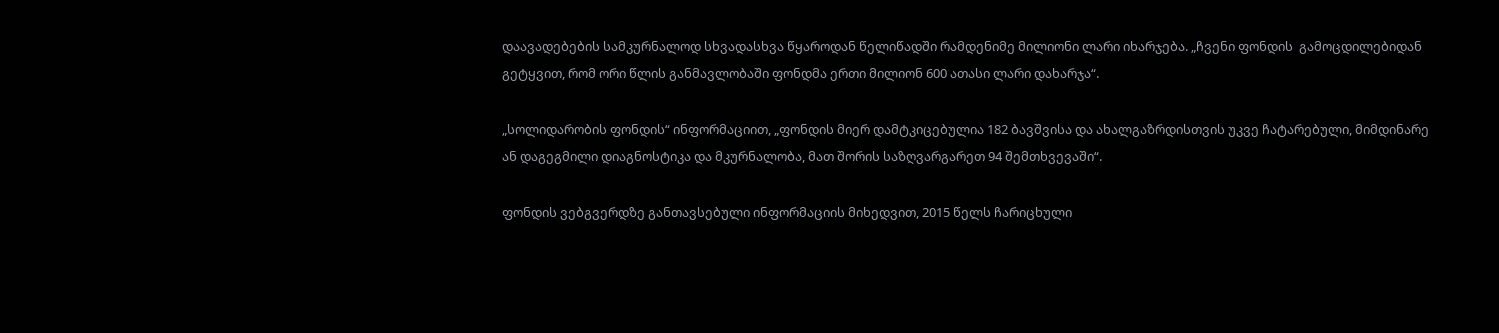დაავადებების სამკურნალოდ სხვადასხვა წყაროდან წელიწადში რამდენიმე მილიონი ლარი იხარჯება. „ჩვენი ფონდის  გამოცდილებიდან გეტყვით, რომ ორი წლის განმავლობაში ფონდმა ერთი მილიონ 600 ათასი ლარი დახარჯა“.

„სოლიდარობის ფონდის“ ინფორმაციით, „ფონდის მიერ დამტკიცებულია 182 ბავშვისა და ახალგაზრდისთვის უკვე ჩატარებული, მიმდინარე ან დაგეგმილი დიაგნოსტიკა და მკურნალობა, მათ შორის საზღვარგარეთ 94 შემთხვევაში“.

ფონდის ვებგვერდზე განთავსებული ინფორმაციის მიხედვით, 2015 წელს ჩარიცხული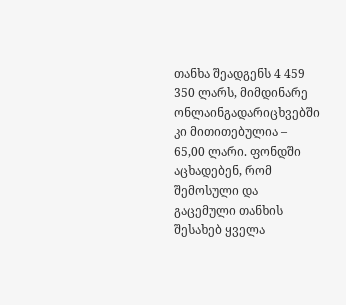თანხა შეადგენს 4 459 350 ლარს, მიმდინარე ონლაინგადარიცხვებში კი მითითებულია – 65,00 ლარი. ფონდში აცხადებენ, რომ შემოსული და გაცემული თანხის შესახებ ყველა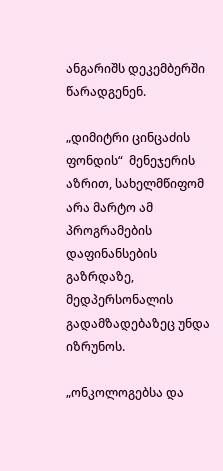ანგარიშს დეკემბერში წარადგენენ.

„დიმიტრი ცინცაძის ფონდის“  მენეჯერის აზრით, სახელმწიფომ არა მარტო ამ პროგრამების დაფინანსების გაზრდაზე, მედპერსონალის გადამზადებაზეც უნდა იზრუნოს.

„ონკოლოგებსა და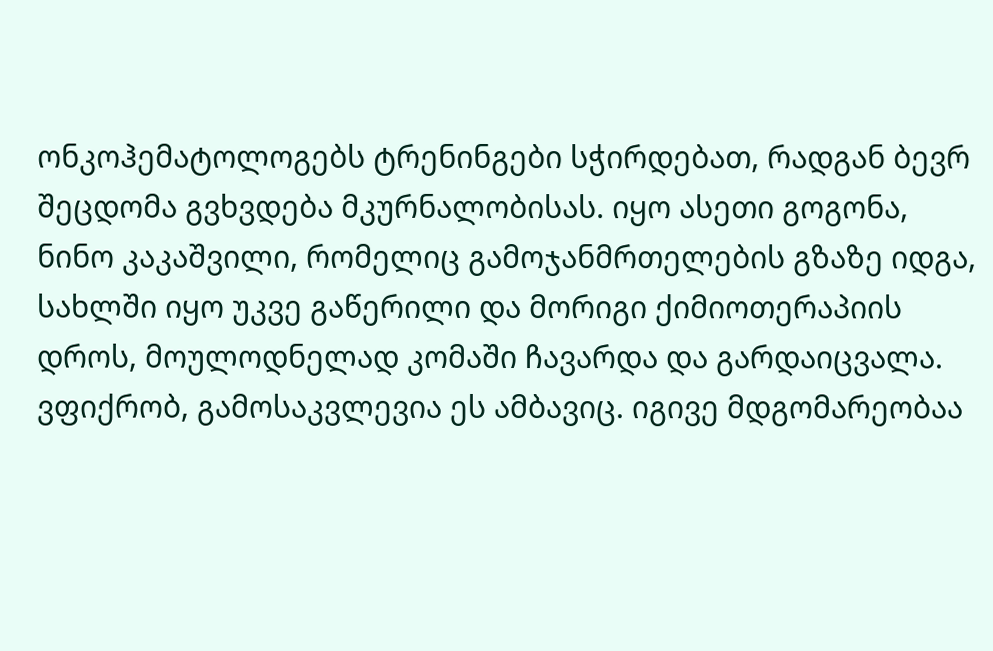ონკოჰემატოლოგებს ტრენინგები სჭირდებათ, რადგან ბევრ შეცდომა გვხვდება მკურნალობისას. იყო ასეთი გოგონა, ნინო კაკაშვილი, რომელიც გამოჯანმრთელების გზაზე იდგა, სახლში იყო უკვე გაწერილი და მორიგი ქიმიოთერაპიის დროს, მოულოდნელად კომაში ჩავარდა და გარდაიცვალა.  ვფიქრობ, გამოსაკვლევია ეს ამბავიც. იგივე მდგომარეობაა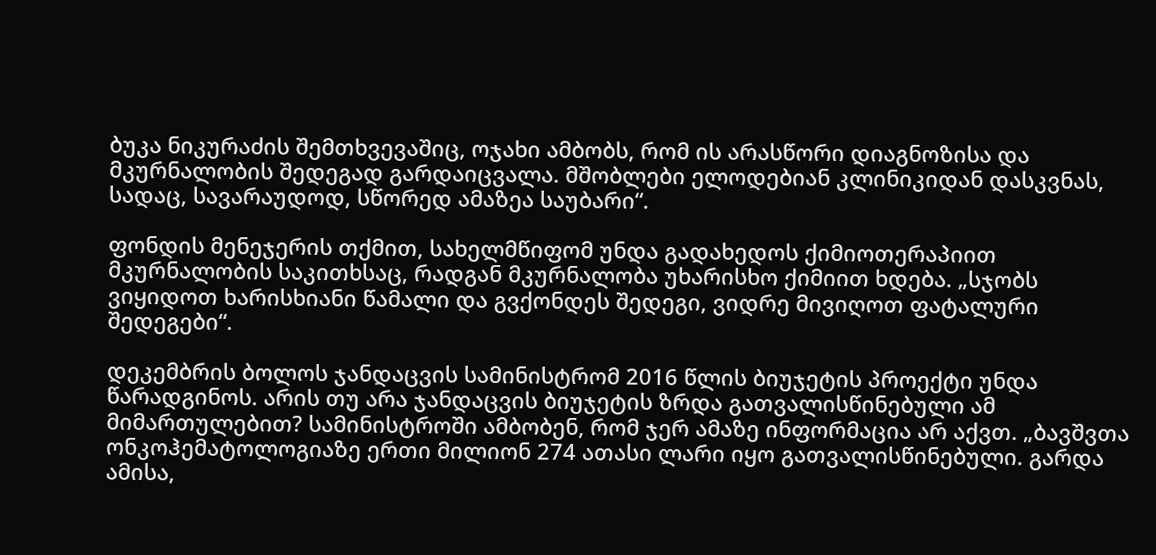ბუკა ნიკურაძის შემთხვევაშიც, ოჯახი ამბობს, რომ ის არასწორი დიაგნოზისა და მკურნალობის შედეგად გარდაიცვალა. მშობლები ელოდებიან კლინიკიდან დასკვნას, სადაც, სავარაუდოდ, სწორედ ამაზეა საუბარი“.

ფონდის მენეჯერის თქმით, სახელმწიფომ უნდა გადახედოს ქიმიოთერაპიით მკურნალობის საკითხსაც, რადგან მკურნალობა უხარისხო ქიმიით ხდება. „სჯობს ვიყიდოთ ხარისხიანი წამალი და გვქონდეს შედეგი, ვიდრე მივიღოთ ფატალური შედეგები“.

დეკემბრის ბოლოს ჯანდაცვის სამინისტრომ 2016 წლის ბიუჯეტის პროექტი უნდა წარადგინოს. არის თუ არა ჯანდაცვის ბიუჯეტის ზრდა გათვალისწინებული ამ მიმართულებით? სამინისტროში ამბობენ, რომ ჯერ ამაზე ინფორმაცია არ აქვთ. „ბავშვთა ონკოჰემატოლოგიაზე ერთი მილიონ 274 ათასი ლარი იყო გათვალისწინებული. გარდა ამისა,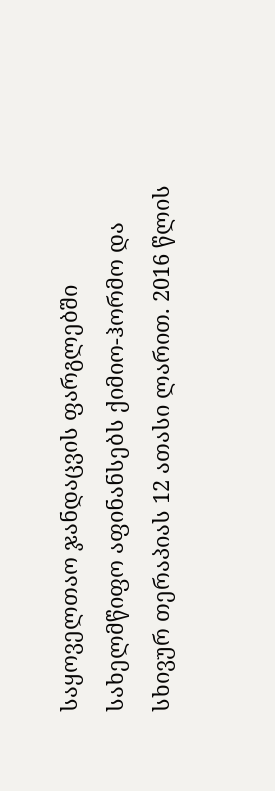საყოველთაო ჯანდაცვის ფარგლებში სახელმწიფო აფინანსებს ქიმიო-ჰორმო და სხივურ თერაპიას 12 ათასი ლარით. 2016 წლის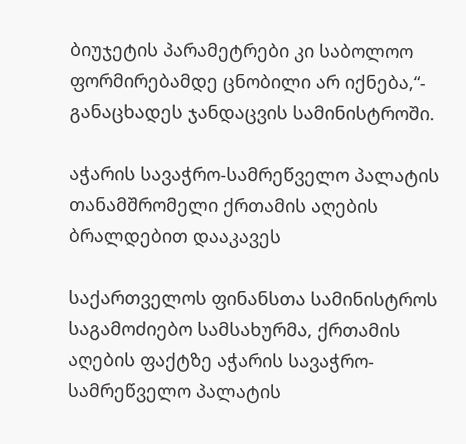ბიუჯეტის პარამეტრები კი საბოლოო ფორმირებამდე ცნობილი არ იქნება,“- განაცხადეს ჯანდაცვის სამინისტროში.

აჭარის სავაჭრო-სამრეწველო პალატის თანამშრომელი ქრთამის აღების ბრალდებით დააკავეს

საქართველოს ფინანსთა სამინისტროს საგამოძიებო სამსახურმა, ქრთამის აღების ფაქტზე აჭარის სავაჭრო-სამრეწველო პალატის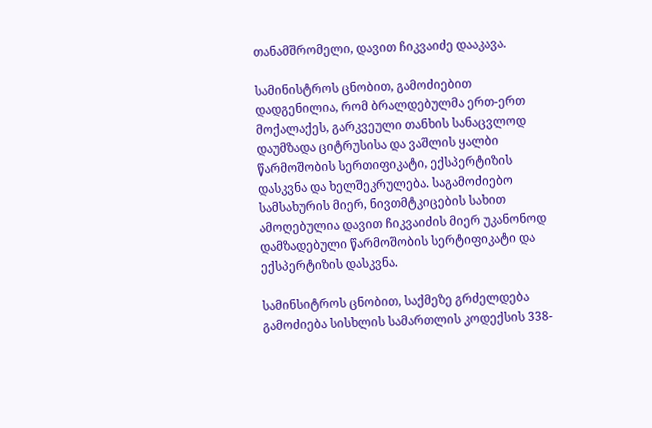თანამშრომელი, დავით ჩიკვაიძე დააკავა.

სამინისტროს ცნობით, გამოძიებით დადგენილია, რომ ბრალდებულმა ერთ-ერთ მოქალაქეს, გარკვეული თანხის სანაცვლოდ დაუმზადა ციტრუსისა და ვაშლის ყალბი წარმოშობის სერთიფიკატი, ექსპერტიზის დასკვნა და ხელშეკრულება. საგამოძიებო სამსახურის მიერ, ნივთმტკიცების სახით ამოღებულია დავით ჩიკვაიძის მიერ უკანონოდ დამზადებული წარმოშობის სერტიფიკატი და ექსპერტიზის დასკვნა.

სამინსიტროს ცნობით, საქმეზე გრძელდება გამოძიება სისხლის სამართლის კოდექსის 338-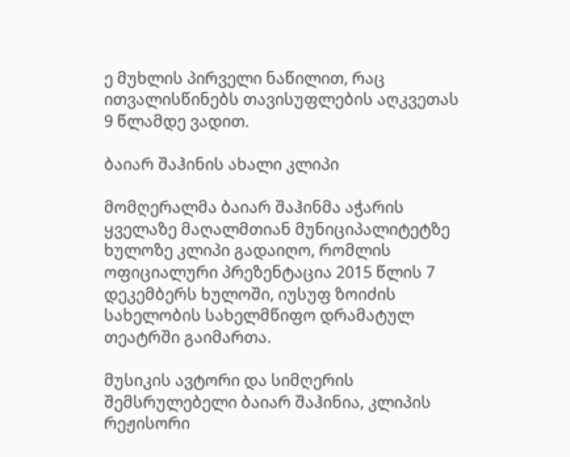ე მუხლის პირველი ნაწილით, რაც ითვალისწინებს თავისუფლების აღკვეთას 9 წლამდე ვადით.

ბაიარ შაჰინის ახალი კლიპი

მომღერალმა ბაიარ შაჰინმა აჭარის ყველაზე მაღალმთიან მუნიციპალიტეტზე ხულოზე კლიპი გადაიღო, რომლის ოფიციალური პრეზენტაცია 2015 წლის 7 დეკემბერს ხულოში, იუსუფ ზოიძის სახელობის სახელმწიფო დრამატულ თეატრში გაიმართა.

მუსიკის ავტორი და სიმღერის შემსრულებელი ბაიარ შაჰინია, კლიპის რეჟისორი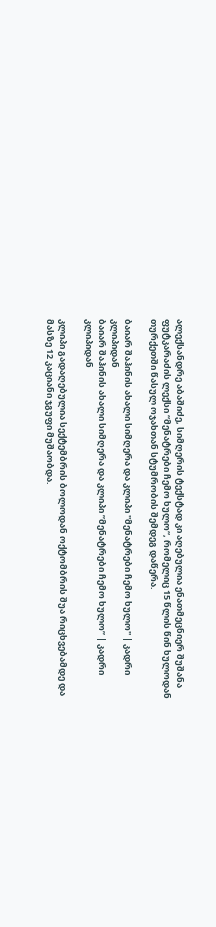ალექსანდრე აბაშიძე, სიმღერის ტექსტად კი აღებულია ენათმეცნიერ შუშანა ფუტკარაძის ლექსი “მენატრები ჩემო ხულო“, რომელიც 15 წლის წინ ხულოდან თურქეთში წასულ ოჯახთან სტუმრობის შემდეგ დაწერა.

ბაიარ შაჰინის ახალი სიმღერა და კლიპი ''მენატრები ჩემო ხულო'' | კადრი კლიპიდან
ბაიარ შაჰინის ახალი სიმღერა და კლიპი ”მენატრები ჩემო ხულო” | კადრი კლიპიდან

კლიპი გადაღებულია სექტემბრის ბოლოდან ოქტომბრის შუა რიცხვებამდე და მასზე 12 კაციანი ჯგუფი მუშაობდა.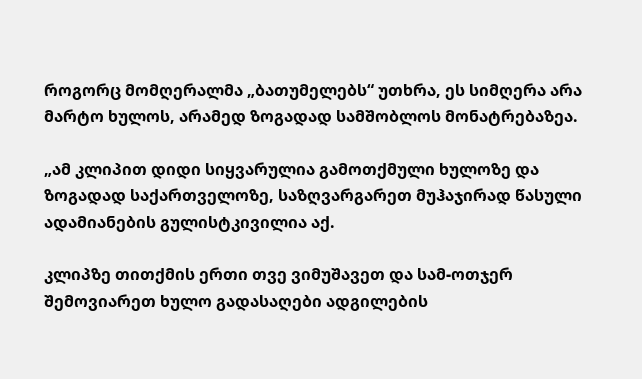როგორც მომღერალმა „ბათუმელებს“ უთხრა, ეს სიმღერა არა მარტო ხულოს, არამედ ზოგადად სამშობლოს მონატრებაზეა.

„ამ კლიპით დიდი სიყვარულია გამოთქმული ხულოზე და ზოგადად საქართველოზე, საზღვარგარეთ მუჰაჯირად წასული ადამიანების გულისტკივილია აქ.

კლიპზე თითქმის ერთი თვე ვიმუშავეთ და სამ-ოთჯერ შემოვიარეთ ხულო გადასაღები ადგილების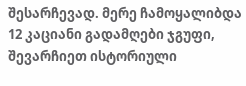შესარჩევად. მერე ჩამოყალიბდა 12 კაციანი გადამღები ჯგუფი, შევარჩიეთ ისტორიული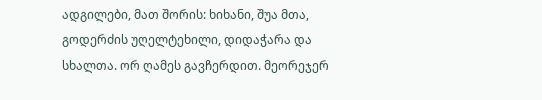ადგილები, მათ შორის: ხიხანი, შუა მთა, გოდერძის უღელტეხილი, დიდაჭარა და სხალთა. ორ ღამეს გავჩერდით. მეორეჯერ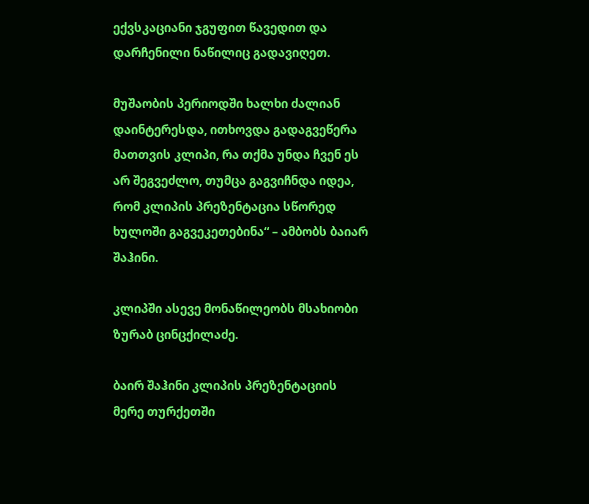ექვსკაციანი ჯგუფით წავედით და დარჩენილი ნაწილიც გადავიღეთ.

მუშაობის პერიოდში ხალხი ძალიან დაინტერესდა, ითხოვდა გადაგვეწერა მათთვის კლიპი, რა თქმა უნდა ჩვენ ეს არ შეგვეძლო, თუმცა გაგვიჩნდა იდეა, რომ კლიპის პრეზენტაცია სწორედ ხულოში გაგვეკეთებინა“ – ამბობს ბაიარ შაჰინი.

კლიპში ასევე მონაწილეობს მსახიობი ზურაბ ცინცქილაძე.

ბაირ შაჰინი კლიპის პრეზენტაციის მერე თურქეთში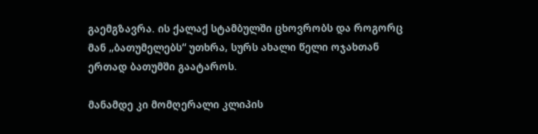გაემგზავრა. ის ქალაქ სტამბულში ცხოვრობს და როგორც მან „ბათუმელებს“ უთხრა, სურს ახალი წელი ოჯახთან ერთად ბათუმში გაატაროს.

მანამდე კი მომღერალი კლიპის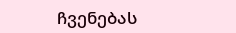ჩვენებას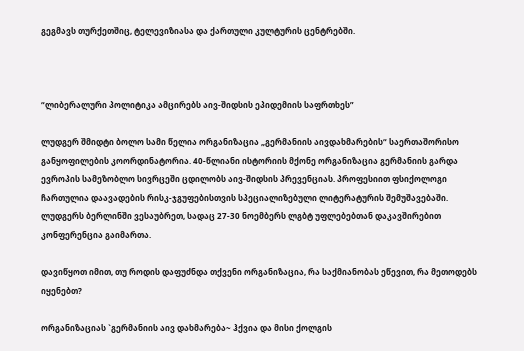გეგმავს თურქეთშიც, ტელევიზიასა და ქართული კულტურის ცენტრებში.



“ლიბერალური პოლიტიკა ამცირებს აივ-შიდსის ეპიდემიის საფრთხეს”

ლუდგერ შმიდტი ბოლო სამი წელია ორგანიზაცია „გერმანიის აივდახმარების“ საერთაშორისო განყოფილების კოორდინატორია. 40-წლიანი ისტორიის მქონე ორგანიზაცია გერმანიის გარდა ევროპის სამეზობლო სივრცეში ცდილობს აივ-შიდსის პრევენციას. პროფესიით ფსიქოლოგი ჩართულია დაავადების რისკ-ჯგუფებისთვის სპეციალიზებული ლიტერატურის შემუშავებაში. ლუდგერს ბერლინში ვესაუბრეთ, სადაც 27-30 ნოემბერს ლგბტ უფლებებთან დაკავშირებით კონფერენცია გაიმართა.

დავიწყოთ იმით, თუ როდის დაფუძნდა თქვენი ორგანიზაცია, რა საქმიანობას ეწევით, რა მეთოდებს იყენებთ?

ორგანიზაციას `გერმანიის აივ დახმარება~ ჰქვია და მისი ქოლგის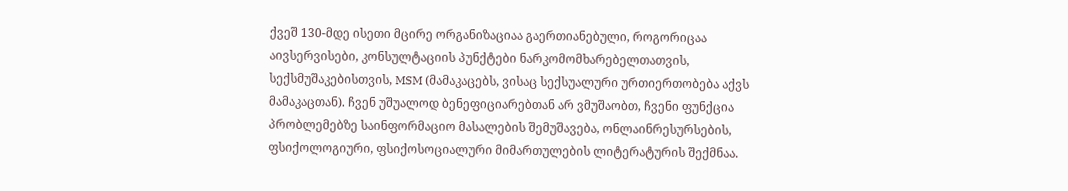ქვეშ 130-მდე ისეთი მცირე ორგანიზაციაა გაერთიანებული, როგორიცაა აივსერვისები, კონსულტაციის პუნქტები ნარკომომხარებელთათვის, სექსმუშაკებისთვის, MSM (მამაკაცებს, ვისაც სექსუალური ურთიერთობება აქვს მამაკაცთან). ჩვენ უშუალოდ ბენეფიციარებთან არ ვმუშაობთ, ჩვენი ფუნქცია პრობლემებზე საინფორმაციო მასალების შემუშავება, ონლაინრესურსების, ფსიქოლოგიური, ფსიქოსოციალური მიმართულების ლიტერატურის შექმნაა.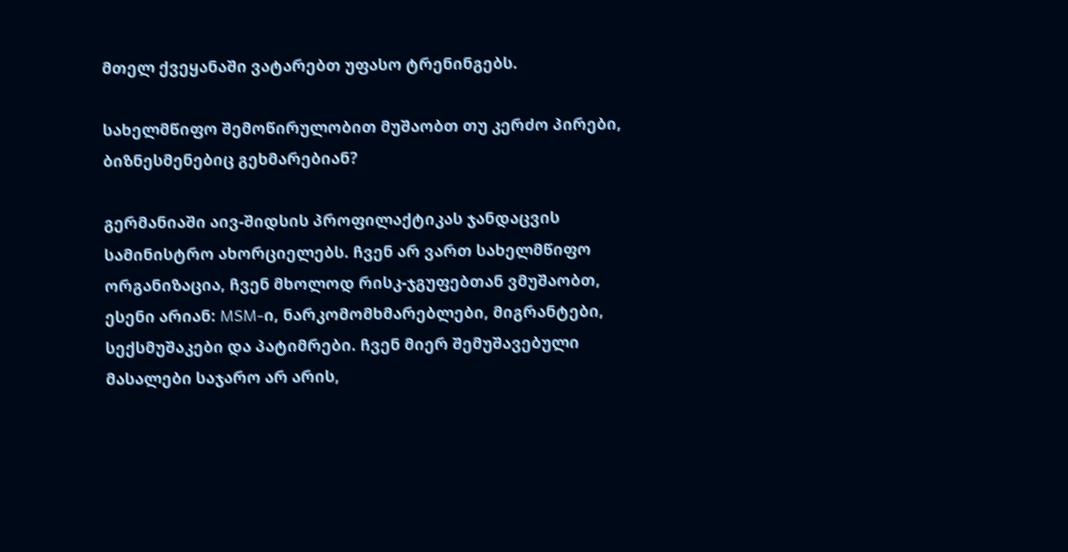მთელ ქვეყანაში ვატარებთ უფასო ტრენინგებს.

სახელმწიფო შემოწირულობით მუშაობთ თუ კერძო პირები, ბიზნესმენებიც გეხმარებიან?

გერმანიაში აივ-შიდსის პროფილაქტიკას ჯანდაცვის სამინისტრო ახორციელებს. ჩვენ არ ვართ სახელმწიფო ორგანიზაცია, ჩვენ მხოლოდ რისკ-ჯგუფებთან ვმუშაობთ, ესენი არიან: MSM-ი, ნარკომომხმარებლები, მიგრანტები, სექსმუშაკები და პატიმრები. ჩვენ მიერ შემუშავებული მასალები საჯარო არ არის,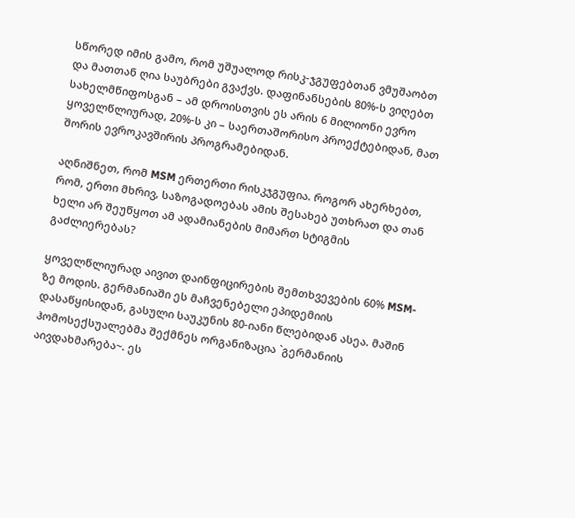სწორედ იმის გამო, რომ უშუალოდ რისკ-ჯგუფებთან ვმუშაობთ და მათთან ღია საუბრები გვაქვს. დაფინანსების 80%-ს ვიღებთ სახელმწიფოსგან – ამ დროისთვის ეს არის 6 მილიონი ევრო ყოველწლიურად, 20%-ს კი – საერთაშორისო პროექტებიდან, მათ შორის ევროკავშირის პროგრამებიდან.

აღნიშნეთ, რომ MSM ერთერთი რისკჯგუფია. როგორ ახერხებთ, რომ, ერთი მხრივ, საზოგადოებას ამის შესახებ უთხრათ და თან ხელი არ შეუწყოთ ამ ადამიანების მიმართ სტიგმის გაძლიერებას?

ყოველწლიურად აივით დაინფიცირების შემთხვევების 60% MSM-ზე მოდის. გერმანიაში ეს მაჩვენებელი ეპიდემიის დასაწყისიდან, გასული საუკუნის 80-იანი წლებიდან ასეა. მაშინ ჰომოსექსუალებმა შექმნეს ორგანიზაცია `გერმანიის აივდახმარება~. ეს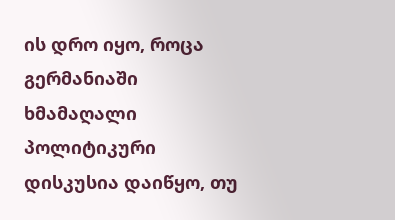ის დრო იყო, როცა გერმანიაში ხმამაღალი პოლიტიკური დისკუსია დაიწყო, თუ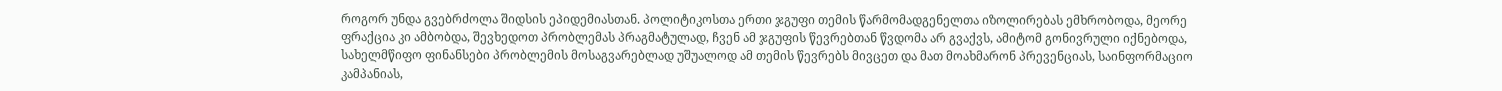როგორ უნდა გვებრძოლა შიდსის ეპიდემიასთან. პოლიტიკოსთა ერთი ჯგუფი თემის წარმომადგენელთა იზოლირებას ემხრობოდა, მეორე ფრაქცია კი ამბობდა, შევხედოთ პრობლემას პრაგმატულად, ჩვენ ამ ჯგუფის წევრებთან წვდომა არ გვაქვს, ამიტომ გონივრული იქნებოდა, სახელმწიფო ფინანსები პრობლემის მოსაგვარებლად უშუალოდ ამ თემის წევრებს მივცეთ და მათ მოახმარონ პრევენციას, საინფორმაციო კამპანიას,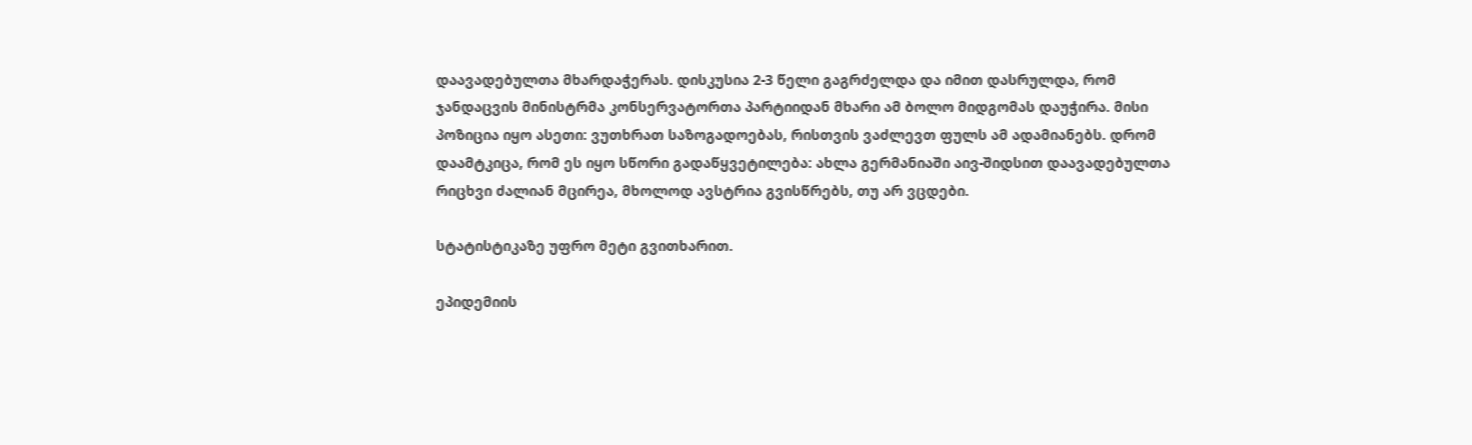დაავადებულთა მხარდაჭერას. დისკუსია 2-3 წელი გაგრძელდა და იმით დასრულდა, რომ ჯანდაცვის მინისტრმა კონსერვატორთა პარტიიდან მხარი ამ ბოლო მიდგომას დაუჭირა. მისი პოზიცია იყო ასეთი: ვუთხრათ საზოგადოებას, რისთვის ვაძლევთ ფულს ამ ადამიანებს. დრომ დაამტკიცა, რომ ეს იყო სწორი გადაწყვეტილება: ახლა გერმანიაში აივ-შიდსით დაავადებულთა რიცხვი ძალიან მცირეა, მხოლოდ ავსტრია გვისწრებს, თუ არ ვცდები.

სტატისტიკაზე უფრო მეტი გვითხარით.

ეპიდემიის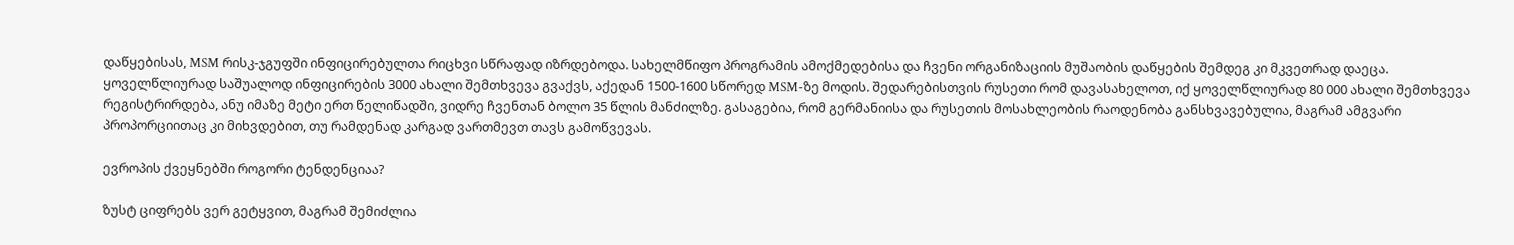დაწყებისას, MSM რისკ-ჯგუფში ინფიცირებულთა რიცხვი სწრაფად იზრდებოდა. სახელმწიფო პროგრამის ამოქმედებისა და ჩვენი ორგანიზაციის მუშაობის დაწყების შემდეგ კი მკვეთრად დაეცა. ყოველწლიურად საშუალოდ ინფიცირების 3000 ახალი შემთხვევა გვაქვს, აქედან 1500-1600 სწორედ MSM-ზე მოდის. შედარებისთვის რუსეთი რომ დავასახელოთ, იქ ყოველწლიურად 80 000 ახალი შემთხვევა რეგისტრირდება, ანუ იმაზე მეტი ერთ წელიწადში, ვიდრე ჩვენთან ბოლო 35 წლის მანძილზე. გასაგებია, რომ გერმანიისა და რუსეთის მოსახლეობის რაოდენობა განსხვავებულია, მაგრამ ამგვარი პროპორციითაც კი მიხვდებით, თუ რამდენად კარგად ვართმევთ თავს გამოწვევას.

ევროპის ქვეყნებში როგორი ტენდენციაა?

ზუსტ ციფრებს ვერ გეტყვით, მაგრამ შემიძლია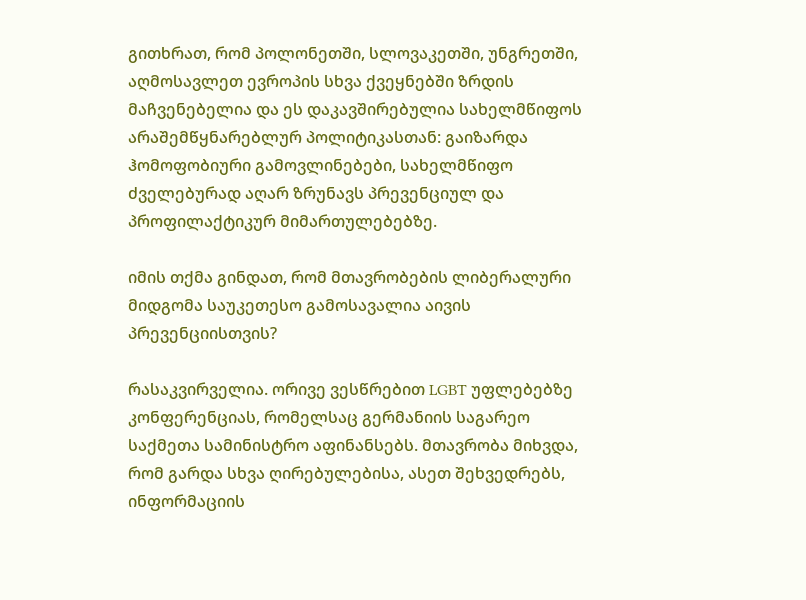გითხრათ, რომ პოლონეთში, სლოვაკეთში, უნგრეთში, აღმოსავლეთ ევროპის სხვა ქვეყნებში ზრდის მაჩვენებელია და ეს დაკავშირებულია სახელმწიფოს არაშემწყნარებლურ პოლიტიკასთან: გაიზარდა ჰომოფობიური გამოვლინებები, სახელმწიფო ძველებურად აღარ ზრუნავს პრევენციულ და პროფილაქტიკურ მიმართულებებზე.

იმის თქმა გინდათ, რომ მთავრობების ლიბერალური მიდგომა საუკეთესო გამოსავალია აივის პრევენციისთვის?

რასაკვირველია. ორივე ვესწრებით LGBT უფლებებზე კონფერენციას, რომელსაც გერმანიის საგარეო საქმეთა სამინისტრო აფინანსებს. მთავრობა მიხვდა, რომ გარდა სხვა ღირებულებისა, ასეთ შეხვედრებს, ინფორმაციის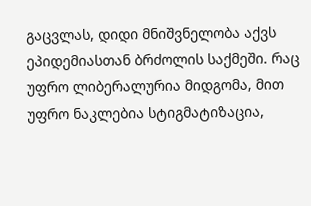გაცვლას, დიდი მნიშვნელობა აქვს ეპიდემიასთან ბრძოლის საქმეში. რაც უფრო ლიბერალურია მიდგომა, მით უფრო ნაკლებია სტიგმატიზაცია,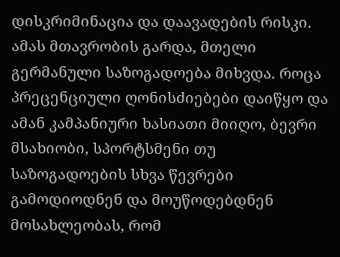დისკრიმინაცია და დაავადების რისკი. ამას მთავრობის გარდა, მთელი გერმანული საზოგადოება მიხვდა. როცა პრეცენციული ღონისძიებები დაიწყო და ამან კამპანიური ხასიათი მიიღო, ბევრი მსახიობი, სპორტსმენი თუ საზოგადოების სხვა წევრები გამოდიოდნენ და მოუწოდებდნენ მოსახლეობას, რომ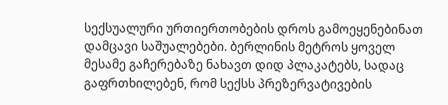სექსუალური ურთიერთობების დროს გამოეყენებინათ დამცავი საშუალებები. ბერლინის მეტროს ყოველ მესამე გაჩერებაზე ნახავთ დიდ პლაკატებს, სადაც გაფრთხილებენ, რომ სექსს პრეზერვატივების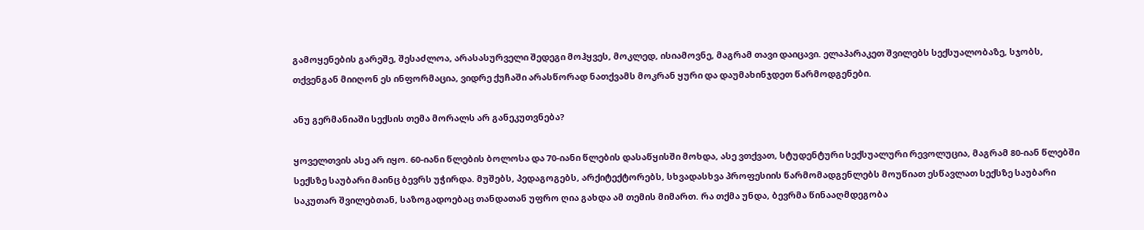გამოყენების გარეშე, შესაძლოა, არასასურველი შედეგი მოჰყვეს, მოკლედ, ისიამოვნე, მაგრამ თავი დაიცავი. ელაპარაკეთ შვილებს სექსუალობაზე, სჯობს, თქვენგან მიიღონ ეს ინფორმაცია, ვიდრე ქუჩაში არასწორად ნათქვამს მოკრან ყური და დაუმახინჯდეთ წარმოდგენები.

ანუ გერმანიაში სექსის თემა მორალს არ განეკუთვნება?

ყოველთვის ასე არ იყო. 60-იანი წლების ბოლოსა და 70-იანი წლების დასაწყისში მოხდა, ასე ვთქვათ, სტუდენტური სექსუალური რევოლუცია, მაგრამ 80-იან წლებში სექსზე საუბარი მაინც ბევრს უჭირდა. მუშებს, პედაგოგებს, არქიტექტორებს, სხვადასხვა პროფესიის წარმომადგენლებს მოუწიათ ესწავლათ სექსზე საუბარი საკუთარ შვილებთან, საზოგადოებაც თანდათან უფრო ღია გახდა ამ თემის მიმართ. რა თქმა უნდა, ბევრმა წინააღმდეგობა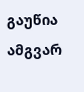გაუწია ამგვარ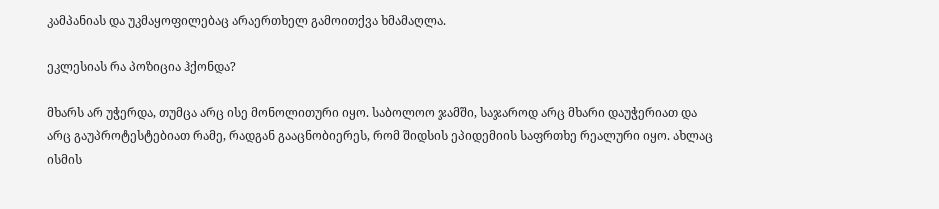კამპანიას და უკმაყოფილებაც არაერთხელ გამოითქვა ხმამაღლა.

ეკლესიას რა პოზიცია ჰქონდა?

მხარს არ უჭერდა, თუმცა არც ისე მონოლითური იყო. საბოლოო ჯამში, საჯაროდ არც მხარი დაუჭერიათ და არც გაუპროტესტებიათ რამე, რადგან გააცნობიერეს, რომ შიდსის ეპიდემიის საფრთხე რეალური იყო. ახლაც ისმის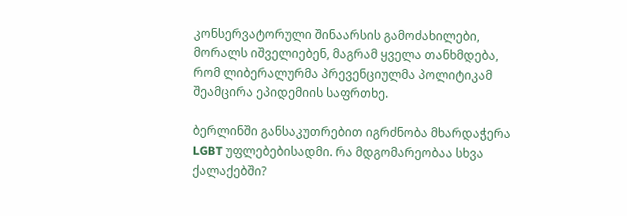კონსერვატორული შინაარსის გამოძახილები, მორალს იშველიებენ, მაგრამ ყველა თანხმდება, რომ ლიბერალურმა პრევენციულმა პოლიტიკამ შეამცირა ეპიდემიის საფრთხე.

ბერლინში განსაკუთრებით იგრძნობა მხარდაჭერა LGBT უფლებებისადმი. რა მდგომარეობაა სხვა ქალაქებში?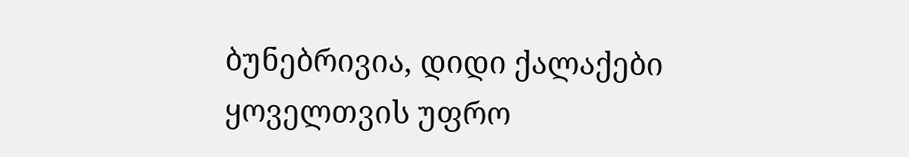ბუნებრივია, დიდი ქალაქები ყოველთვის უფრო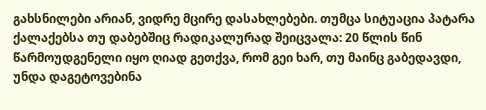გახსნილები არიან, ვიდრე მცირე დასახლებები. თუმცა სიტუაცია პატარა ქალაქებსა თუ დაბებშიც რადიკალურად შეიცვალა: 20 წლის წინ წარმოუდგენელი იყო ღიად გეთქვა, რომ გეი ხარ, თუ მაინც გაბედავდი, უნდა დაგეტოვებინა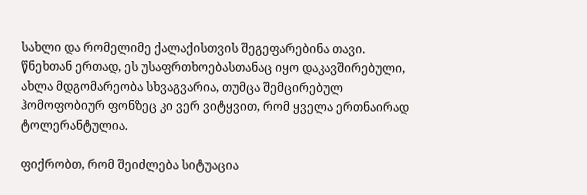სახლი და რომელიმე ქალაქისთვის შეგეფარებინა თავი. წნეხთან ერთად, ეს უსაფრთხოებასთანაც იყო დაკავშირებული, ახლა მდგომარეობა სხვაგვარია, თუმცა შემცირებულ ჰომოფობიურ ფონზეც კი ვერ ვიტყვით, რომ ყველა ერთნაირად ტოლერანტულია.

ფიქრობთ, რომ შეიძლება სიტუაცია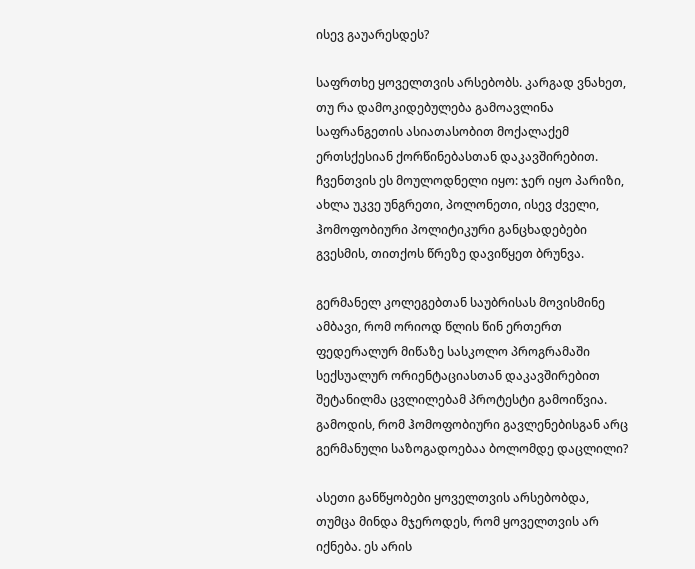ისევ გაუარესდეს?

საფრთხე ყოველთვის არსებობს. კარგად ვნახეთ, თუ რა დამოკიდებულება გამოავლინა საფრანგეთის ასიათასობით მოქალაქემ ერთსქესიან ქორწინებასთან დაკავშირებით. ჩვენთვის ეს მოულოდნელი იყო: ჯერ იყო პარიზი, ახლა უკვე უნგრეთი, პოლონეთი, ისევ ძველი, ჰომოფობიური პოლიტიკური განცხადებები გვესმის, თითქოს წრეზე დავიწყეთ ბრუნვა.

გერმანელ კოლეგებთან საუბრისას მოვისმინე ამბავი, რომ ორიოდ წლის წინ ერთერთ ფედერალურ მიწაზე სასკოლო პროგრამაში სექსუალურ ორიენტაციასთან დაკავშირებით შეტანილმა ცვლილებამ პროტესტი გამოიწვია. გამოდის, რომ ჰომოფობიური გავლენებისგან არც გერმანული საზოგადოებაა ბოლომდე დაცლილი?

ასეთი განწყობები ყოველთვის არსებობდა, თუმცა მინდა მჯეროდეს, რომ ყოველთვის არ იქნება. ეს არის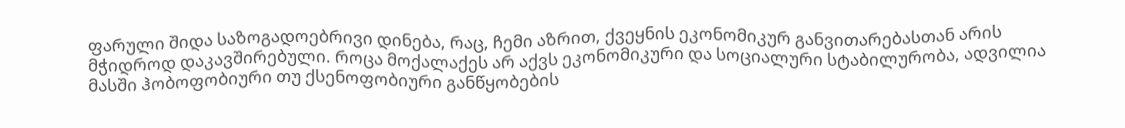ფარული შიდა საზოგადოებრივი დინება, რაც, ჩემი აზრით, ქვეყნის ეკონომიკურ განვითარებასთან არის მჭიდროდ დაკავშირებული. როცა მოქალაქეს არ აქვს ეკონომიკური და სოციალური სტაბილურობა, ადვილია მასში ჰობოფობიური თუ ქსენოფობიური განწყობების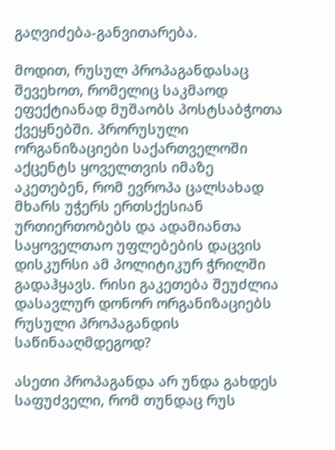გაღვიძება-განვითარება.

მოდით, რუსულ პროპაგანდასაც შევეხოთ, რომელიც საკმაოდ ეფექტიანად მუშაობს პოსტსაბჭოთა ქვეყნებში. პრორუსული ორგანიზაციები საქართველოში აქცენტს ყოველთვის იმაზე აკეთებენ, რომ ევროპა ცალსახად მხარს უჭერს ერთსქესიან ურთიერთობებს და ადამიანთა საყოველთაო უფლებების დაცვის დისკურსი ამ პოლიტიკურ ჭრილში გადაჰყავს. რისი გაკეთება შეუძლია დასავლურ დონორ ორგანიზაციებს რუსული პროპაგანდის საწინააღმდეგოდ?

ასეთი პროპაგანდა არ უნდა გახდეს საფუძველი, რომ თუნდაც რუს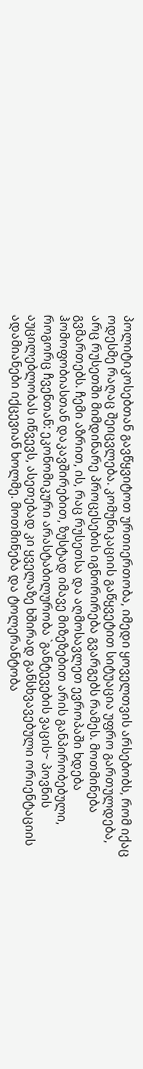პოლიტიკოსებთან გავწყვიტოთ ურთიერთობა, იმედი ყოველთვის არსებობს, რომ იქაც ოდესმე რაღაც შეიცვლება. კომუნიკაციის გაწყვეტით სიტუაცია უფრო გართულდება, არც რუსეთში მიმდინარე პროცესების იგნორირება გვარგებს რამეს. მოთმინება გვმართებს. ჩემი აზრით, ის, რაც რუსეთსა და აღმოსავლეთ ევროპაში ხდება ჰომოფობიასთან დაკავშირებით, ზუსტად იმავე მიზეზებით არის განპირობებული, როგორც ჩვენთან: ეკონომიკური არასტაბილურობა `განტევების ვაცის~ პოვნის აუცილებლობას იწვევს, ასეთებად კი ყველაზე ხშირად განსხვავებული ორიენტაციის ადამიანები იქცევიან ხოლმე. მოთმინება და ტოლერანტობა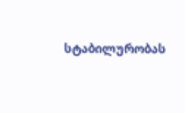სტაბილურობას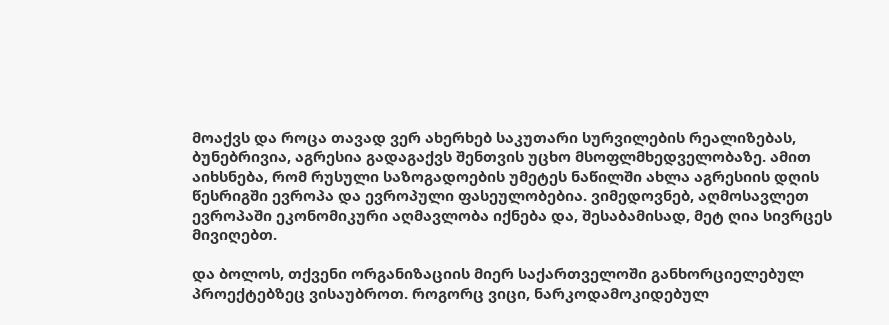მოაქვს და როცა თავად ვერ ახერხებ საკუთარი სურვილების რეალიზებას, ბუნებრივია, აგრესია გადაგაქვს შენთვის უცხო მსოფლმხედველობაზე. ამით აიხსნება, რომ რუსული საზოგადოების უმეტეს ნაწილში ახლა აგრესიის დღის წესრიგში ევროპა და ევროპული ფასეულობებია. ვიმედოვნებ, აღმოსავლეთ ევროპაში ეკონომიკური აღმავლობა იქნება და, შესაბამისად, მეტ ღია სივრცეს მივიღებთ.

და ბოლოს, თქვენი ორგანიზაციის მიერ საქართველოში განხორციელებულ პროექტებზეც ვისაუბროთ. როგორც ვიცი, ნარკოდამოკიდებულ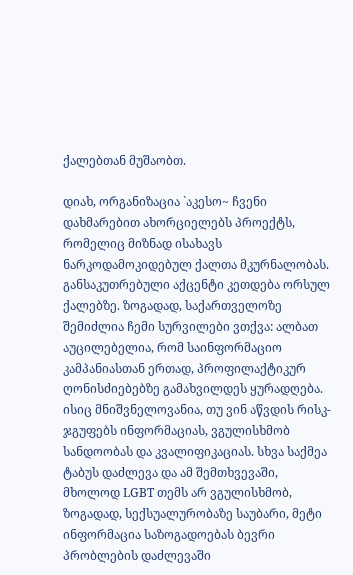ქალებთან მუშაობთ.

დიახ, ორგანიზაცია `აკესო~ ჩვენი დახმარებით ახორციელებს პროექტს, რომელიც მიზნად ისახავს ნარკოდამოკიდებულ ქალთა მკურნალობას. განსაკუთრებული აქცენტი კეთდება ორსულ ქალებზე. ზოგადად, საქართველოზე შემიძლია ჩემი სურვილები ვთქვა: ალბათ აუცილებელია, რომ საინფორმაციო კამპანიასთან ერთად, პროფილაქტიკურ ღონისძიებებზე გამახვილდეს ყურადღება. ისიც მნიშვნელოვანია, თუ ვინ აწვდის რისკ-ჯგუფებს ინფორმაციას, ვგულისხმობ სანდოობას და კვალიფიკაციას. სხვა საქმეა ტაბუს დაძლევა და ამ შემთხვევაში, მხოლოდ LGBT თემს არ ვგულისხმობ, ზოგადად, სექსუალურობაზე საუბარი, მეტი ინფორმაცია საზოგადოებას ბევრი პრობლების დაძლევაში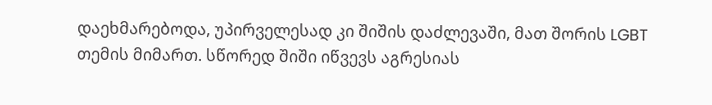დაეხმარებოდა, უპირველესად კი შიშის დაძლევაში, მათ შორის LGBT თემის მიმართ. სწორედ შიში იწვევს აგრესიას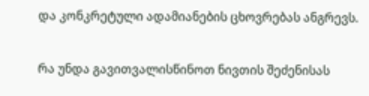და კონკრეტული ადამიანების ცხოვრებას ანგრევს.

რა უნდა გავითვალისწინოთ ნივთის შეძენისას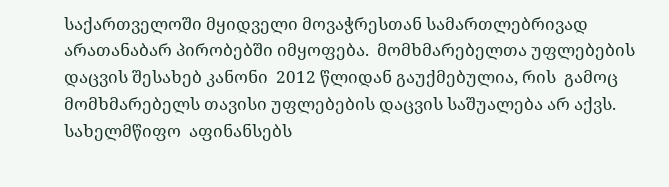საქართველოში მყიდველი მოვაჭრესთან სამართლებრივად არათანაბარ პირობებში იმყოფება.  მომხმარებელთა უფლებების დაცვის შესახებ კანონი  2012 წლიდან გაუქმებულია, რის  გამოც მომხმარებელს თავისი უფლებების დაცვის საშუალება არ აქვს. სახელმწიფო  აფინანსებს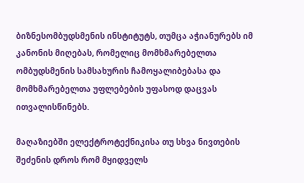ბიზნესომბუდსმენის ინსტიტუტს, თუმცა აჭიანურებს იმ კანონის მიღებას, რომელიც მომხმარებელთა ომბუდსმენის სამსახურის ჩამოყალიბებასა და მომხმარებელთა უფლებების უფასოდ დაცვას ითვალისწინებს.

მაღაზიებში ელექტროტექნიკისა თუ სხვა ნივთების შეძენის დროს რომ მყიდველს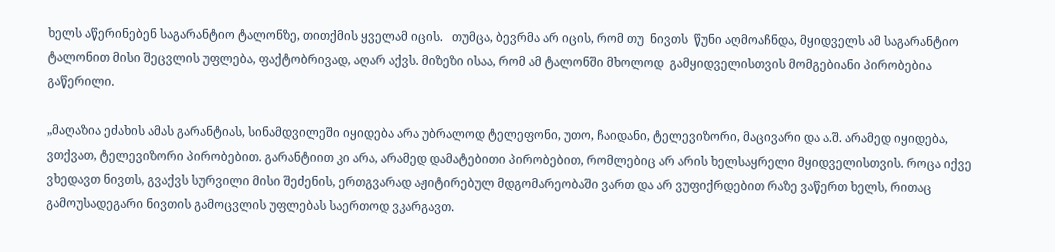ხელს აწერინებენ საგარანტიო ტალონზე, თითქმის ყველამ იცის.   თუმცა, ბევრმა არ იცის, რომ თუ  ნივთს  წუნი აღმოაჩნდა, მყიდველს ამ საგარანტიო ტალონით მისი შეცვლის უფლება, ფაქტობრივად, აღარ აქვს. მიზეზი ისაა, რომ ამ ტალონში მხოლოდ  გამყიდველისთვის მომგებიანი პირობებია გაწერილი.

„მაღაზია ეძახის ამას გარანტიას, სინამდვილეში იყიდება არა უბრალოდ ტელეფონი, უთო, ჩაიდანი, ტელევიზორი, მაცივარი და ა.შ. არამედ იყიდება, ვთქვათ, ტელევიზორი პირობებით. გარანტიით კი არა, არამედ დამატებითი პირობებით, რომლებიც არ არის ხელსაყრელი მყიდველისთვის. როცა იქვე ვხედავთ ნივთს, გვაქვს სურვილი მისი შეძენის, ერთგვარად აჟიტირებულ მდგომარეობაში ვართ და არ ვუფიქრდებით რაზე ვაწერთ ხელს, რითაც გამოუსადეგარი ნივთის გამოცვლის უფლებას საერთოდ ვკარგავთ.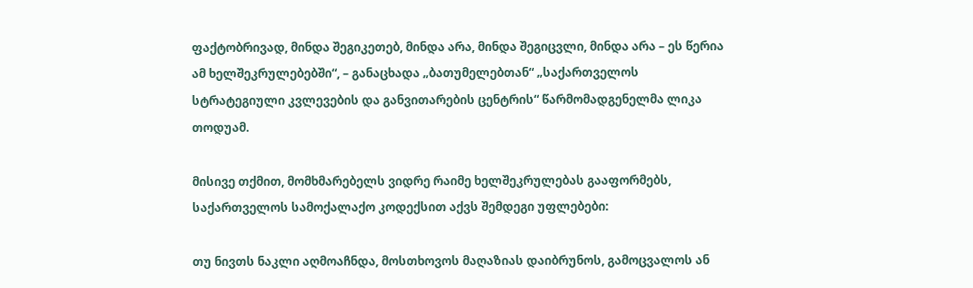ფაქტობრივად, მინდა შეგიკეთებ, მინდა არა, მინდა შეგიცვლი, მინდა არა – ეს წერია ამ ხელშეკრულებებში“, – განაცხადა „ბათუმელებთან“ „საქართველოს სტრატეგიული კვლევების და განვითარების ცენტრის“ წარმომადგენელმა ლიკა თოდუამ.

მისივე თქმით, მომხმარებელს ვიდრე რაიმე ხელშეკრულებას გააფორმებს, საქართველოს სამოქალაქო კოდექსით აქვს შემდეგი უფლებები:

თუ ნივთს ნაკლი აღმოაჩნდა, მოსთხოვოს მაღაზიას დაიბრუნოს, გამოცვალოს ან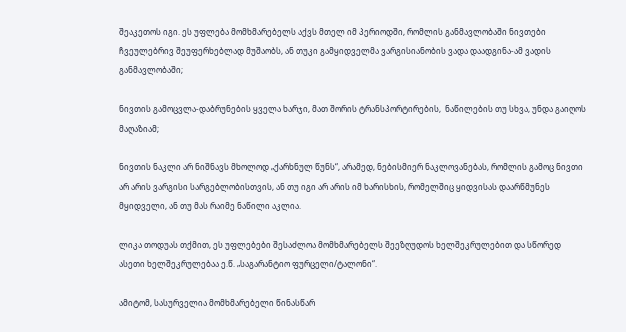შეაკეთოს იგი. ეს უფლება მომხმარებელს აქვს მთელ იმ პერიოდში, რომლის განმავლობაში ნივთები ჩვეულებრივ შეუფერხებლად მუშაობს, ან თუკი გამყიდველმა ვარგისიანობის ვადა დაადგინა-ამ ვადის განმავლობაში;

ნივთის გამოცვლა-დაბრუნების ყველა ხარჯი, მათ შორის ტრანსპორტირების,  ნაწილების თუ სხვა, უნდა გაიღოს მაღაზიამ;

ნივთის ნაკლი არ ნიშნავს მხოლოდ „ქარხნულ წუნს“, არამედ, ნებისმიერ ნაკლოვანებას, რომლის გამოც ნივთი არ არის ვარგისი სარგებლობისთვის, ან თუ იგი არ არის იმ ხარისხის, რომელშიც ყიდვისას დაარწმუნეს მყიდველი, ან თუ მას რაიმე ნაწილი აკლია.

ლიკა თოდუას თქმით, ეს უფლებები შესაძლოა მომხმარებელს შეეზღუდოს ხელშეკრულებით და სწორედ ასეთი ხელშეკრულებაა ე.წ. „საგარანტიო ფურცელი/ტალონი“.

ამიტომ, სასურველია მომხმარებელი წინასწარ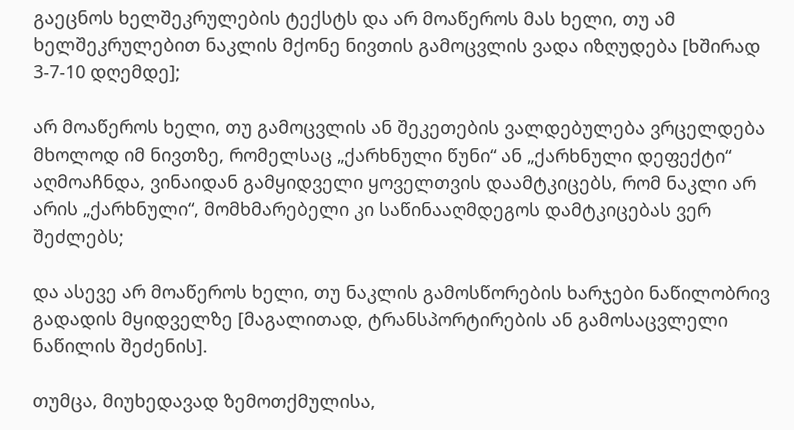გაეცნოს ხელშეკრულების ტექსტს და არ მოაწეროს მას ხელი, თუ ამ ხელშეკრულებით ნაკლის მქონე ნივთის გამოცვლის ვადა იზღუდება [ხშირად 3-7-10 დღემდე];

არ მოაწეროს ხელი, თუ გამოცვლის ან შეკეთების ვალდებულება ვრცელდება მხოლოდ იმ ნივთზე, რომელსაც „ქარხნული წუნი“ ან „ქარხნული დეფექტი“ აღმოაჩნდა, ვინაიდან გამყიდველი ყოველთვის დაამტკიცებს, რომ ნაკლი არ არის „ქარხნული“, მომხმარებელი კი საწინააღმდეგოს დამტკიცებას ვერ შეძლებს;

და ასევე არ მოაწეროს ხელი, თუ ნაკლის გამოსწორების ხარჯები ნაწილობრივ გადადის მყიდველზე [მაგალითად, ტრანსპორტირების ან გამოსაცვლელი ნაწილის შეძენის].

თუმცა, მიუხედავად ზემოთქმულისა,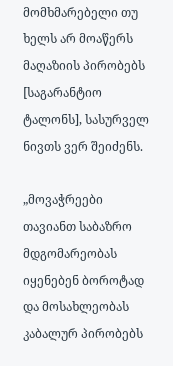მომხმარებელი თუ ხელს არ მოაწერს მაღაზიის პირობებს [საგარანტიო ტალონს], სასურველ ნივთს ვერ შეიძენს.

„მოვაჭრეები თავიანთ საბაზრო მდგომარეობას იყენებენ ბოროტად და მოსახლეობას კაბალურ პირობებს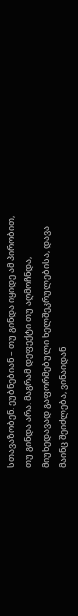სთავაზობენ. ეუბნებიან – თუ გინდა იყიდე ამ პირობით, თუ გინდა არა. მაგრამ დეფექტი თუ აღმოჩნდა, მიუხედავად გაფორმებული ხელშეკრულებისა, დავა მაინც შეიძლება, ვინაიდან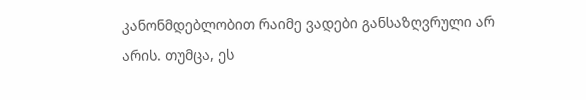კანონმდებლობით რაიმე ვადები განსაზღვრული არ არის. თუმცა, ეს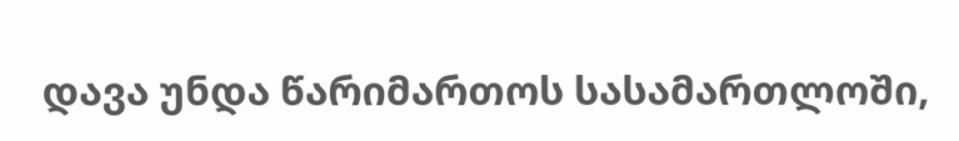დავა უნდა წარიმართოს სასამართლოში,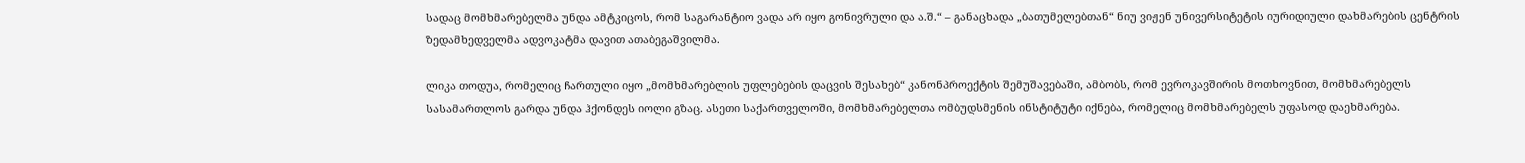სადაც მომხმარებელმა უნდა ამტკიცოს, რომ საგარანტიო ვადა არ იყო გონივრული და ა.შ.“ – განაცხადა „ბათუმელებთან“ ნიუ ვიჟენ უნივერსიტეტის იურიდიული დახმარების ცენტრის ზედამხედველმა ადვოკატმა დავით ათაბეგაშვილმა.

ლიკა თოდუა, რომელიც ჩართული იყო „მომხმარებლის უფლებების დაცვის შესახებ“ კანონპროექტის შემუშავებაში, ამბობს, რომ ევროკავშირის მოთხოვნით, მომხმარებელს სასამართლოს გარდა უნდა ჰქონდეს იოლი გზაც. ასეთი საქართველოში, მომხმარებელთა ომბუდსმენის ინსტიტუტი იქნება, რომელიც მომხმარებელს უფასოდ დაეხმარება.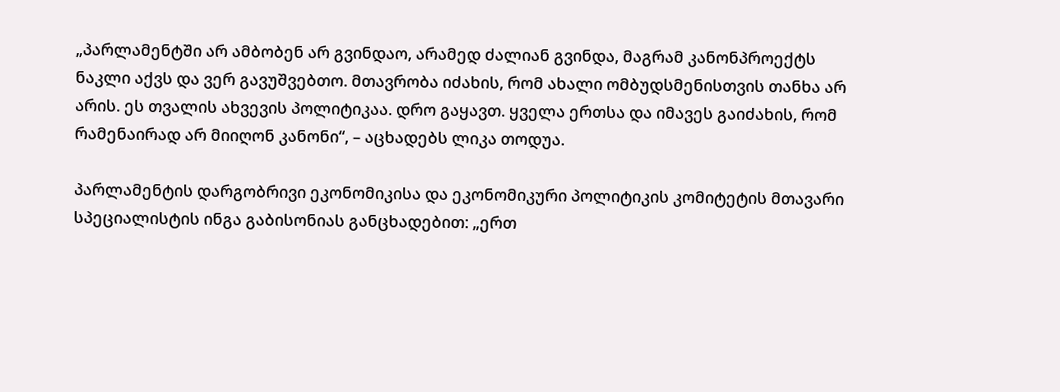„პარლამენტში არ ამბობენ არ გვინდაო, არამედ ძალიან გვინდა, მაგრამ კანონპროექტს ნაკლი აქვს და ვერ გავუშვებთო. მთავრობა იძახის, რომ ახალი ომბუდსმენისთვის თანხა არ არის. ეს თვალის ახვევის პოლიტიკაა. დრო გაყავთ. ყველა ერთსა და იმავეს გაიძახის, რომ რამენაირად არ მიიღონ კანონი“, – აცხადებს ლიკა თოდუა.

პარლამენტის დარგობრივი ეკონომიკისა და ეკონომიკური პოლიტიკის კომიტეტის მთავარი სპეციალისტის ინგა გაბისონიას განცხადებით: „ერთ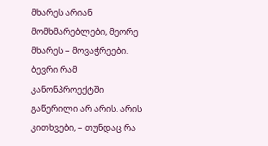მხარეს არიან მომხმარებლები, მეორე მხარეს – მოვაჭრეები. ბევრი რამ კანონპროექტში გაწერილი არ არის. არის კითხვები, – თუნდაც რა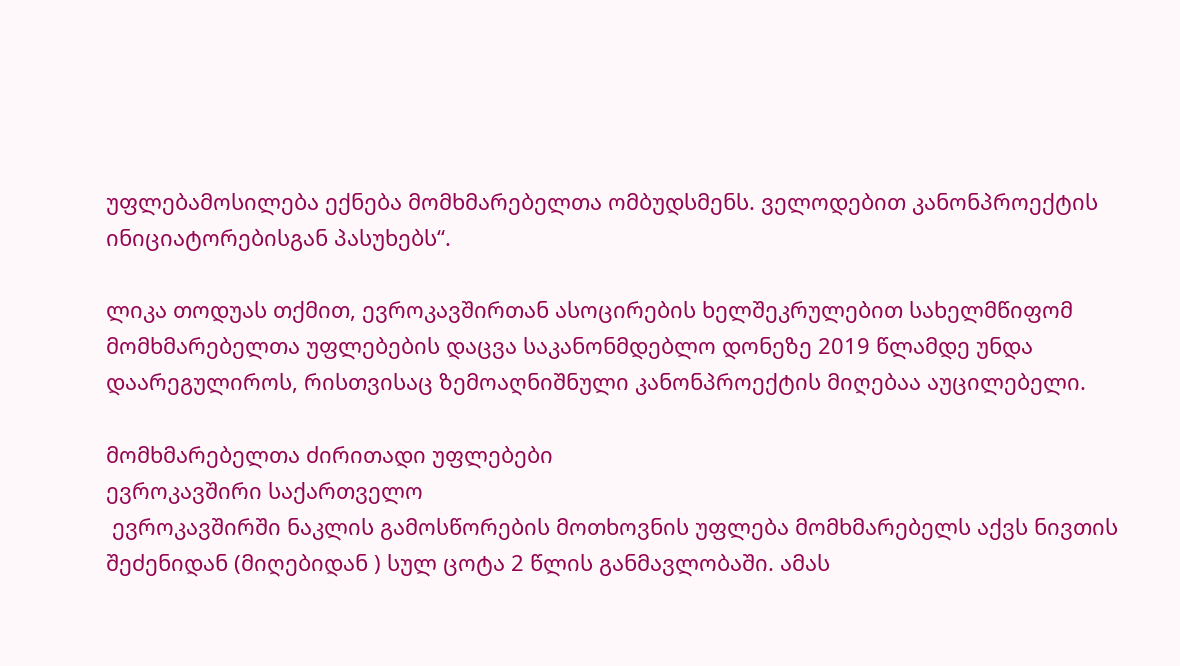უფლებამოსილება ექნება მომხმარებელთა ომბუდსმენს. ველოდებით კანონპროექტის ინიციატორებისგან პასუხებს“.

ლიკა თოდუას თქმით, ევროკავშირთან ასოცირების ხელშეკრულებით სახელმწიფომ მომხმარებელთა უფლებების დაცვა საკანონმდებლო დონეზე 2019 წლამდე უნდა დაარეგულიროს, რისთვისაც ზემოაღნიშნული კანონპროექტის მიღებაა აუცილებელი.

მომხმარებელთა ძირითადი უფლებები
ევროკავშირი საქართველო
 ევროკავშირში ნაკლის გამოსწორების მოთხოვნის უფლება მომხმარებელს აქვს ნივთის შეძენიდან (მიღებიდან ) სულ ცოტა 2 წლის განმავლობაში. ამას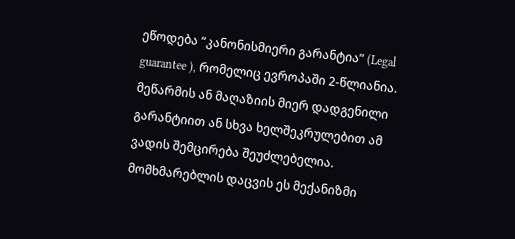ეწოდება “კანონისმიერი გარანტია” (Legal guarantee ), რომელიც ევროპაში 2-წლიანია. მეწარმის ან მაღაზიის მიერ დადგენილი გარანტიით ან სხვა ხელშეკრულებით ამ ვადის შემცირება შეუძლებელია. მომხმარებლის დაცვის ეს მექანიზმი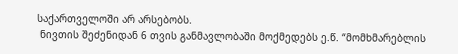საქართველოში არ არსებობს.
 ნივთის შეძენიდან 6 თვის განმავლობაში მოქმედებს ე.წ. “მომხმარებლის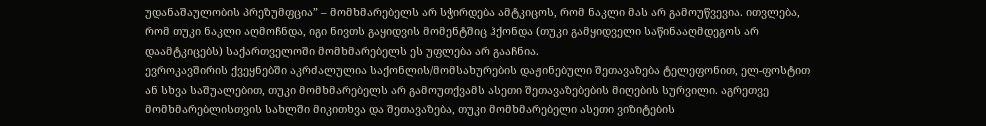უდანაშაულობის პრეზუმფცია” – მომხმარებელს არ სჭირდება ამტკიცოს, რომ ნაკლი მას არ გამოუწვევია. ითვლება, რომ თუკი ნაკლი აღმოჩნდა, იგი ნივთს გაყიდვის მომენტშიც ჰქონდა (თუკი გამყიდველი საწინააღმდეგოს არ დაამტკიცებს) საქართველოში მომხმარებელს ეს უფლება არ გააჩნია.
ევროკავშირის ქვეყნებში აკრძალულია საქონლის/მომსახურების დაჟინებული შეთავაზება ტელეფონით, ელ-ფოსტით ან სხვა საშუალებით, თუკი მომხმარებელს არ გამოუთქვამს ასეთი შეთავაზებების მიღების სურვილი. აგრეთვე მომხმარებლისთვის სახლში მიკითხვა და შეთავაზება, თუკი მომხმარებელი ასეთი ვიზიტების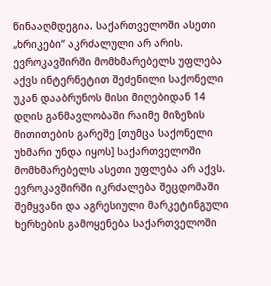წინააღმდეგია. საქართველოში ასეთი „ხრიკები“ აკრძალული არ არის.
ევროკავშირში მომხმარებელს უფლება აქვს ინტერნეტით შეძენილი საქონელი უკან დააბრუნოს მისი მიღებიდან 14 დღის განმავლობაში რაიმე მიზეზის მითითების გარეშე [თუმცა საქონელი უხმარი უნდა იყოს] საქართველოში მომხმარებელს ასეთი უფლება არ აქვს.
ევროკავშირში იკრძალება შეცდომაში შემყვანი და აგრესიული მარკეტინგული ხერხების გამოყენება საქართველოში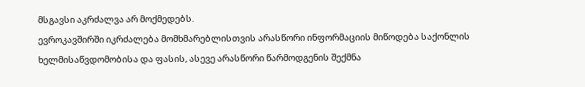მსგავსი აკრძალვა არ მოქმედებს.
ევროკავშირში იკრძალება მომხმარებლისთვის არასწორი ინფორმაციის მიწოდება საქონლის ხელმისაწვდომობისა და ფასის, ასევე არასწორი წარმოდგენის შექმნა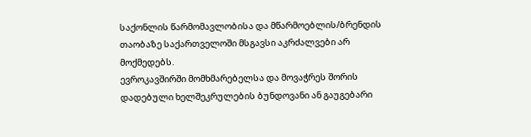საქონლის წარმომავლობისა და მწარმოებლის/ბრენდის თაობაზე საქართველოში მსგავსი აკრძალვები არ მოქმედებს.
ევროკავშირში მომხმარებელსა და მოვაჭრეს შორის დადებული ხელშეკრულების ბუნდოვანი ან გაუგებარი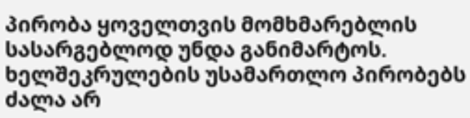პირობა ყოველთვის მომხმარებლის სასარგებლოდ უნდა განიმარტოს. ხელშეკრულების უსამართლო პირობებს ძალა არ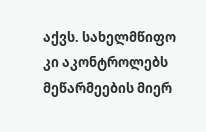აქვს. სახელმწიფო კი აკონტროლებს მეწარმეების მიერ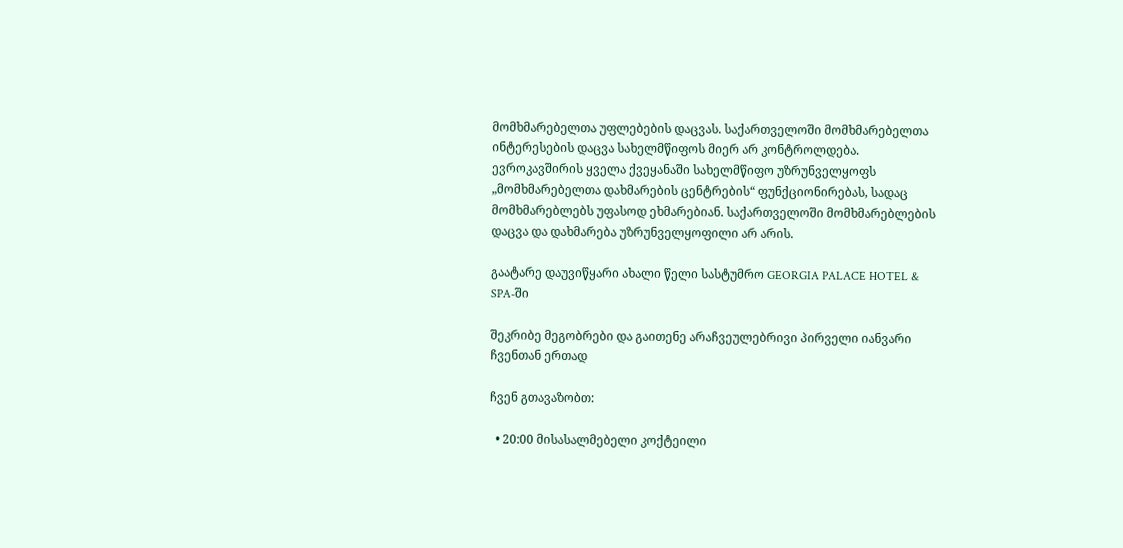მომხმარებელთა უფლებების დაცვას. საქართველოში მომხმარებელთა ინტერესების დაცვა სახელმწიფოს მიერ არ კონტროლდება.
ევროკავშირის ყველა ქვეყანაში სახელმწიფო უზრუნველყოფს „მომხმარებელთა დახმარების ცენტრების“ ფუნქციონირებას, სადაც მომხმარებლებს უფასოდ ეხმარებიან. საქართველოში მომხმარებლების დაცვა და დახმარება უზრუნველყოფილი არ არის.

გაატარე დაუვიწყარი ახალი წელი სასტუმრო GEORGIA PALACE HOTEL & SPA-ში

შეკრიბე მეგობრები და გაითენე არაჩვეულებრივი პირველი იანვარი ჩვენთან ერთად

ჩვენ გთავაზობთ:

  • 20:00 მისასალმებელი კოქტეილი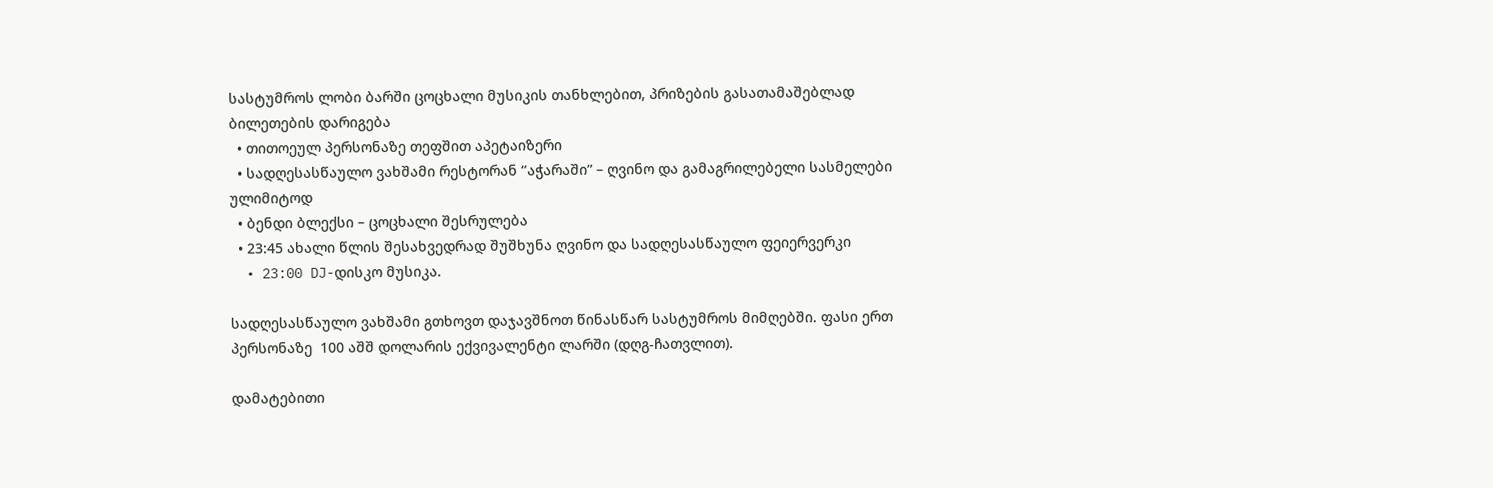სასტუმროს ლობი ბარში ცოცხალი მუსიკის თანხლებით, პრიზების გასათამაშებლად ბილეთების დარიგება
  • თითოეულ პერსონაზე თეფშით აპეტაიზერი
  • სადღესასწაულო ვახშამი რესტორან ‘’აჭარაში” – ღვინო და გამაგრილებელი სასმელები ულიმიტოდ
  • ბენდი ბლექსი – ცოცხალი შესრულება
  • 23:45 ახალი წლის შესახვედრად შუშხუნა ღვინო და სადღესასწაულო ფეიერვერკი
  • 23:00 DJ-დისკო მუსიკა.

სადღესასწაულო ვახშამი გთხოვთ დაჯავშნოთ წინასწარ სასტუმროს მიმღებში. ფასი ერთ პერსონაზე  100 აშშ დოლარის ექვივალენტი ლარში (დღგ-ჩათვლით).

დამატებითი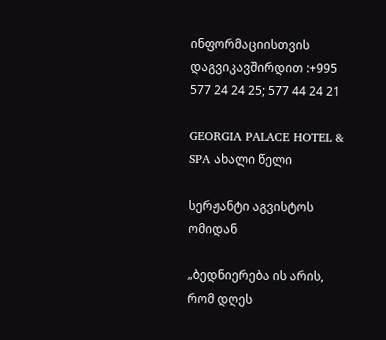ინფორმაციისთვის დაგვიკავშირდით :+995 577 24 24 25; 577 44 24 21

GEORGIA PALACE HOTEL & SPA ახალი წელი

სერჟანტი აგვისტოს ომიდან

„ბედნიერება ის არის, რომ დღეს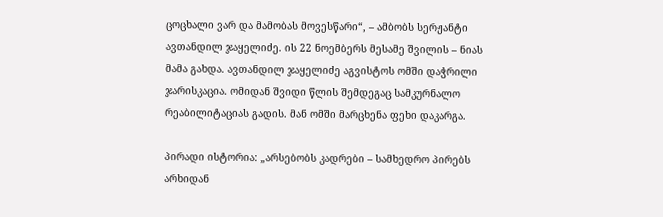ცოცხალი ვარ და მამობას მოვესწარი“, – ამბობს სერჟანტი ავთანდილ ჯაყელიძე. ის 22 ნოემბერს მესამე შვილის – ნიას მამა გახდა. ავთანდილ ჯაყელიძე აგვისტოს ომში დაჭრილი ჯარისკაცია. ომიდან შვიდი წლის შემდეგაც სამკურნალო რეაბილიტაციას გადის. მან ომში მარცხენა ფეხი დაკარგა.

პირადი ისტორია: „არსებობს კადრები – სამხედრო პირებს არხიდან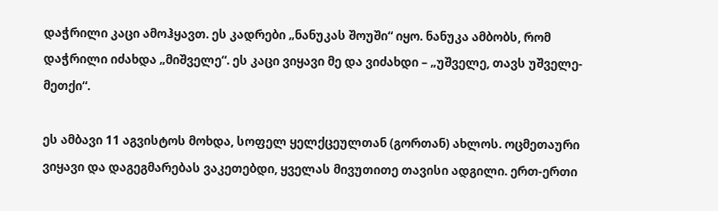დაჭრილი კაცი ამოჰყავთ. ეს კადრები „ნანუკას შოუში“ იყო. ნანუკა ამბობს, რომ დაჭრილი იძახდა „მიშველე“. ეს კაცი ვიყავი მე და ვიძახდი – „უშველე, თავს უშველე-მეთქი“.

ეს ამბავი 11 აგვისტოს მოხდა, სოფელ ყელქცეულთან (გორთან) ახლოს. ოცმეთაური ვიყავი და დაგეგმარებას ვაკეთებდი, ყველას მივუთითე თავისი ადგილი. ერთ-ერთი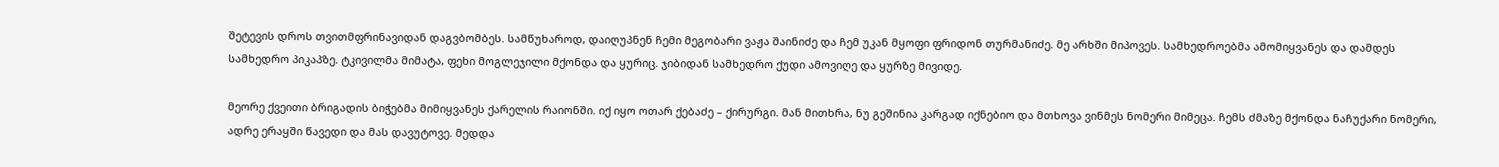შეტევის დროს თვითმფრინავიდან დაგვბომბეს. სამწუხაროდ, დაიღუპნენ ჩემი მეგობარი ვაჟა შაინიძე და ჩემ უკან მყოფი ფრიდონ თურმანიძე. მე არხში მიპოვეს. სამხედროებმა ამომიყვანეს და დამდეს სამხედრო პიკაპზე. ტკივილმა მიმატა, ფეხი მოგლეჯილი მქონდა და ყურიც. ჯიბიდან სამხედრო ქუდი ამოვიღე და ყურზე მივიდე.

მეორე ქვეითი ბრიგადის ბიჭებმა მიმიყვანეს ქარელის რაიონში. იქ იყო ოთარ ქებაძე – ქირურგი. მან მითხრა, ნუ გეშინია კარგად იქნებიო და მთხოვა ვინმეს ნომერი მიმეცა. ჩემს ძმაზე მქონდა ნაჩუქარი ნომერი, ადრე ერაყში წავედი და მას დავუტოვე. მედდა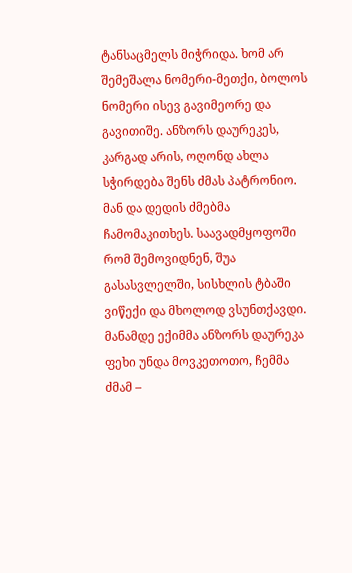ტანსაცმელს მიჭრიდა. ხომ არ შემეშალა ნომერი-მეთქი, ბოლოს ნომერი ისევ გავიმეორე და გავითიშე. ანზორს დაურეკეს, კარგად არის, ოღონდ ახლა სჭირდება შენს ძმას პატრონიო. მან და დედის ძმებმა ჩამომაკითხეს. საავადმყოფოში რომ შემოვიდნენ, შუა გასასვლელში, სისხლის ტბაში ვიწექი და მხოლოდ ვსუნთქავდი. მანამდე ექიმმა ანზორს დაურეკა ფეხი უნდა მოვკეთოთო, ჩემმა ძმამ –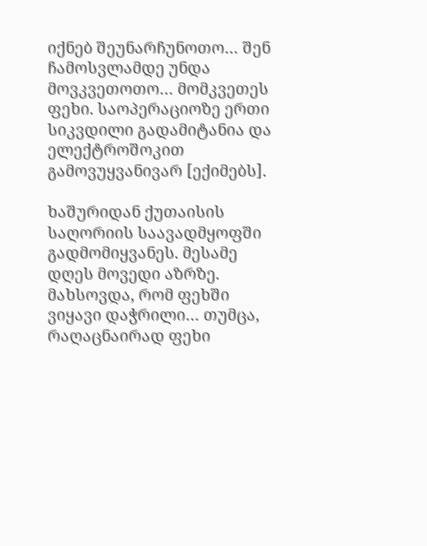იქნებ შეუნარჩუნოთო… შენ ჩამოსვლამდე უნდა მოვკვეთოთო… მომკვეთეს ფეხი. საოპერაციოზე ერთი სიკვდილი გადამიტანია და ელექტროშოკით გამოვუყვანივარ [ექიმებს].

ხაშურიდან ქუთაისის საღორიის საავადმყოფში გადმომიყვანეს. მესამე დღეს მოვედი აზრზე. მახსოვდა, რომ ფეხში ვიყავი დაჭრილი… თუმცა, რაღაცნაირად ფეხი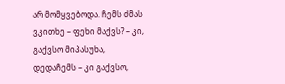არ მომყვებოდა. ჩემს ძმას ვკითხე – ფეხი მაქვს? – კი, გაქვსო მიპასუხა, დედაჩემს – კი გაქვსო,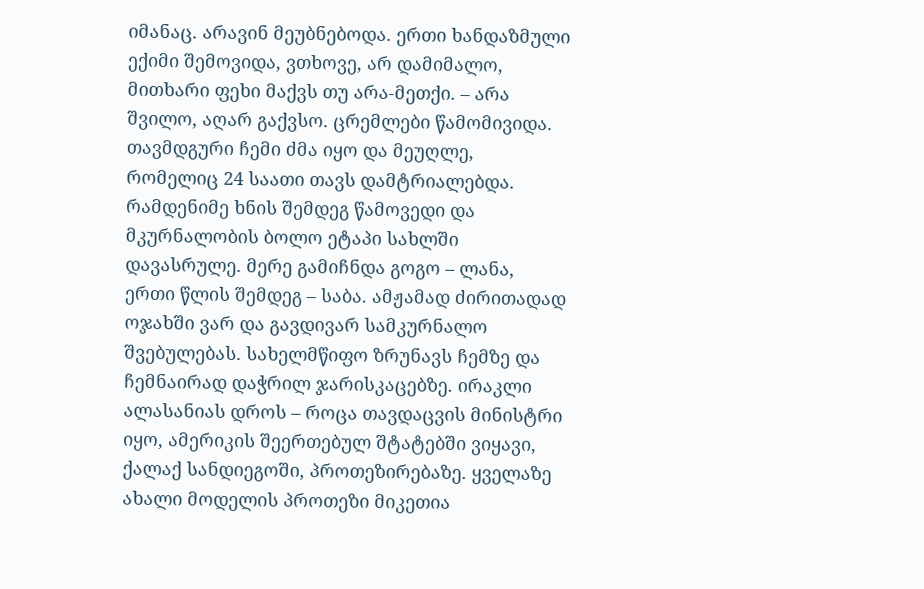იმანაც. არავინ მეუბნებოდა. ერთი ხანდაზმული ექიმი შემოვიდა, ვთხოვე, არ დამიმალო, მითხარი ფეხი მაქვს თუ არა-მეთქი. – არა შვილო, აღარ გაქვსო. ცრემლები წამომივიდა. თავმდგური ჩემი ძმა იყო და მეუღლე, რომელიც 24 საათი თავს დამტრიალებდა. რამდენიმე ხნის შემდეგ წამოვედი და მკურნალობის ბოლო ეტაპი სახლში დავასრულე. მერე გამიჩნდა გოგო – ლანა, ერთი წლის შემდეგ – საბა. ამჟამად ძირითადად ოჯახში ვარ და გავდივარ სამკურნალო შვებულებას. სახელმწიფო ზრუნავს ჩემზე და ჩემნაირად დაჭრილ ჯარისკაცებზე. ირაკლი ალასანიას დროს – როცა თავდაცვის მინისტრი იყო, ამერიკის შეერთებულ შტატებში ვიყავი, ქალაქ სანდიეგოში, პროთეზირებაზე. ყველაზე ახალი მოდელის პროთეზი მიკეთია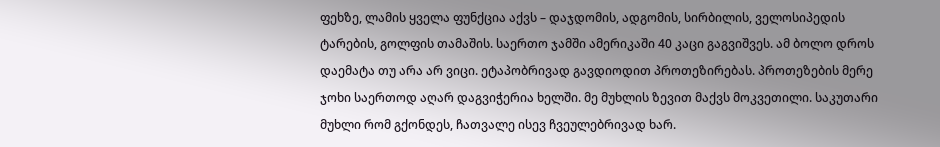ფეხზე, ლამის ყველა ფუნქცია აქვს – დაჯდომის, ადგომის, სირბილის, ველოსიპედის ტარების, გოლფის თამაშის. საერთო ჯამში ამერიკაში 40 კაცი გაგვიშვეს. ამ ბოლო დროს დაემატა თუ არა არ ვიცი. ეტაპობრივად გავდიოდით პროთეზირებას. პროთეზების მერე ჯოხი საერთოდ აღარ დაგვიჭერია ხელში. მე მუხლის ზევით მაქვს მოკვეთილი. საკუთარი მუხლი რომ გქონდეს, ჩათვალე ისევ ჩვეულებრივად ხარ.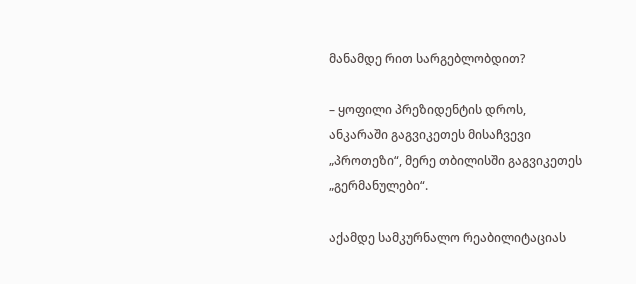მანამდე რით სარგებლობდით?

– ყოფილი პრეზიდენტის დროს, ანკარაში გაგვიკეთეს მისაჩვევი „პროთეზი“, მერე თბილისში გაგვიკეთეს „გერმანულები“.

აქამდე სამკურნალო რეაბილიტაციას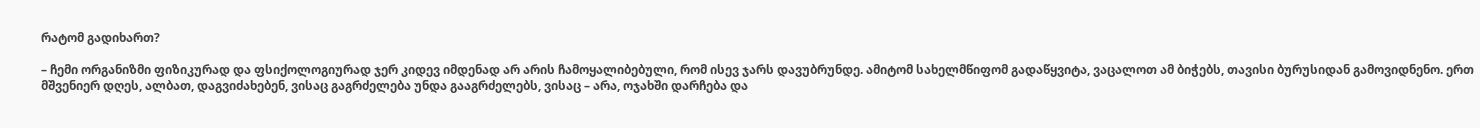რატომ გადიხართ?

– ჩემი ორგანიზმი ფიზიკურად და ფსიქოლოგიურად ჯერ კიდევ იმდენად არ არის ჩამოყალიბებული, რომ ისევ ჯარს დავუბრუნდე. ამიტომ სახელმწიფომ გადაწყვიტა, ვაცალოთ ამ ბიჭებს, თავისი ბურუსიდან გამოვიდნენო. ერთ მშვენიერ დღეს, ალბათ, დაგვიძახებენ, ვისაც გაგრძელება უნდა გააგრძელებს, ვისაც – არა, ოჯახში დარჩება და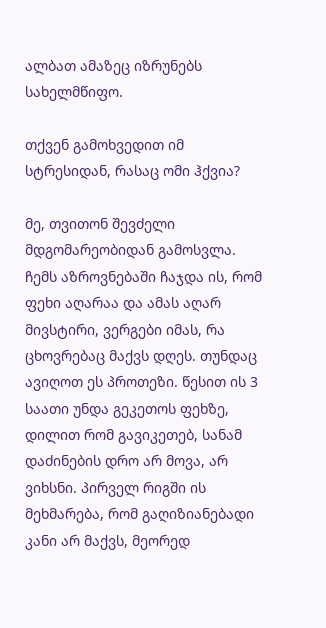ალბათ ამაზეც იზრუნებს სახელმწიფო.

თქვენ გამოხვედით იმ სტრესიდან, რასაც ომი ჰქვია?

მე, თვითონ შევძელი მდგომარეობიდან გამოსვლა. ჩემს აზროვნებაში ჩაჯდა ის, რომ ფეხი აღარაა და ამას აღარ მივსტირი, ვერგები იმას, რა ცხოვრებაც მაქვს დღეს. თუნდაც ავიღოთ ეს პროთეზი. წესით ის 3 საათი უნდა გეკეთოს ფეხზე, დილით რომ გავიკეთებ, სანამ დაძინების დრო არ მოვა, არ ვიხსნი. პირველ რიგში ის მეხმარება, რომ გაღიზიანებადი კანი არ მაქვს, მეორედ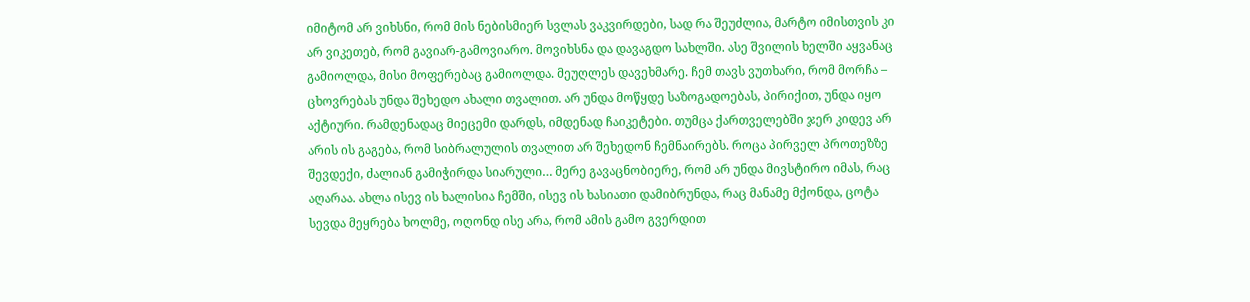იმიტომ არ ვიხსნი, რომ მის ნებისმიერ სვლას ვაკვირდები, სად რა შეუძლია, მარტო იმისთვის კი არ ვიკეთებ, რომ გავიარ-გამოვიარო. მოვიხსნა და დავაგდო სახლში. ასე შვილის ხელში აყვანაც გამიოლდა, მისი მოფერებაც გამიოლდა. მეუღლეს დავეხმარე. ჩემ თავს ვუთხარი, რომ მორჩა – ცხოვრებას უნდა შეხედო ახალი თვალით. არ უნდა მოწყდე საზოგადოებას, პირიქით, უნდა იყო აქტიური. რამდენადაც მიეცემი დარდს, იმდენად ჩაიკეტები. თუმცა ქართველებში ჯერ კიდევ არ არის ის გაგება, რომ სიბრალულის თვალით არ შეხედონ ჩემნაირებს. როცა პირველ პროთეზზე შევდექი, ძალიან გამიჭირდა სიარული… მერე გავაცნობიერე, რომ არ უნდა მივსტირო იმას, რაც აღარაა. ახლა ისევ ის ხალისია ჩემში, ისევ ის ხასიათი დამიბრუნდა, რაც მანამე მქონდა, ცოტა სევდა მეყრება ხოლმე, ოღონდ ისე არა, რომ ამის გამო გვერდით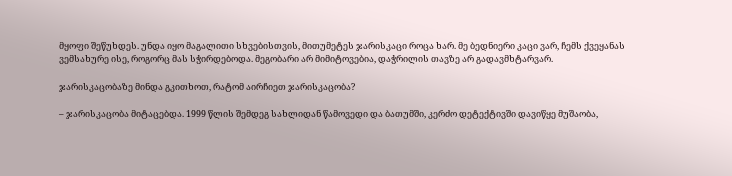მყოფი შეწუხდეს. უნდა იყო მაგალითი სხვებისთვის, მითუმეტეს ჯარისკაცი როცა ხარ. მე ბედნიერი კაცი ვარ, ჩემს ქვეყანას ვემსახურე ისე, როგორც მას სჭირდებოდა. მეგობარი არ მიმიტოვებია, დაჭრილის თავზე არ გადავმხტარვარ.

ჯარისკაცობაზე მინდა გკითხოთ, რატომ აირჩიეთ ჯარისკაცობა?

– ჯარისკაცობა მიტაცებდა. 1999 წლის შემდეგ სახლიდან წამოვედი და ბათუმში, კერძო დეტექტივში დავიწყე მუშაობა,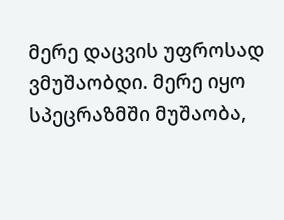მერე დაცვის უფროსად ვმუშაობდი. მერე იყო სპეცრაზმში მუშაობა,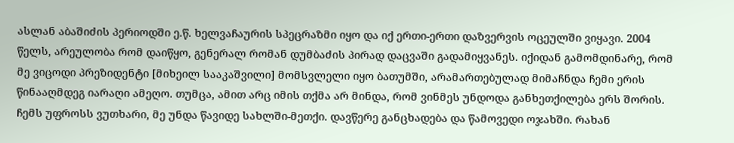ასლან აბაშიძის პერიოდში ე.წ. ხელვაჩაურის სპეცრაზმი იყო და იქ ერთი-ერთი დაზვერვის ოცეულში ვიყავი. 2004 წელს, არეულობა რომ დაიწყო, გენერალ რომან დუმბაძის პირად დაცვაში გადამიყვანეს. იქიდან გამომდინარე, რომ მე ვიცოდი პრეზიდენტი [მიხეილ სააკაშვილი] მომსვლელი იყო ბათუმში, არამართებულად მიმაჩნდა ჩემი ერის წინააღმდეგ იარაღი ამეღო. თუმცა, ამით არც იმის თქმა არ მინდა, რომ ვინმეს უნდოდა განხეთქილება ერს შორის. ჩემს უფროსს ვუთხარი, მე უნდა წავიდე სახლში-მეთქი. დავწერე განცხადება და წამოვედი ოჯახში. რახან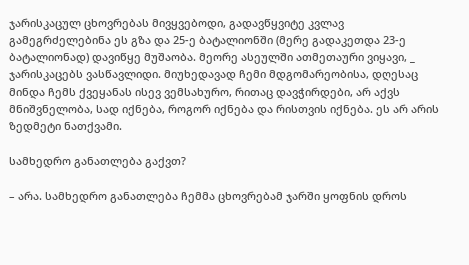ჯარისკაცულ ცხოვრებას მივყვებოდი, გადავწყვიტე კვლავ გამეგრძელებინა ეს გზა და 25-ე ბატალიონში (მერე გადაკეთდა 23-ე ბატალიონად) დავიწყე მუშაობა. მეორე ასეულში ათმეთაური ვიყავი, _ ჯარისკაცებს ვასწავლიდი. მიუხედავად ჩემი მდგომარეობისა, დღესაც მინდა ჩემს ქვეყანას ისევ ვემსახურო, რითაც დავჭირდები, არ აქვს მნიშვნელობა, სად იქნება, როგორ იქნება და რისთვის იქნება. ეს არ არის ზედმეტი ნათქვამი.

სამხედრო განათლება გაქვთ?

– არა. სამხედრო განათლება ჩემმა ცხოვრებამ ჯარში ყოფნის დროს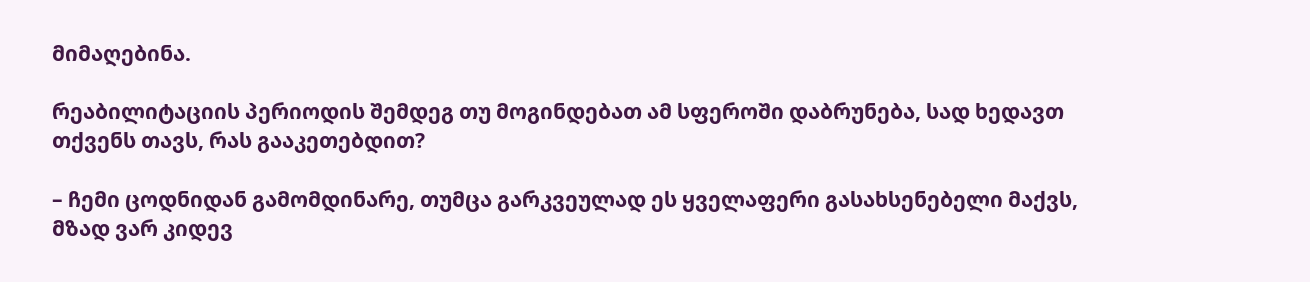მიმაღებინა.

რეაბილიტაციის პერიოდის შემდეგ თუ მოგინდებათ ამ სფეროში დაბრუნება, სად ხედავთ თქვენს თავს, რას გააკეთებდით?

– ჩემი ცოდნიდან გამომდინარე, თუმცა გარკვეულად ეს ყველაფერი გასახსენებელი მაქვს, მზად ვარ კიდევ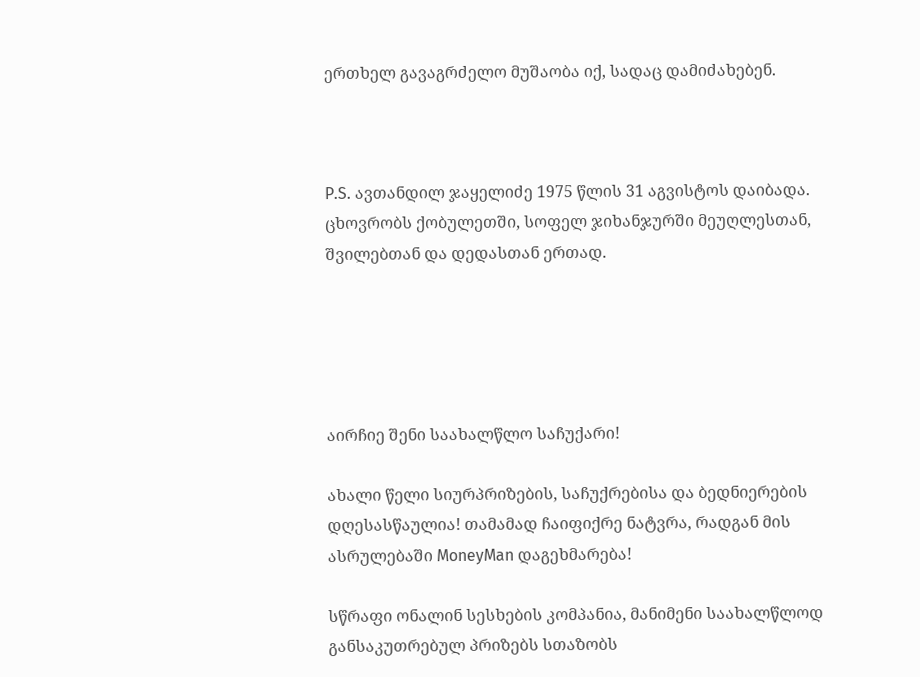ერთხელ გავაგრძელო მუშაობა იქ, სადაც დამიძახებენ.



P.S. ავთანდილ ჯაყელიძე 1975 წლის 31 აგვისტოს დაიბადა. ცხოვრობს ქობულეთში, სოფელ ჯიხანჯურში მეუღლესთან, შვილებთან და დედასთან ერთად.





აირჩიე შენი საახალწლო საჩუქარი!

ახალი წელი სიურპრიზების, საჩუქრებისა და ბედნიერების დღესასწაულია! თამამად ჩაიფიქრე ნატვრა, რადგან მის ასრულებაში MoneyMan დაგეხმარება!

სწრაფი ონალინ სესხების კომპანია, მანიმენი საახალწლოდ განსაკუთრებულ პრიზებს სთაზობს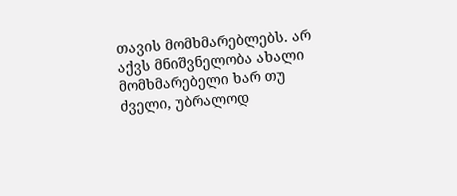თავის მომხმარებლებს. არ აქვს მნიშვნელობა ახალი მომხმარებელი ხარ თუ ძველი, უბრალოდ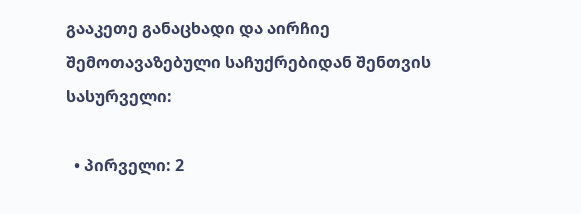გააკეთე განაცხადი და აირჩიე შემოთავაზებული საჩუქრებიდან შენთვის სასურველი:

  • პირველი: 2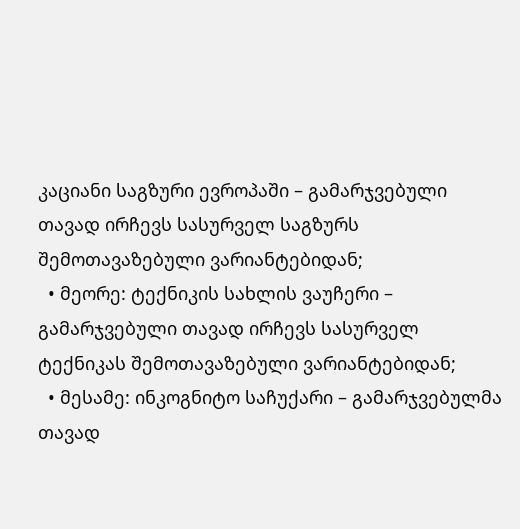კაციანი საგზური ევროპაში – გამარჯვებული თავად ირჩევს სასურველ საგზურს შემოთავაზებული ვარიანტებიდან;
  • მეორე: ტექნიკის სახლის ვაუჩერი – გამარჯვებული თავად ირჩევს სასურველ ტექნიკას შემოთავაზებული ვარიანტებიდან;
  • მესამე: ინკოგნიტო საჩუქარი – გამარჯვებულმა თავად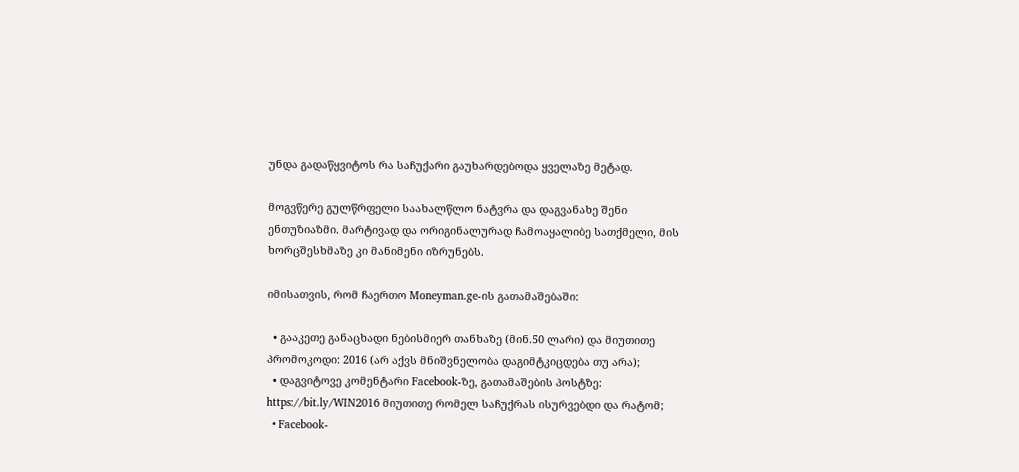უნდა გადაწყვიტოს რა საჩუქარი გაუხარდებოდა ყველაზე მეტად.

მოგვწერე გულწრფელი საახალწლო ნატვრა და დაგვანახე შენი ენთუზიაზმი. მარტივად და ორიგინალურად ჩამოაყალიბე სათქმელი, მის ხორცშესხმაზე კი მანიმენი იზრუნებს.

იმისათვის, რომ ჩაერთო Moneyman.ge-ის გათამაშებაში:

  • გააკეთე განაცხადი ნებისმიერ თანხაზე (მინ.50 ლარი) და მიუთითე პრომოკოდი: 2016 (არ აქვს მნიშვნელობა დაგიმტკიცდება თუ არა);
  • დაგვიტოვე კომენტარი Facebook-ზე, გათამაშების პოსტზე: https://bit.ly/WIN2016 მიუთითე რომელ საჩუქრას ისურვებდი და რატომ;
  • Facebook-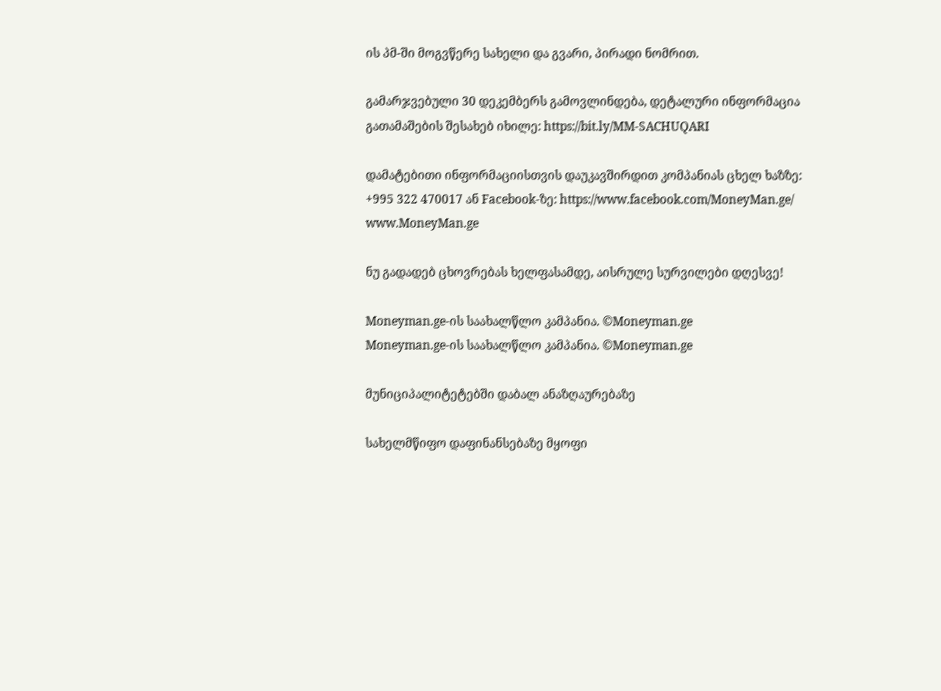ის პმ-ში მოგვწერე სახელი და გვარი, პირადი ნომრით.

გამარჯვებული 30 დეკემბერს გამოვლინდება, დეტალური ინფორმაცია გათამაშების შესახებ იხილე: https://bit.ly/MM-SACHUQARI

დამატებითი ინფორმაციისთვის დაუკავშირდით კომპანიას ცხელ ხაზზე: +995 322 470017 ან Facebook-ზე: https://www.facebook.com/MoneyMan.ge/ www.MoneyMan.ge

ნუ გადადებ ცხოვრებას ხელფასამდე, აისრულე სურვილები დღესვე!

Moneyman.ge-ის საახალწლო კამპანია. ©Moneyman.ge
Moneyman.ge-ის საახალწლო კამპანია. ©Moneyman.ge

მუნიციპალიტეტებში დაბალ ანაზღაურებაზე

სახელმწიფო დაფინანსებაზე მყოფი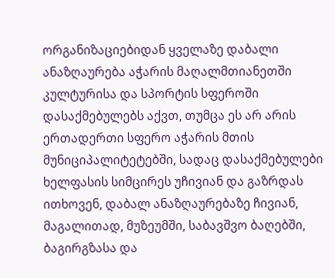ორგანიზაციებიდან ყველაზე დაბალი ანაზღაურება აჭარის მაღალმთიანეთში კულტურისა და სპორტის სფეროში დასაქმებულებს აქვთ, თუმცა ეს არ არის ერთადერთი სფერო აჭარის მთის მუნიციპალიტეტებში, სადაც დასაქმებულები ხელფასის სიმცირეს უჩივიან და გაზრდას ითხოვენ, დაბალ ანაზღაურებაზე ჩივიან, მაგალითად, მუზეუმში, საბავშვო ბაღებში, ბაგირგზასა და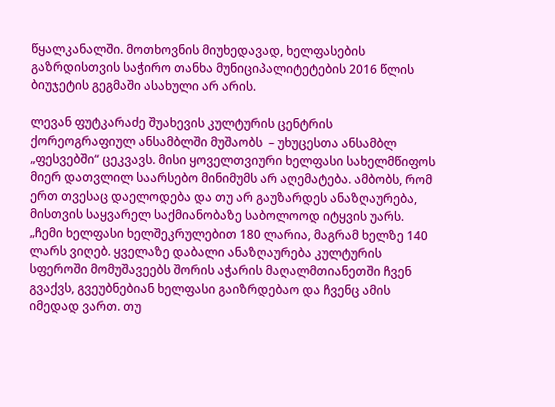წყალკანალში. მოთხოვნის მიუხედავად, ხელფასების გაზრდისთვის საჭირო თანხა მუნიციპალიტეტების 2016 წლის ბიუჯეტის გეგმაში ასახული არ არის.

ლევან ფუტკარაძე შუახევის კულტურის ცენტრის ქორეოგრაფიულ ანსამბლში მუშაობს  – უხუცესთა ანსამბლ „ფესვებში“ ცეკვავს. მისი ყოველთვიური ხელფასი სახელმწიფოს მიერ დათვლილ საარსებო მინიმუმს არ აღემატება. ამბობს, რომ ერთ თვესაც დაელოდება და თუ არ გაუზარდეს ანაზღაურება, მისთვის საყვარელ საქმიანობაზე საბოლოოდ იტყვის უარს.
„ჩემი ხელფასი ხელშეკრულებით 180 ლარია, მაგრამ ხელზე 140 ლარს ვიღებ. ყველაზე დაბალი ანაზღაურება კულტურის სფეროში მომუშავეებს შორის აჭარის მაღალმთიანეთში ჩვენ გვაქვს, გვეუბნებიან ხელფასი გაიზრდებაო და ჩვენც ამის იმედად ვართ. თუ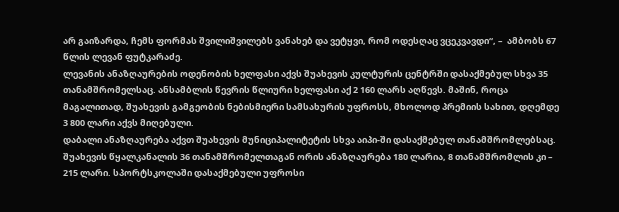არ გაიზარდა, ჩემს ფორმას შვილიშვილებს ვანახებ და ვეტყვი, რომ ოდესღაც ვცეკვავდი“, –  ამბობს 67 წლის ლევან ფუტკარაძე.
ლევანის ანაზღაურების ოდენობის ხელფასი აქვს შუახევის კულტურის ცენტრში დასაქმებულ სხვა 35 თანამშრომელსაც. ანსამბლის წევრის წლიური ხელფასი აქ 2 160 ლარს აღწევს. მაშინ, როცა მაგალითად, შუახევის გამგეობის ნებისმიერი სამსახურის უფროსს, მხოლოდ პრემიის სახით, დღემდე 3 800 ლარი აქვს მიღებული.
დაბალი ანაზღაურება აქვთ შუახევის მუნიციპალიტეტის სხვა აიპი-ში დასაქმებულ თანამშრომლებსაც. შუახევის წყალკანალის 36 თანამშრომელთაგან ორის ანაზღაურება 180 ლარია, 8 თანამშრომლის კი – 215 ლარი. სპორტსკოლაში დასაქმებული უფროსი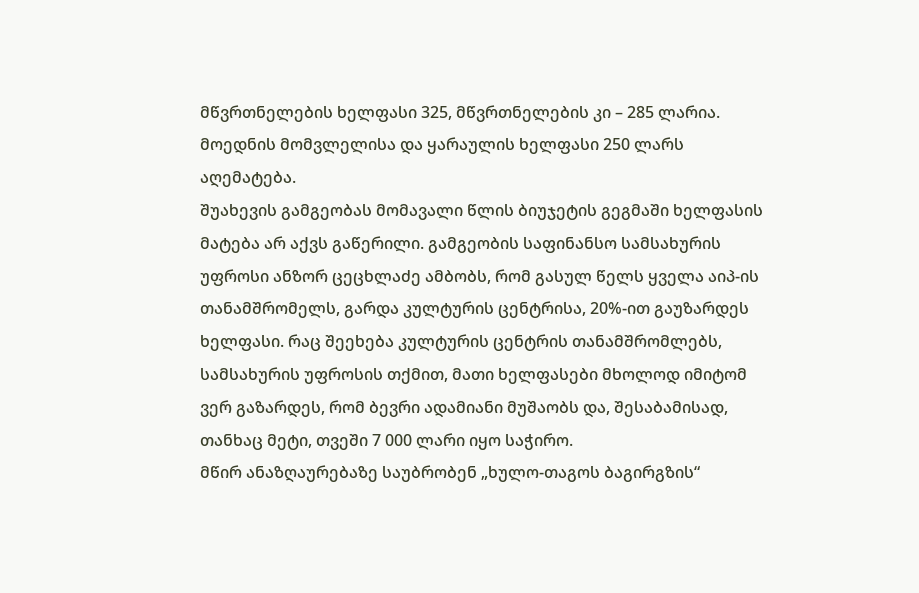მწვრთნელების ხელფასი 325, მწვრთნელების კი – 285 ლარია. მოედნის მომვლელისა და ყარაულის ხელფასი 250 ლარს აღემატება.
შუახევის გამგეობას მომავალი წლის ბიუჯეტის გეგმაში ხელფასის მატება არ აქვს გაწერილი. გამგეობის საფინანსო სამსახურის უფროსი ანზორ ცეცხლაძე ამბობს, რომ გასულ წელს ყველა აიპ-ის თანამშრომელს, გარდა კულტურის ცენტრისა, 20%-ით გაუზარდეს ხელფასი. რაც შეეხება კულტურის ცენტრის თანამშრომლებს, სამსახურის უფროსის თქმით, მათი ხელფასები მხოლოდ იმიტომ ვერ გაზარდეს, რომ ბევრი ადამიანი მუშაობს და, შესაბამისად, თანხაც მეტი, თვეში 7 000 ლარი იყო საჭირო.
მწირ ანაზღაურებაზე საუბრობენ „ხულო-თაგოს ბაგირგზის“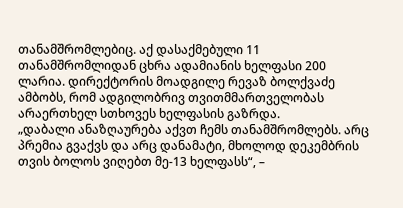თანამშრომლებიც. აქ დასაქმებული 11 თანამშრომლიდან ცხრა ადამიანის ხელფასი 200 ლარია. დირექტორის მოადგილე რევაზ ბოლქვაძე ამბობს, რომ ადგილობრივ თვითმმართველობას არაერთხელ სთხოვეს ხელფასის გაზრდა.
„დაბალი ანაზღაურება აქვთ ჩემს თანამშრომლებს. არც პრემია გვაქვს და არც დანამატი, მხოლოდ დეკემბრის თვის ბოლოს ვიღებთ მე-13 ხელფასს“, –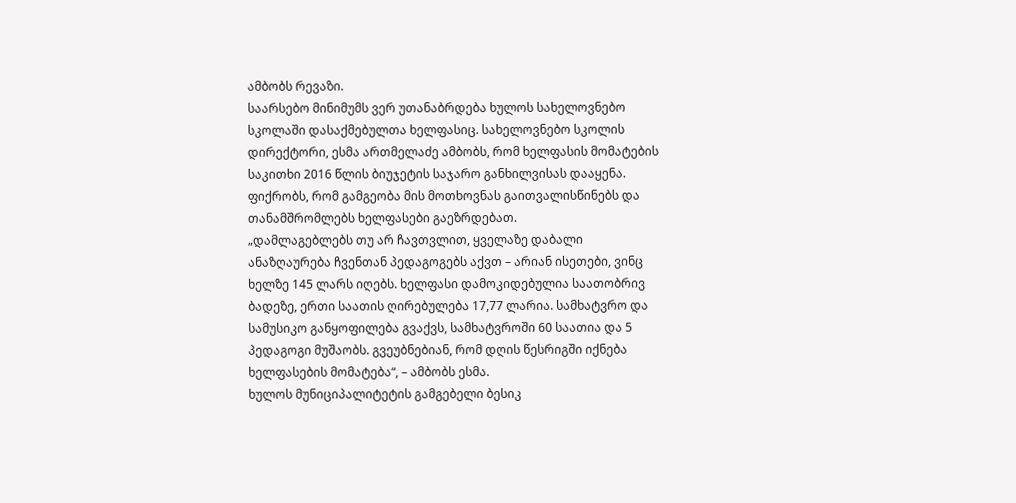ამბობს რევაზი.
საარსებო მინიმუმს ვერ უთანაბრდება ხულოს სახელოვნებო სკოლაში დასაქმებულთა ხელფასიც. სახელოვნებო სკოლის დირექტორი, ესმა ართმელაძე ამბობს, რომ ხელფასის მომატების საკითხი 2016 წლის ბიუჯეტის საჯარო განხილვისას დააყენა. ფიქრობს, რომ გამგეობა მის მოთხოვნას გაითვალისწინებს და თანამშრომლებს ხელფასები გაეზრდებათ.
„დამლაგებლებს თუ არ ჩავთვლით, ყველაზე დაბალი ანაზღაურება ჩვენთან პედაგოგებს აქვთ – არიან ისეთები, ვინც ხელზე 145 ლარს იღებს. ხელფასი დამოკიდებულია საათობრივ ბადეზე, ერთი საათის ღირებულება 17,77 ლარია. სამხატვრო და სამუსიკო განყოფილება გვაქვს, სამხატვროში 60 საათია და 5 პედაგოგი მუშაობს. გვეუბნებიან, რომ დღის წესრიგში იქნება ხელფასების მომატება“, – ამბობს ესმა.
ხულოს მუნიციპალიტეტის გამგებელი ბესიკ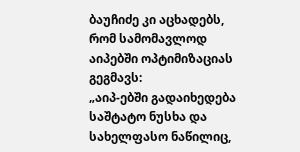ბაუჩიძე კი აცხადებს, რომ სამომავლოდ აიპებში ოპტიმიზაციას გეგმავს:
„აიპ-ებში გადაიხედება საშტატო ნუსხა და სახელფასო ნაწილიც,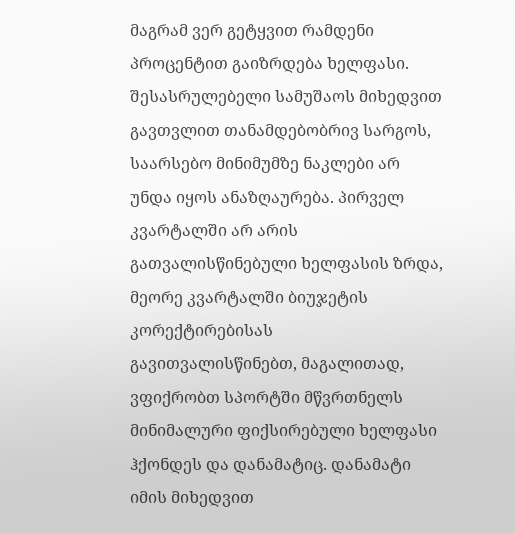მაგრამ ვერ გეტყვით რამდენი პროცენტით გაიზრდება ხელფასი. შესასრულებელი სამუშაოს მიხედვით გავთვლით თანამდებობრივ სარგოს, საარსებო მინიმუმზე ნაკლები არ უნდა იყოს ანაზღაურება. პირველ კვარტალში არ არის გათვალისწინებული ხელფასის ზრდა, მეორე კვარტალში ბიუჯეტის კორექტირებისას გავითვალისწინებთ, მაგალითად, ვფიქრობთ სპორტში მწვრთნელს მინიმალური ფიქსირებული ხელფასი ჰქონდეს და დანამატიც. დანამატი იმის მიხედვით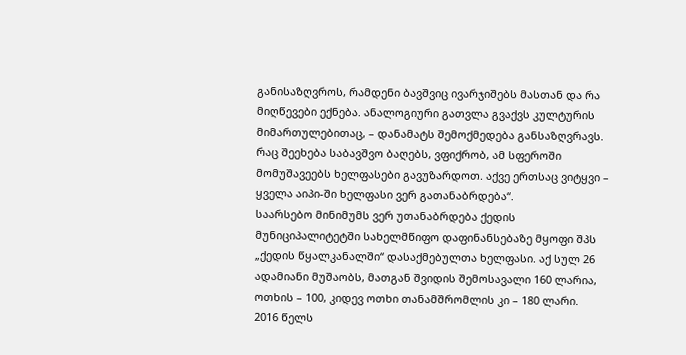განისაზღვროს, რამდენი ბავშვიც ივარჯიშებს მასთან და რა მიღწევები ექნება. ანალოგიური გათვლა გვაქვს კულტურის მიმართულებითაც, – დანამატს შემოქმედება განსაზღვრავს. რაც შეეხება საბავშვო ბაღებს, ვფიქრობ, ამ სფეროში მომუშავეებს ხელფასები გავუზარდოთ. აქვე ერთსაც ვიტყვი – ყველა აიპი-ში ხელფასი ვერ გათანაბრდება“.
საარსებო მინიმუმს ვერ უთანაბრდება ქედის მუნიციპალიტეტში სახელმწიფო დაფინანსებაზე მყოფი შპს „ქედის წყალკანალში“ დასაქმებულთა ხელფასი. აქ სულ 26 ადამიანი მუშაობს, მათგან შვიდის შემოსავალი 160 ლარია, ოთხის – 100, კიდევ ოთხი თანამშრომლის კი – 180 ლარი.
2016 წელს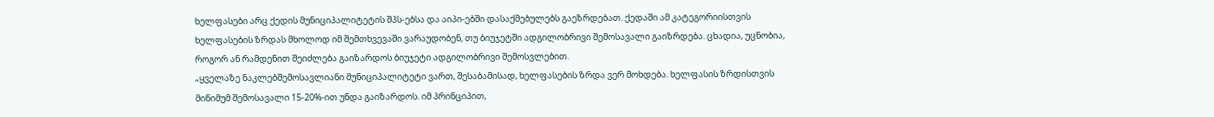ხელფასები არც ქედის მუნიციპალიტეტის შპს-ებსა და აიპი-ებში დასაქმებულებს გაეზრდებათ. ქედაში ამ კატეგორიისთვის ხელფასების ზრდას მხოლოდ იმ შემთხვევაში ვარაუდობენ, თუ ბიუჯეტში ადგილობრივი შემოსავალი გაიზრდება. ცხადია, უცნობია, როგორ ან რამდენით შეიძლება გაიზარდოს ბიუჯეტი ადგილობრივი შემოსვლებით.
„ყველაზე ნაკლებშემოსავლიანი მუნიციპალიტეტი ვართ, შესაბამისად, ხელფასების ზრდა ვერ მოხდება. ხელფასის ზრდისთვის მინიმუმ შემოსავალი 15-20%-ით უნდა გაიზარდოს. იმ პრინციპით,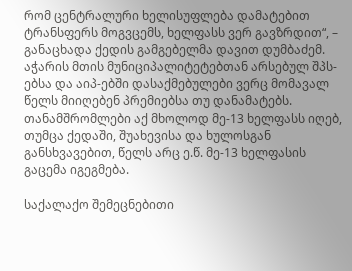რომ ცენტრალური ხელისუფლება დამატებით ტრანსფერს მოგვცემს, ხელფასს ვერ გავზრდით“, – განაცხადა ქედის გამგებელმა დავით დუმბაძემ.
აჭარის მთის მუნიციპალიტეტებთან არსებულ შპს-ებსა და აიპ-ებში დასაქმებულები ვერც მომავალ წელს მიიღებენ პრემიებსა თუ დანამატებს. თანამშრომლები აქ მხოლოდ მე-13 ხელფასს იღებ, თუმცა ქედაში, შუახევისა და ხულოსგან განსხვავებით, წელს არც ე.წ. მე-13 ხელფასის გაცემა იგეგმება.

საქალაქო შემეცნებითი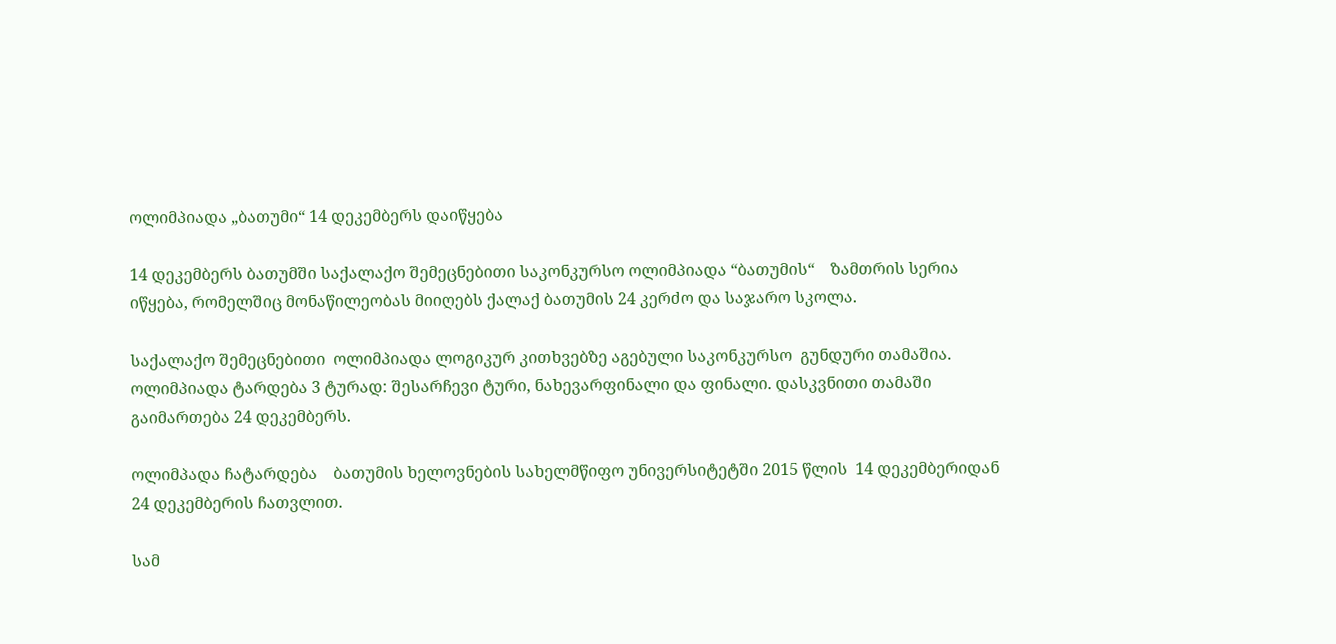ოლიმპიადა „ბათუმი“ 14 დეკემბერს დაიწყება

14 დეკემბერს ბათუმში საქალაქო შემეცნებითი საკონკურსო ოლიმპიადა “ბათუმის“    ზამთრის სერია იწყება, რომელშიც მონაწილეობას მიიღებს ქალაქ ბათუმის 24 კერძო და საჯარო სკოლა.

საქალაქო შემეცნებითი  ოლიმპიადა ლოგიკურ კითხვებზე აგებული საკონკურსო  გუნდური თამაშია.  ოლიმპიადა ტარდება 3 ტურად: შესარჩევი ტური, ნახევარფინალი და ფინალი. დასკვნითი თამაში გაიმართება 24 დეკემბერს.

ოლიმპადა ჩატარდება    ბათუმის ხელოვნების სახელმწიფო უნივერსიტეტში 2015 წლის  14 დეკემბერიდან   24 დეკემბერის ჩათვლით.

სამ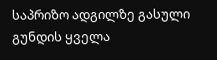საპრიზო ადგილზე გასული გუნდის ყველა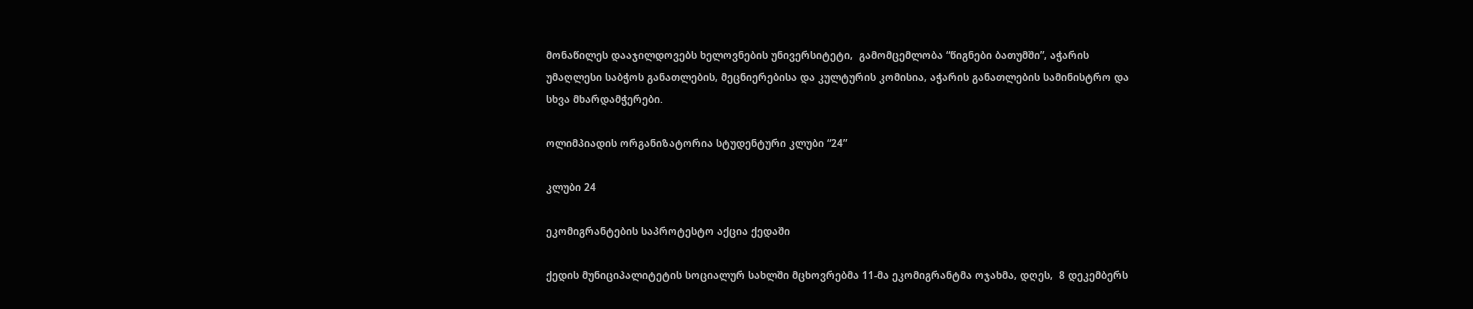მონაწილეს დააჯილდოვებს ხელოვნების უნივერსიტეტი,  გამომცემლობა “წიგნები ბათუმში”, აჭარის უმაღლესი საბჭოს განათლების, მეცნიერებისა და კულტურის კომისია, აჭარის განათლების სამინისტრო და სხვა მხარდამჭერები.

ოლიმპიადის ორგანიზატორია სტუდენტური კლუბი “24”

კლუბი 24

ეკომიგრანტების საპროტესტო აქცია ქედაში

ქედის მუნიციპალიტეტის სოციალურ სახლში მცხოვრებმა 11-მა ეკომიგრანტმა ოჯახმა, დღეს,  8 დეკემბერს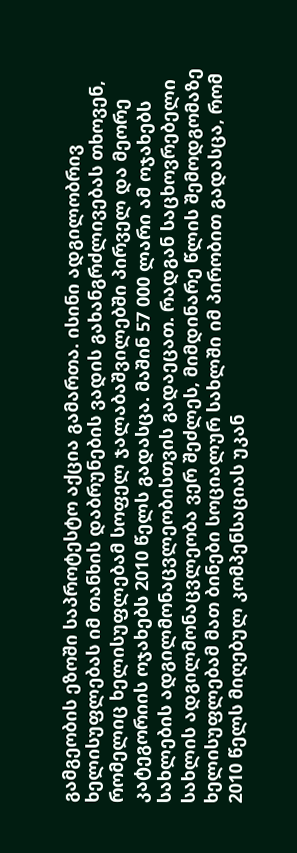გამგეობის ეზოში საპროტესტო აქცია გამართა. ისინი ადგილობრივ ხელისუფლებას იმ თანხის დაბრუნების ვადის გახანგრძლივებას თხოვენ, რომელიც ხელისუფლებამ სოფელ ჯალაბაშვილებში პირველ და მეორე კატეგორიის ოჯახებს 2010 წელს გადასცა. მაშინ 57 000 ლარი ამ ოჯახებს სახლების ადგილმონაცვლეობისთვის გადაეცათ. რადგან საცხოვრებელი სახლის ადგილმონაცვლეობა ვერ შეძლეს, მიმდინარე წლის შემოდგომაზე ხელისუფლებამ მათ ბინები სოციალურ სახლში იმ პირობით გადასცა, რომ 2010 წელს მიღებულ კომპენსაციას უკან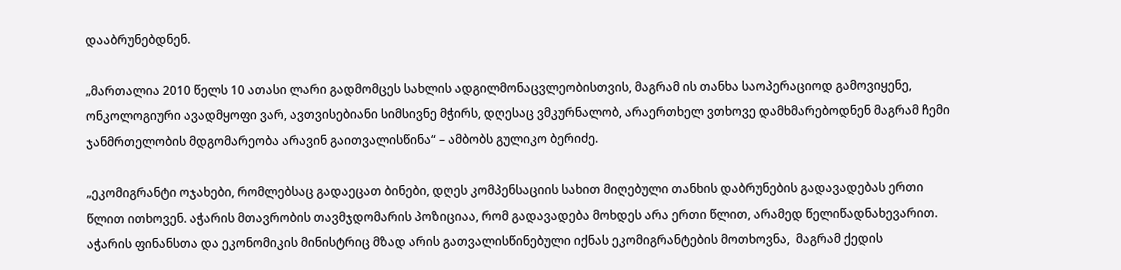დააბრუნებდნენ.

„მართალია 2010 წელს 10 ათასი ლარი გადმომცეს სახლის ადგილმონაცვლეობისთვის, მაგრამ ის თანხა საოპერაციოდ გამოვიყენე, ონკოლოგიური ავადმყოფი ვარ, ავთვისებიანი სიმსივნე მჭირს, დღესაც ვმკურნალობ, არაერთხელ ვთხოვე დამხმარებოდნენ მაგრამ ჩემი ჯანმრთელობის მდგომარეობა არავინ გაითვალისწინა“ – ამბობს გულიკო ბერიძე.

„ეკომიგრანტი ოჯახები, რომლებსაც გადაეცათ ბინები, დღეს კომპენსაციის სახით მიღებული თანხის დაბრუნების გადავადებას ერთი წლით ითხოვენ. აჭარის მთავრობის თავმჯდომარის პოზიციაა, რომ გადავადება მოხდეს არა ერთი წლით, არამედ წელიწადნახევარით. აჭარის ფინანსთა და ეკონომიკის მინისტრიც მზად არის გათვალისწინებული იქნას ეკომიგრანტების მოთხოვნა,  მაგრამ ქედის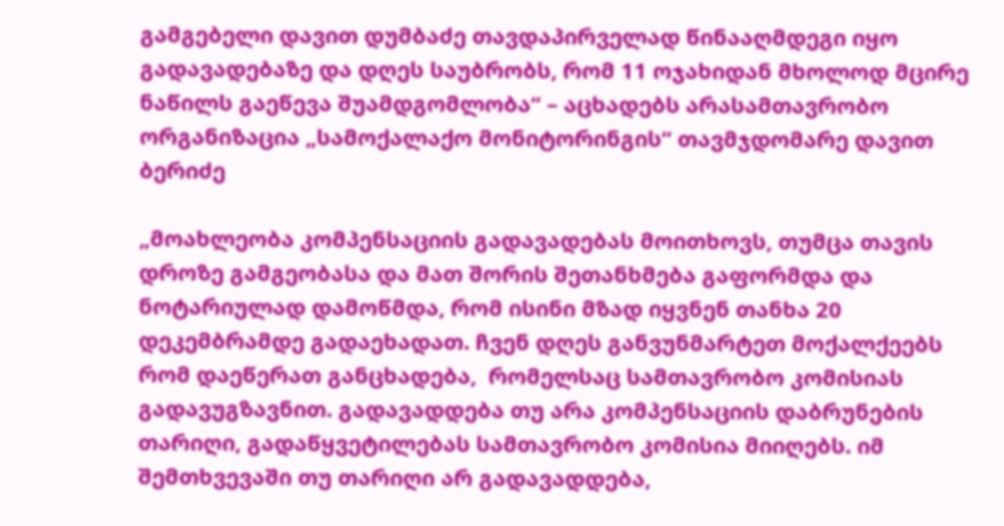გამგებელი დავით დუმბაძე თავდაპირველად წინააღმდეგი იყო გადავადებაზე და დღეს საუბრობს, რომ 11 ოჯახიდან მხოლოდ მცირე ნაწილს გაეწევა შუამდგომლობა“ – აცხადებს არასამთავრობო ორგანიზაცია „სამოქალაქო მონიტორინგის“ თავმჯდომარე დავით ბერიძე

„მოახლეობა კომპენსაციის გადავადებას მოითხოვს, თუმცა თავის დროზე გამგეობასა და მათ შორის შეთანხმება გაფორმდა და ნოტარიულად დამოწმდა, რომ ისინი მზად იყვნენ თანხა 20 დეკემბრამდე გადაეხადათ. ჩვენ დღეს განვუნმარტეთ მოქალქეებს რომ დაეწერათ განცხადება,  რომელსაც სამთავრობო კომისიას გადავუგზავნით. გადავადდება თუ არა კომპენსაციის დაბრუნების თარიღი, გადაწყვეტილებას სამთავრობო კომისია მიიღებს. იმ შემთხვევაში თუ თარიღი არ გადავადდება,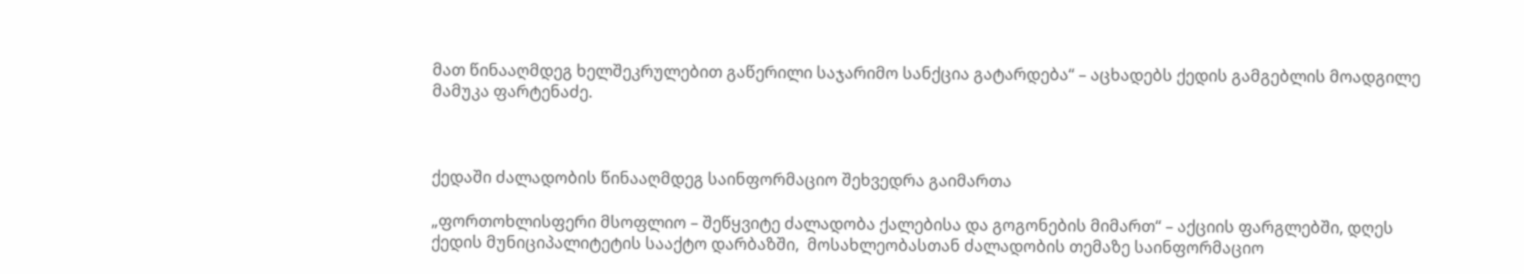მათ წინააღმდეგ ხელშეკრულებით გაწერილი საჯარიმო სანქცია გატარდება“ – აცხადებს ქედის გამგებლის მოადგილე მამუკა ფარტენაძე.



ქედაში ძალადობის წინააღმდეგ საინფორმაციო შეხვედრა გაიმართა

„ფორთოხლისფერი მსოფლიო – შეწყვიტე ძალადობა ქალებისა და გოგონების მიმართ“ – აქციის ფარგლებში, დღეს ქედის მუნიციპალიტეტის სააქტო დარბაზში,  მოსახლეობასთან ძალადობის თემაზე საინფორმაციო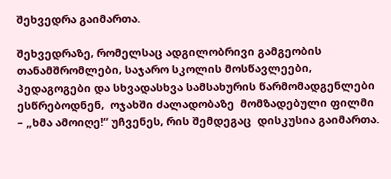შეხვედრა გაიმართა.

შეხვედრაზე, რომელსაც ადგილობრივი გამგეობის თანამშრომლები, საჯარო სკოლის მოსწავლეები, პედაგოგები და სხვადასხვა სამსახურის წარმომადგენლები ესწრებოდნენ,  ოჯახში ძალადობაზე  მომზადებული ფილმი – „ხმა ამოიღე!“ უჩვენეს, რის შემდეგაც  დისკუსია გაიმართა.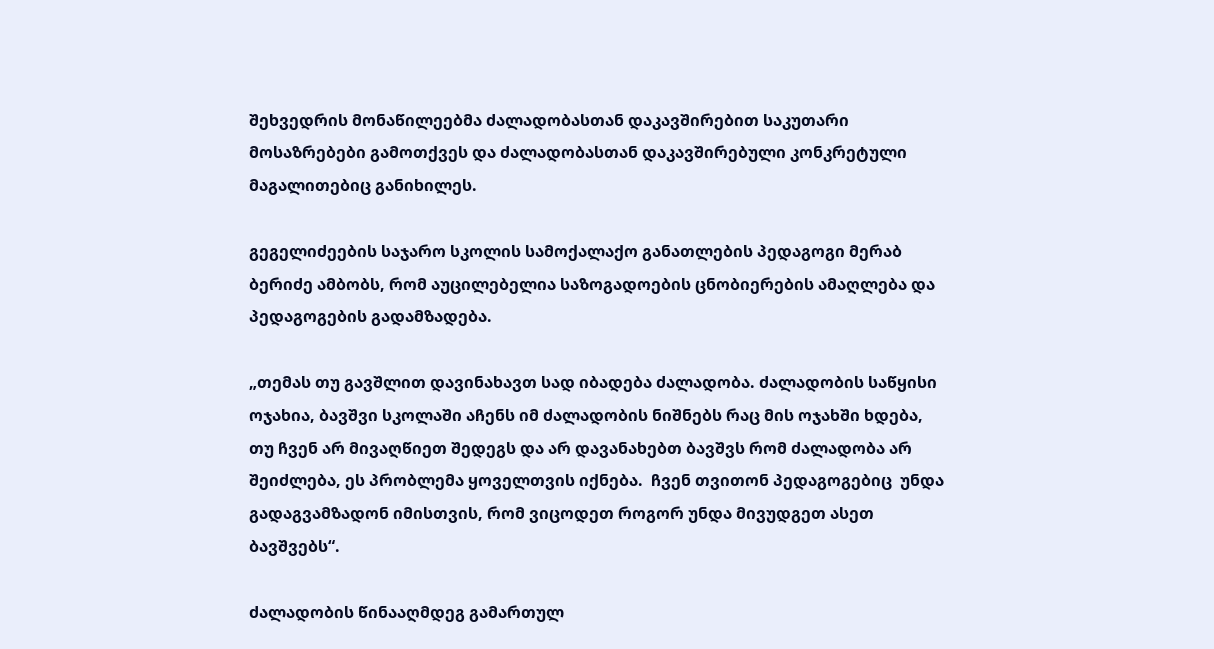შეხვედრის მონაწილეებმა ძალადობასთან დაკავშირებით საკუთარი მოსაზრებები გამოთქვეს და ძალადობასთან დაკავშირებული კონკრეტული მაგალითებიც განიხილეს.

გეგელიძეების საჯარო სკოლის სამოქალაქო განათლების პედაგოგი მერაბ ბერიძე ამბობს, რომ აუცილებელია საზოგადოების ცნობიერების ამაღლება და პედაგოგების გადამზადება.

„თემას თუ გავშლით დავინახავთ სად იბადება ძალადობა. ძალადობის საწყისი ოჯახია, ბავშვი სკოლაში აჩენს იმ ძალადობის ნიშნებს რაც მის ოჯახში ხდება, თუ ჩვენ არ მივაღწიეთ შედეგს და არ დავანახებთ ბავშვს რომ ძალადობა არ შეიძლება, ეს პრობლემა ყოველთვის იქნება.  ჩვენ თვითონ პედაგოგებიც  უნდა გადაგვამზადონ იმისთვის, რომ ვიცოდეთ როგორ უნდა მივუდგეთ ასეთ ბავშვებს“.

ძალადობის წინააღმდეგ გამართულ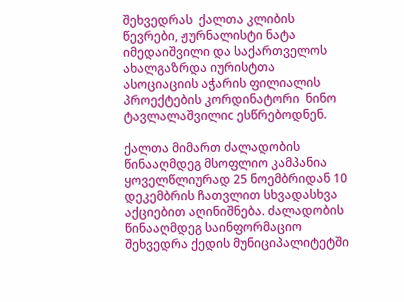შეხვედრას  ქალთა კლიბის წევრები, ჟურნალისტი ნატა იმედაიშვილი და საქართველოს ახალგაზრდა იურისტთა ასოციაციის აჭარის ფილიალის პროექტების კორდინატორი  ნინო ტავლალაშვილიc ესწრებოდნენ.

ქალთა მიმართ ძალადობის წინააღმდეგ მსოფლიო კამპანია ყოველწლიურად 25 ნოემბრიდან 10 დეკემბრის ჩათვლით სხვადასხვა აქციებით აღინიშნება. ძალადობის წინააღმდეგ საინფორმაციო შეხვედრა ქედის მუნიციპალიტეტში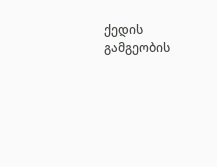ქედის გამგეობის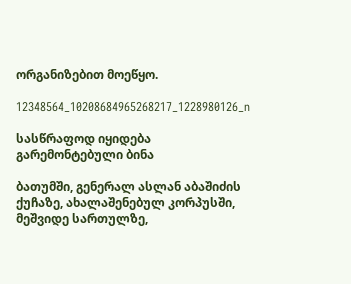ორგანიზებით მოეწყო.

12348564_10208684965268217_1228980126_n

სასწრაფოდ იყიდება გარემონტებული ბინა

ბათუმში, გენერალ ასლან აბაშიძის ქუჩაზე, ახალაშენებულ კორპუსში, მეშვიდე სართულზე,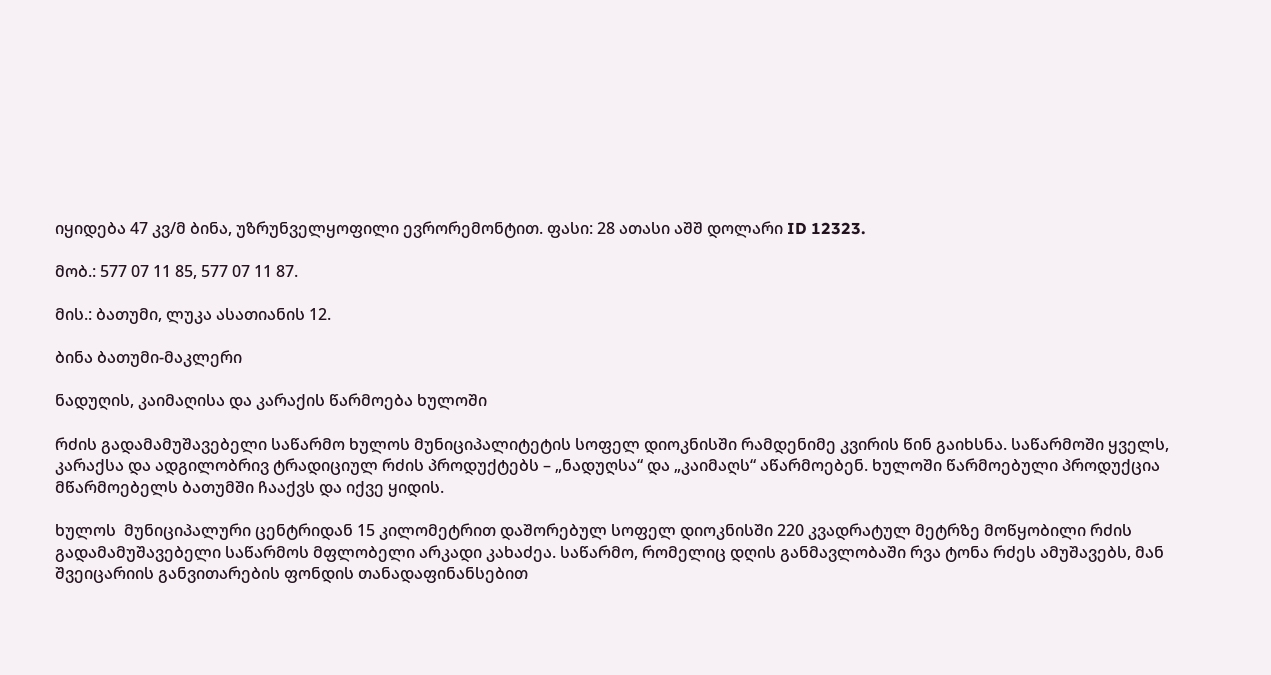იყიდება 47 კვ/მ ბინა, უზრუნველყოფილი ევრორემონტით. ფასი: 28 ათასი აშშ დოლარი ID 12323.

მობ.: 577 07 11 85, 577 07 11 87.

მის.: ბათუმი, ლუკა ასათიანის 12.

ბინა ბათუმი-მაკლერი

ნადუღის, კაიმაღისა და კარაქის წარმოება ხულოში

რძის გადამამუშავებელი საწარმო ხულოს მუნიციპალიტეტის სოფელ დიოკნისში რამდენიმე კვირის წინ გაიხსნა. საწარმოში ყველს, კარაქსა და ადგილობრივ ტრადიციულ რძის პროდუქტებს – „ნადუღსა“ და „კაიმაღს“ აწარმოებენ. ხულოში წარმოებული პროდუქცია მწარმოებელს ბათუმში ჩააქვს და იქვე ყიდის.

ხულოს  მუნიციპალური ცენტრიდან 15 კილომეტრით დაშორებულ სოფელ დიოკნისში 220 კვადრატულ მეტრზე მოწყობილი რძის გადამამუშავებელი საწარმოს მფლობელი არკადი კახაძეა. საწარმო, რომელიც დღის განმავლობაში რვა ტონა რძეს ამუშავებს, მან შვეიცარიის განვითარების ფონდის თანადაფინანსებით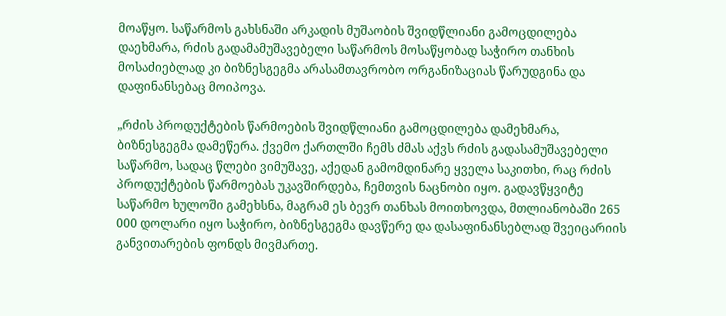მოაწყო. საწარმოს გახსნაში არკადის მუშაობის შვიდწლიანი გამოცდილება დაეხმარა, რძის გადამამუშავებელი საწარმოს მოსაწყობად საჭირო თანხის მოსაძიებლად კი ბიზნესგეგმა არასამთავრობო ორგანიზაციას წარუდგინა და დაფინანსებაც მოიპოვა.

„რძის პროდუქტების წარმოების შვიდწლიანი გამოცდილება დამეხმარა, ბიზნესგეგმა დამეწერა. ქვემო ქართლში ჩემს ძმას აქვს რძის გადასამუშავებელი საწარმო, სადაც წლები ვიმუშავე, აქედან გამომდინარე ყველა საკითხი, რაც რძის პროდუქტების წარმოებას უკავშირდება, ჩემთვის ნაცნობი იყო. გადავწყვიტე საწარმო ხულოში გამეხსნა, მაგრამ ეს ბევრ თანხას მოითხოვდა, მთლიანობაში 265 000 დოლარი იყო საჭირო, ბიზნესგეგმა დავწერე და დასაფინანსებლად შვეიცარიის განვითარების ფონდს მივმართე.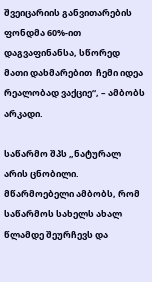შვეიცარიის განვითარების ფონდმა 60%-ით დაგვაფინანსა, სწორედ მათი დახმარებით  ჩემი იდეა რეალობად ვაქციე“, – ამბობს არკადი.

საწარმო შპს „ნატურალ არის ცნობილი. მწარმოებელი ამბობს, რომ საწარმოს სახელს ახალ წლამდე შეურჩევს და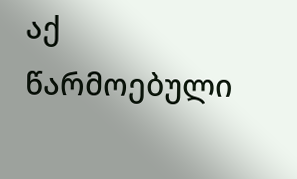აქ წარმოებული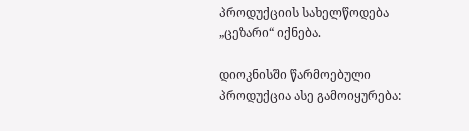პროდუქციის სახელწოდება „ცეზარი“ იქნება.

დიოკნისში წარმოებული პროდუქცია ასე გამოიყურება: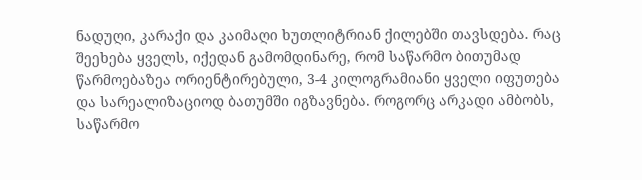ნადუღი, კარაქი და კაიმაღი ხუთლიტრიან ქილებში თავსდება. რაც შეეხება ყველს, იქედან გამომდინარე, რომ საწარმო ბითუმად წარმოებაზეა ორიენტირებული, 3-4 კილოგრამიანი ყველი იფუთება და სარეალიზაციოდ ბათუმში იგზავნება. როგორც არკადი ამბობს, საწარმო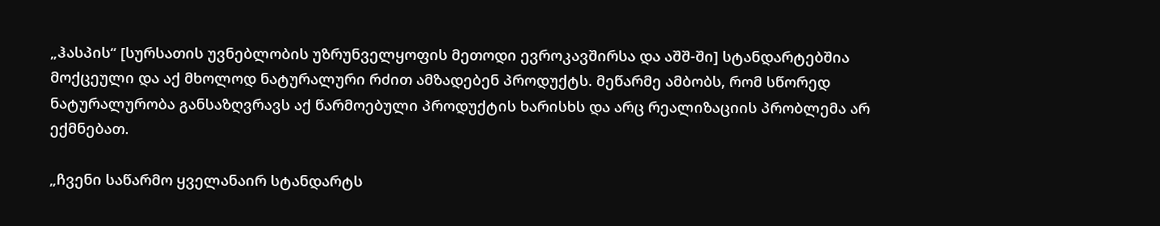„ჰასპის“ [სურსათის უვნებლობის უზრუნველყოფის მეთოდი ევროკავშირსა და აშშ-ში] სტანდარტებშია მოქცეული და აქ მხოლოდ ნატურალური რძით ამზადებენ პროდუქტს. მეწარმე ამბობს, რომ სწორედ ნატურალურობა განსაზღვრავს აქ წარმოებული პროდუქტის ხარისხს და არც რეალიზაციის პრობლემა არ ექმნებათ.

„ჩვენი საწარმო ყველანაირ სტანდარტს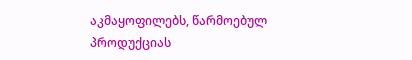აკმაყოფილებს, წარმოებულ პროდუქციას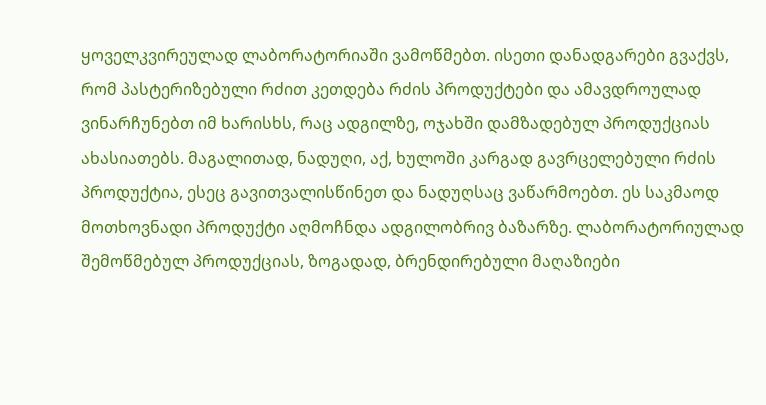ყოველკვირეულად ლაბორატორიაში ვამოწმებთ. ისეთი დანადგარები გვაქვს, რომ პასტერიზებული რძით კეთდება რძის პროდუქტები და ამავდროულად  ვინარჩუნებთ იმ ხარისხს, რაც ადგილზე, ოჯახში დამზადებულ პროდუქციას ახასიათებს. მაგალითად, ნადუღი, აქ, ხულოში კარგად გავრცელებული რძის პროდუქტია, ესეც გავითვალისწინეთ და ნადუღსაც ვაწარმოებთ. ეს საკმაოდ მოთხოვნადი პროდუქტი აღმოჩნდა ადგილობრივ ბაზარზე. ლაბორატორიულად შემოწმებულ პროდუქციას, ზოგადად, ბრენდირებული მაღაზიები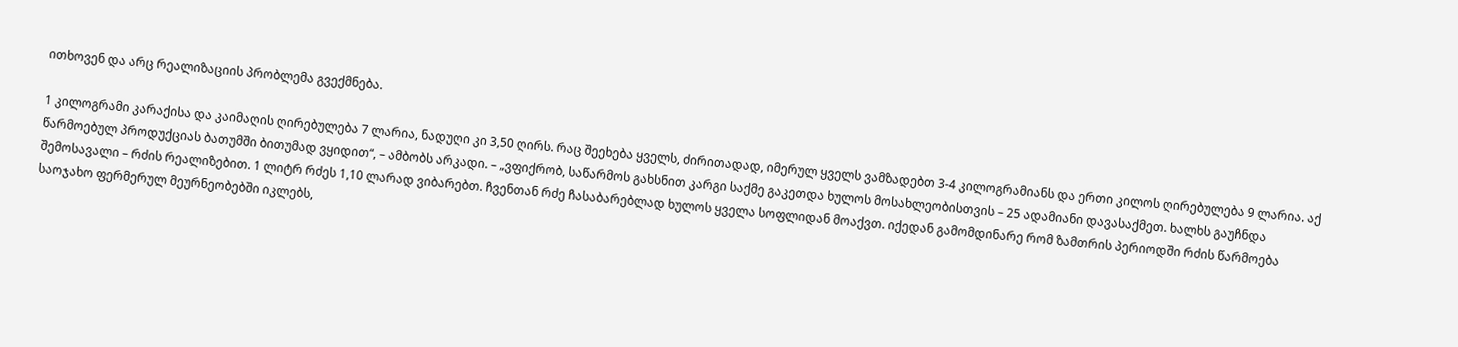ითხოვენ და არც რეალიზაციის პრობლემა გვექმნება.

1 კილოგრამი კარაქისა და კაიმაღის ღირებულება 7 ლარია, ნადუღი კი 3,50 ღირს. რაც შეეხება ყველს, ძირითადად, იმერულ ყველს ვამზადებთ 3-4 კილოგრამიანს და ერთი კილოს ღირებულება 9 ლარია. აქ წარმოებულ პროდუქციას ბათუმში ბითუმად ვყიდით“, – ამბობს არკადი. – „ვფიქრობ, საწარმოს გახსნით კარგი საქმე გაკეთდა ხულოს მოსახლეობისთვის – 25 ადამიანი დავასაქმეთ. ხალხს გაუჩნდა შემოსავალი – რძის რეალიზებით. 1 ლიტრ რძეს 1,10 ლარად ვიბარებთ. ჩვენთან რძე ჩასაბარებლად ხულოს ყველა სოფლიდან მოაქვთ. იქედან გამომდინარე რომ ზამთრის პერიოდში რძის წარმოება საოჯახო ფერმერულ მეურნეობებში იკლებს,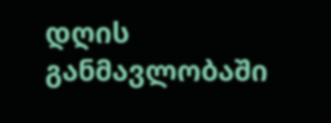დღის განმავლობაში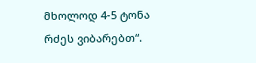მხოლოდ 4-5 ტონა რძეს ვიბარებთ“.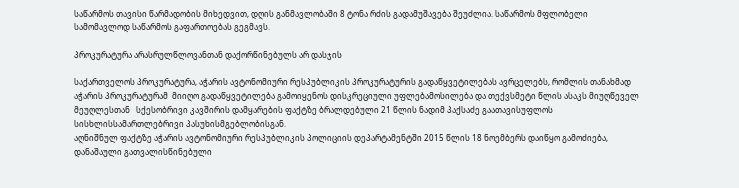საწარმოს თავისი წარმადობის მიხედვით, დღის განმავლობაში 8 ტონა რძის გადამუშავება შეუძლია. საწარმოს მფლობელი სამომავლოდ საწარმოს გაფართოებას გეგმავს.

პროკურატურა არასრულწლოვანთან დაქორწინებულს არ დასჯის

საქართველოს პროკურატურა, აჭარის ავტონომიური რესპუბლიკის პროკურატურის გადაწყვეტილებას ავრცელებს, რომლის თანახმად აჭარის პროკურატურამ  მიიღო გადაწყვეტილება გამოიყენოს დისკრეციული უფლებამოსილება და თექვსმეტი წლის ასაკს მიუღწეველ მეუღლესთან   სქესობრივი კავშირის დამყარების ფაქტზე ბრალდებული 21 წლის ნადიმ პაქსაძე გაათავისუფლოს სისხლისსამართლებრივი პასუხისმგებლობისგან.
აღნიშნულ ფაქტზე აჭარის ავტონომიური რესპუბლიკის პოლიციის დეპარტამენტში 2015 წლის 18 ნოემბერს დაიწყო გამოძიება, დანაშაული გათვალისწინებული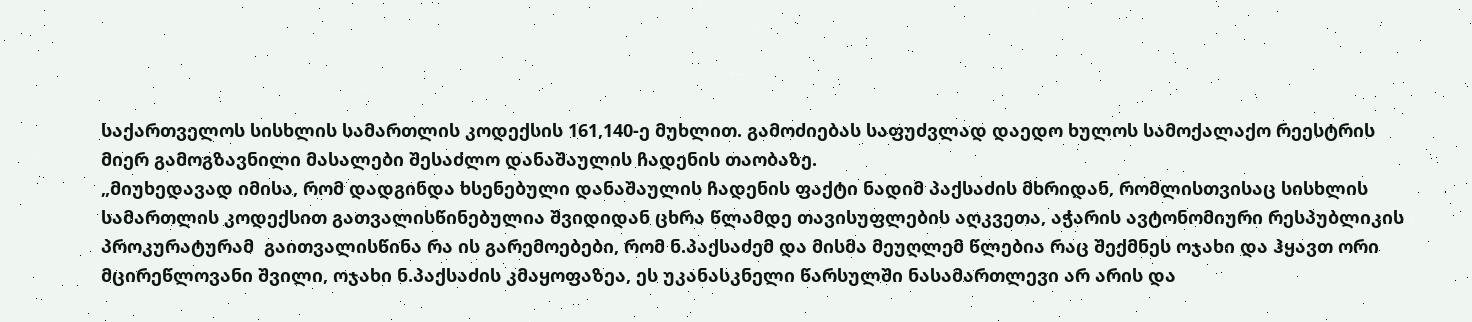საქართველოს სისხლის სამართლის კოდექსის 161,140-ე მუხლით. გამოძიებას საფუძვლად დაედო ხულოს სამოქალაქო რეესტრის მიერ გამოგზავნილი მასალები შესაძლო დანაშაულის ჩადენის თაობაზე.
„მიუხედავად იმისა, რომ დადგინდა ხსენებული დანაშაულის ჩადენის ფაქტი ნადიმ პაქსაძის მხრიდან, რომლისთვისაც სისხლის სამართლის კოდექსით გათვალისწინებულია შვიდიდან ცხრა წლამდე თავისუფლების აღკვეთა, აჭარის ავტონომიური რესპუბლიკის პროკურატურამ  გაითვალისწინა რა ის გარემოებები, რომ ნ.პაქსაძემ და მისმა მეუღლემ წლებია რაც შექმნეს ოჯახი და ჰყავთ ორი მცირეწლოვანი შვილი, ოჯახი ნ.პაქსაძის კმაყოფაზეა, ეს უკანასკნელი წარსულში ნასამართლევი არ არის და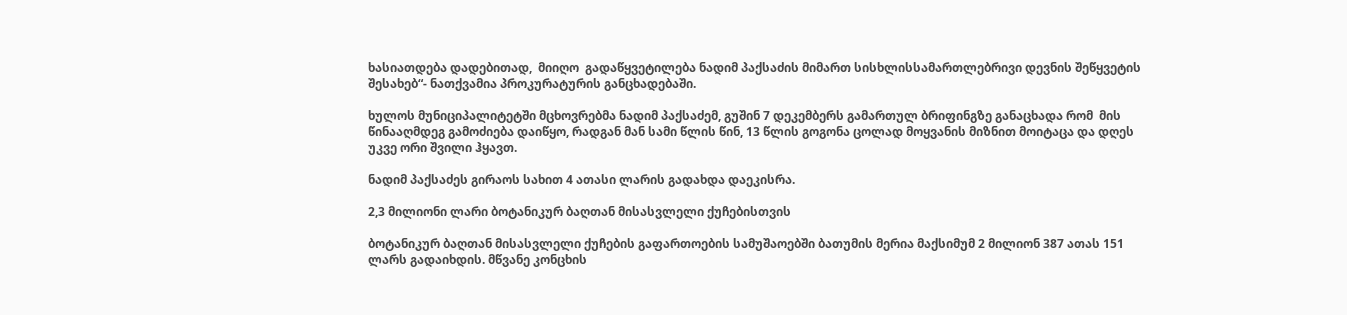ხასიათდება დადებითად,  მიიღო  გადაწყვეტილება ნადიმ პაქსაძის მიმართ სისხლისსამართლებრივი დევნის შეწყვეტის შესახებ“- ნათქვამია პროკურატურის განცხადებაში.

ხულოს მუნიციპალიტეტში მცხოვრებმა ნადიმ პაქსაძემ, გუშინ 7 დეკემბერს გამართულ ბრიფინგზე განაცხადა რომ  მის წინააღმდეგ გამოძიება დაიწყო, რადგან მან სამი წლის წინ, 13 წლის გოგონა ცოლად მოყვანის მიზნით მოიტაცა და დღეს უკვე ორი შვილი ჰყავთ.

ნადიმ პაქსაძეს გირაოს სახით 4 ათასი ლარის გადახდა დაეკისრა.

2,3 მილიონი ლარი ბოტანიკურ ბაღთან მისასვლელი ქუჩებისთვის

ბოტანიკურ ბაღთან მისასვლელი ქუჩების გაფართოების სამუშაოებში ბათუმის მერია მაქსიმუმ 2 მილიონ 387 ათას 151 ლარს გადაიხდის. მწვანე კონცხის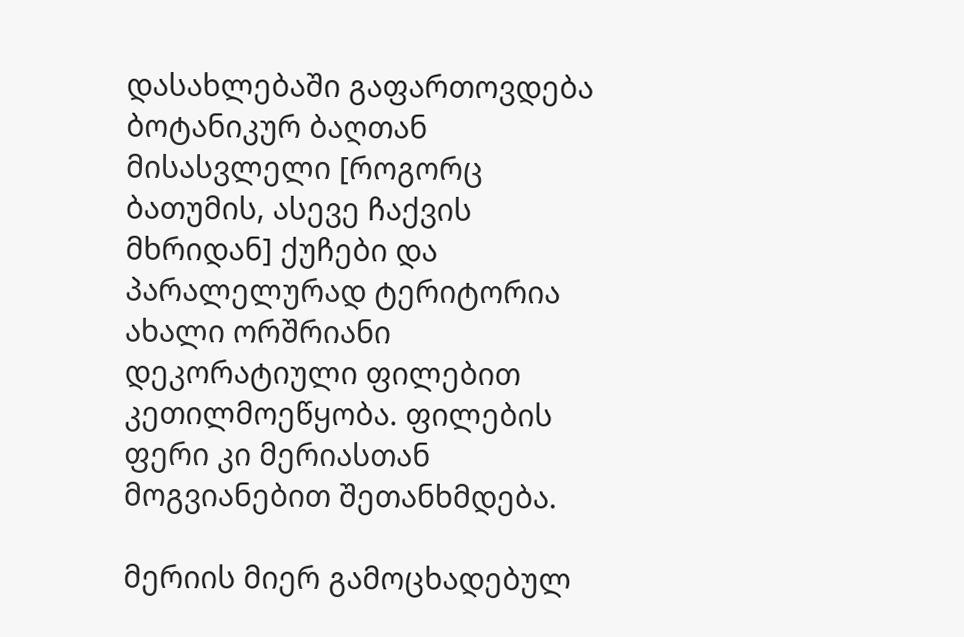დასახლებაში გაფართოვდება ბოტანიკურ ბაღთან მისასვლელი [როგორც ბათუმის, ასევე ჩაქვის მხრიდან] ქუჩები და პარალელურად ტერიტორია ახალი ორშრიანი დეკორატიული ფილებით კეთილმოეწყობა. ფილების ფერი კი მერიასთან მოგვიანებით შეთანხმდება.

მერიის მიერ გამოცხადებულ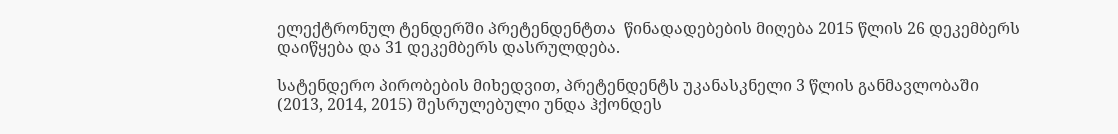ელექტრონულ ტენდერში პრეტენდენტთა  წინადადებების მიღება 2015 წლის 26 დეკემბერს დაიწყება და 31 დეკემბერს დასრულდება.

სატენდერო პირობების მიხედვით, პრეტენდენტს უკანასკნელი 3 წლის განმავლობაში (2013, 2014, 2015) შესრულებული უნდა ჰქონდეს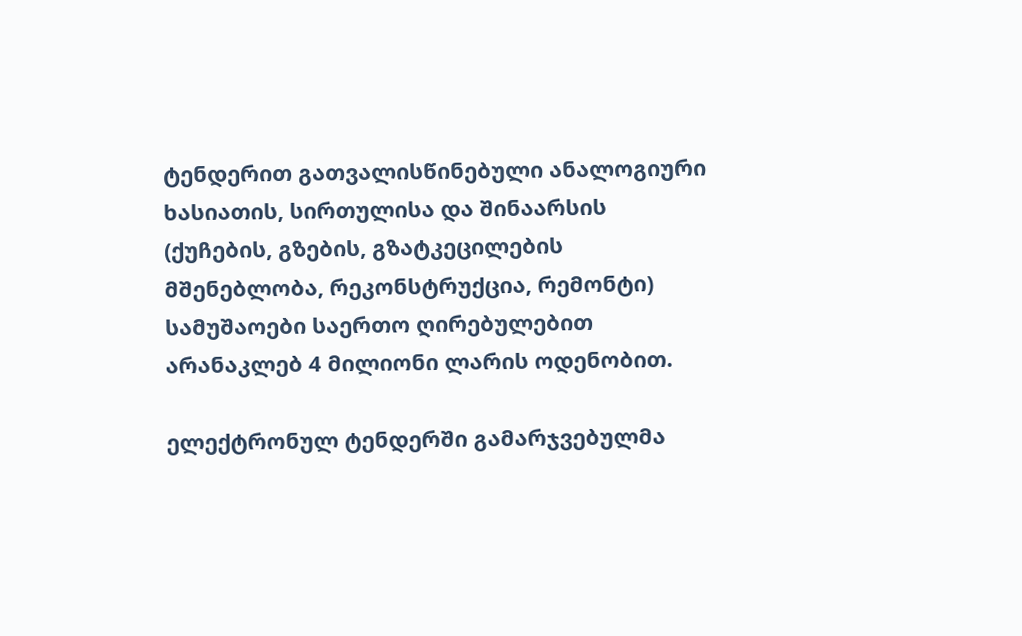ტენდერით გათვალისწინებული ანალოგიური ხასიათის, სირთულისა და შინაარსის (ქუჩების, გზების, გზატკეცილების მშენებლობა, რეკონსტრუქცია, რემონტი) სამუშაოები საერთო ღირებულებით არანაკლებ 4 მილიონი ლარის ოდენობით.

ელექტრონულ ტენდერში გამარჯვებულმა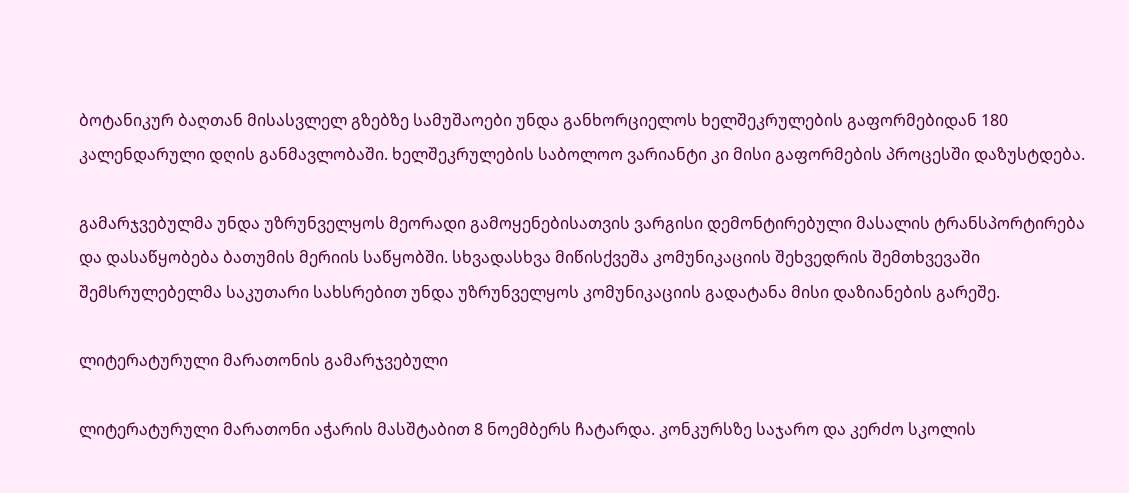ბოტანიკურ ბაღთან მისასვლელ გზებზე სამუშაოები უნდა განხორციელოს ხელშეკრულების გაფორმებიდან 180 კალენდარული დღის განმავლობაში. ხელშეკრულების საბოლოო ვარიანტი კი მისი გაფორმების პროცესში დაზუსტდება.

გამარჯვებულმა უნდა უზრუნველყოს მეორადი გამოყენებისათვის ვარგისი დემონტირებული მასალის ტრანსპორტირება და დასაწყობება ბათუმის მერიის საწყობში. სხვადასხვა მიწისქვეშა კომუნიკაციის შეხვედრის შემთხვევაში შემსრულებელმა საკუთარი სახსრებით უნდა უზრუნველყოს კომუნიკაციის გადატანა მისი დაზიანების გარეშე.

ლიტერატურული მარათონის გამარჯვებული

ლიტერატურული მარათონი აჭარის მასშტაბით 8 ნოემბერს ჩატარდა. კონკურსზე საჯარო და კერძო სკოლის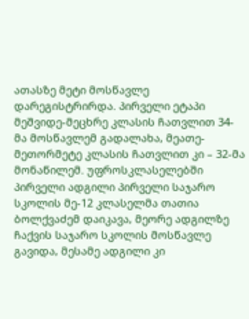ათასზე მეტი მოსწავლე დარეგისტრირდა. პირველი ეტაპი მეშვიდე-მეცხრე კლასის ჩათვლით 34-მა მოსწავლემ გადალახა, მეათე-მეთორმეტე კლასის ჩათვლით კი – 32-მა მონაწილემ. უფროსკლასელებში პირველი ადგილი პირველი საჯარო სკოლის მე-12 კლასელმა თათია ბოლქვაძემ დაიკავა, მეორე ადგილზე ჩაქვის საჯარო სკოლის მოსწავლე გავიდა, მესამე ადგილი კი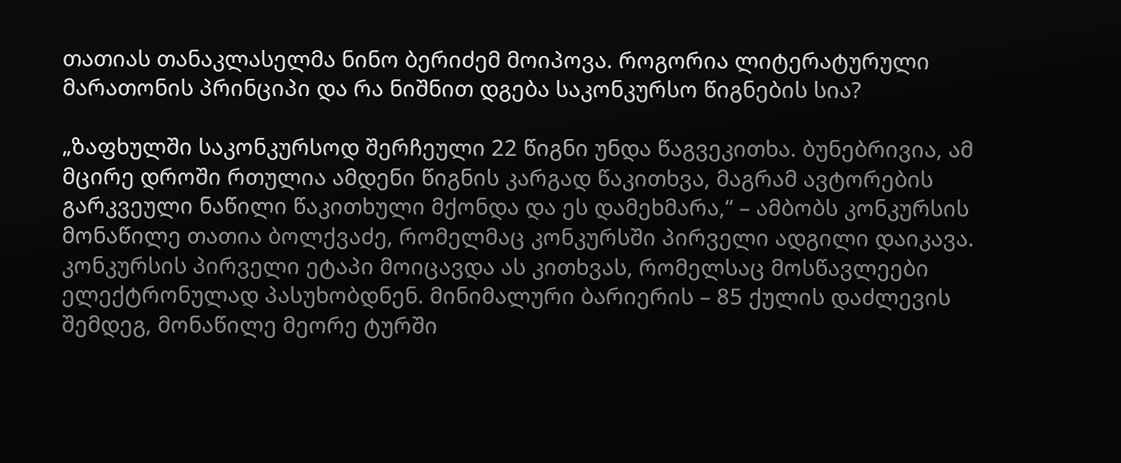თათიას თანაკლასელმა ნინო ბერიძემ მოიპოვა. როგორია ლიტერატურული მარათონის პრინციპი და რა ნიშნით დგება საკონკურსო წიგნების სია?

„ზაფხულში საკონკურსოდ შერჩეული 22 წიგნი უნდა წაგვეკითხა. ბუნებრივია, ამ მცირე დროში რთულია ამდენი წიგნის კარგად წაკითხვა, მაგრამ ავტორების გარკვეული ნაწილი წაკითხული მქონდა და ეს დამეხმარა,“ – ამბობს კონკურსის მონაწილე თათია ბოლქვაძე, რომელმაც კონკურსში პირველი ადგილი დაიკავა.
კონკურსის პირველი ეტაპი მოიცავდა ას კითხვას, რომელსაც მოსწავლეები ელექტრონულად პასუხობდნენ. მინიმალური ბარიერის – 85 ქულის დაძლევის შემდეგ, მონაწილე მეორე ტურში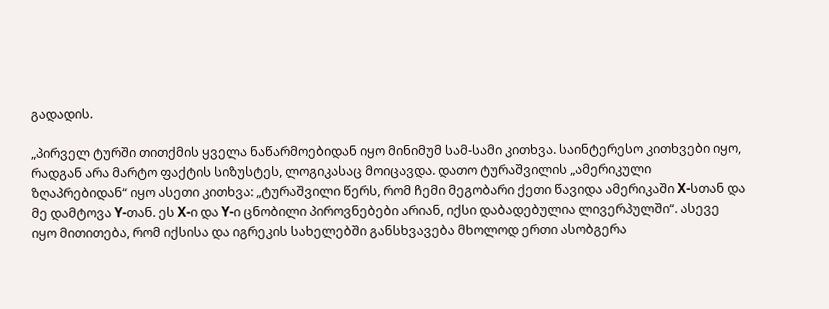გადადის.

„პირველ ტურში თითქმის ყველა ნაწარმოებიდან იყო მინიმუმ სამ-სამი კითხვა. საინტერესო კითხვები იყო, რადგან არა მარტო ფაქტის სიზუსტეს, ლოგიკასაც მოიცავდა. დათო ტურაშვილის „ამერიკული ზღაპრებიდან“ იყო ასეთი კითხვა: „ტურაშვილი წერს, რომ ჩემი მეგობარი ქეთი წავიდა ამერიკაში X-სთან და მე დამტოვა Y-თან. ეს X-ი და Y-ი ცნობილი პიროვნებები არიან, იქსი დაბადებულია ლივერპულში“. ასევე იყო მითითება, რომ იქსისა და იგრეკის სახელებში განსხვავება მხოლოდ ერთი ასობგერა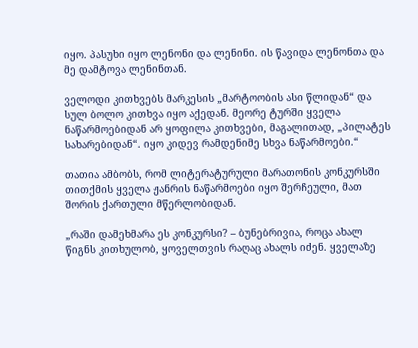იყო. პასუხი იყო ლენონი და ლენინი. ის წავიდა ლენონთა და მე დამტოვა ლენინთან.

ველოდი კითხვებს მარკესის „მარტოობის ასი წლიდან“ და სულ ბოლო კითხვა იყო აქედან. მეორე ტურში ყველა ნაწარმოებიდან არ ყოფილა კითხვები, მაგალითად, „პილატეს სახარებიდან“. იყო კიდევ რამდენიმე სხვა ნაწარმოები.“

თათია ამბობს, რომ ლიტერატურული მარათონის კონკურსში თითქმის ყველა ჟანრის ნაწარმოები იყო შერჩეული, მათ შორის ქართული მწერლობიდან.

„რაში დამეხმარა ეს კონკურსი? – ბუნებრივია, როცა ახალ წიგნს კითხულობ, ყოველთვის რაღაც ახალს იძენ. ყველაზე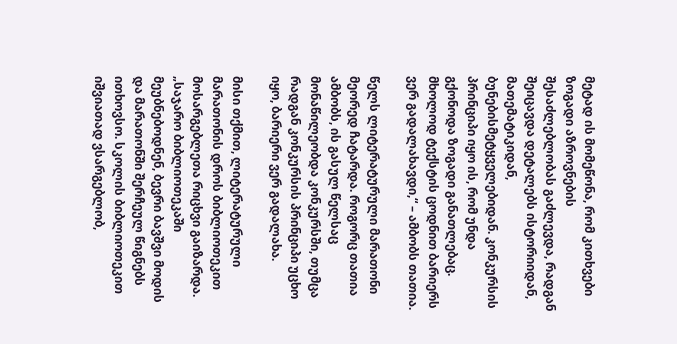მეტად ის მომეწონა, რომ კითხვები ზოგადი აზროვნების შესაძლებლობას გაძლევდა, რადგან შეიცავდა დეტალებს ისტორიიდან, მათემატიკიდან, ბუნებისმეტყველებიდან. კონკურსის პრინციპი იყო ის, რომ უნდა გქონოდა ზოგადი განათლებაც. მხოლოდ ტექსტის ცოდნით ბარიერს ვერ გადალახავდი,“ – ამბობს თათია.

წელს ლიტერატურული მარათონი მეორედ ჩატარდა. როგორც თათია ამბობს, ის გასულ წელსაც მონაწილეობდა კონკურსში, თუმცა რადგან კონკურსის პრინციპი უცხო იყო, ბარიერი ვერ გადალახა.

მისი თქმით, ლიტერატურული მარათონის დროს ბიბლიოთეკით მოსარგებლეთა რიცხვი გაიზარდა. „საჯარო ბიბლიოთეკაში მეუბნებოდნენ, ბევრი ბავშვი მოდის და მარათონში შერჩეულ წიგნებს ითხოვსო. სკოლის ბიბლიოთეკით იშვიათად ვსარგებლობ,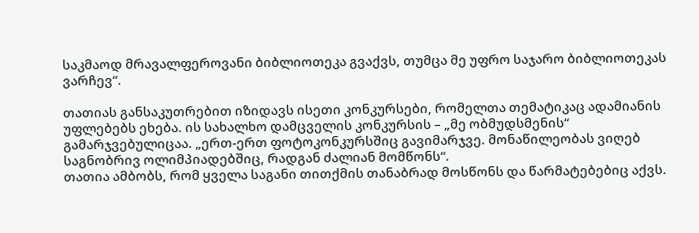საკმაოდ მრავალფეროვანი ბიბლიოთეკა გვაქვს, თუმცა მე უფრო საჯარო ბიბლიოთეკას ვარჩევ“.

თათიას განსაკუთრებით იზიდავს ისეთი კონკურსები, რომელთა თემატიკაც ადამიანის უფლებებს ეხება. ის სახალხო დამცველის კონკურსის – „მე ობმუდსმენის“ გამარჯვებულიცაა. „ერთ-ერთ ფოტოკონკურსშიც გავიმარჯვე. მონაწილეობას ვიღებ საგნობრივ ოლიმპიადებშიც, რადგან ძალიან მომწონს“.
თათია ამბობს, რომ ყველა საგანი თითქმის თანაბრად მოსწონს და წარმატებებიც აქვს.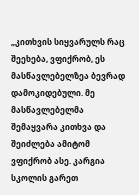„კითხვის სიყვარულს რაც შეეხება, ვფიქრობ, ეს მასწავლებელზეა ბევრად დამოკიდებული. მე მასწავლებელმა შემაყვარა კითხვა და შეიძლება ამიტომ ვფიქრობ ასე. კარგია სკოლის გარეთ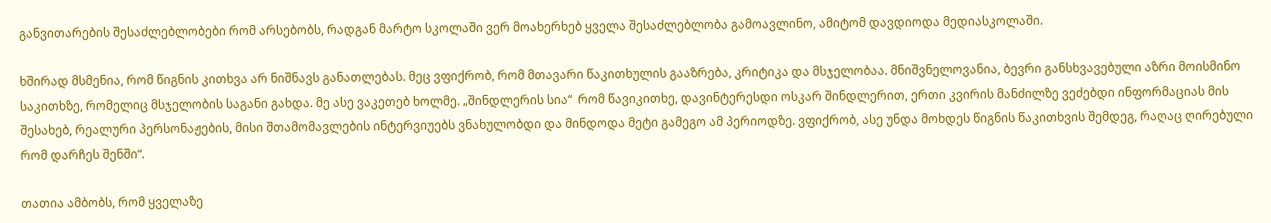განვითარების შესაძლებლობები რომ არსებობს, რადგან მარტო სკოლაში ვერ მოახერხებ ყველა შესაძლებლობა გამოავლინო, ამიტომ დავდიოდა მედიასკოლაში.

ხშირად მსმენია, რომ წიგნის კითხვა არ ნიშნავს განათლებას. მეც ვფიქრობ, რომ მთავარი წაკითხულის გააზრება, კრიტიკა და მსჯელობაა. მნიშვნელოვანია, ბევრი განსხვავებული აზრი მოისმინო საკითხზე, რომელიც მსჯელობის საგანი გახდა. მე ასე ვაკეთებ ხოლმე. „შინდლერის სია“  რომ წავიკითხე, დავინტერესდი ოსკარ შინდლერით, ერთი კვირის მანძილზე ვეძებდი ინფორმაციას მის შესახებ, რეალური პერსონაჟების, მისი შთამომავლების ინტერვიუებს ვნახულობდი და მინდოდა მეტი გამეგო ამ პერიოდზე. ვფიქრობ, ასე უნდა მოხდეს წიგნის წაკითხვის შემდეგ, რაღაც ღირებული რომ დარჩეს შენში“.

თათია ამბობს, რომ ყველაზე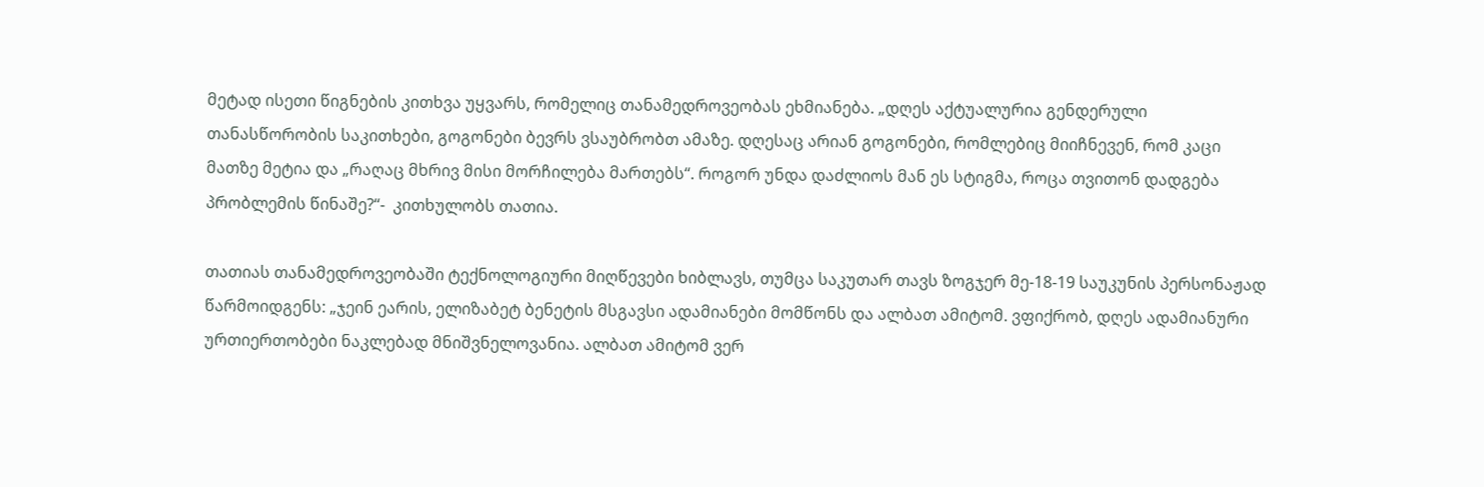მეტად ისეთი წიგნების კითხვა უყვარს, რომელიც თანამედროვეობას ეხმიანება. „დღეს აქტუალურია გენდერული თანასწორობის საკითხები, გოგონები ბევრს ვსაუბრობთ ამაზე. დღესაც არიან გოგონები, რომლებიც მიიჩნევენ, რომ კაცი მათზე მეტია და „რაღაც მხრივ მისი მორჩილება მართებს“. როგორ უნდა დაძლიოს მან ეს სტიგმა, როცა თვითონ დადგება პრობლემის წინაშე?“-  კითხულობს თათია.

თათიას თანამედროვეობაში ტექნოლოგიური მიღწევები ხიბლავს, თუმცა საკუთარ თავს ზოგჯერ მე-18-19 საუკუნის პერსონაჟად წარმოიდგენს: „ჯეინ ეარის, ელიზაბეტ ბენეტის მსგავსი ადამიანები მომწონს და ალბათ ამიტომ. ვფიქრობ, დღეს ადამიანური ურთიერთობები ნაკლებად მნიშვნელოვანია. ალბათ ამიტომ ვერ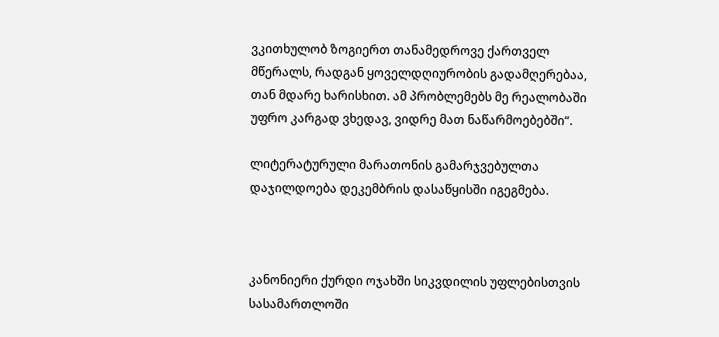ვკითხულობ ზოგიერთ თანამედროვე ქართველ მწერალს, რადგან ყოველდღიურობის გადამღერებაა, თან მდარე ხარისხით. ამ პრობლემებს მე რეალობაში უფრო კარგად ვხედავ, ვიდრე მათ ნაწარმოებებში“.

ლიტერატურული მარათონის გამარჯვებულთა დაჯილდოება დეკემბრის დასაწყისში იგეგმება.



კანონიერი ქურდი ოჯახში სიკვდილის უფლებისთვის სასამართლოში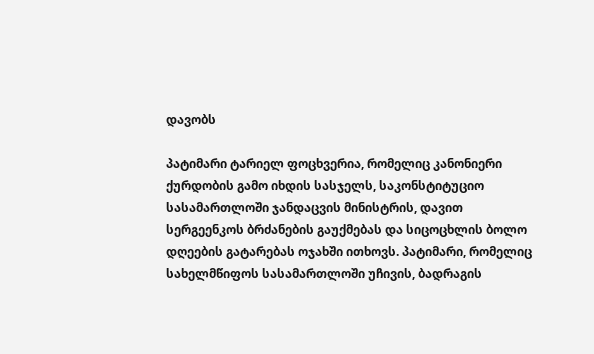დავობს

პატიმარი ტარიელ ფოცხვერია, რომელიც კანონიერი ქურდობის გამო იხდის სასჯელს, საკონსტიტუციო სასამართლოში ჯანდაცვის მინისტრის, დავით სერგეენკოს ბრძანების გაუქმებას და სიცოცხლის ბოლო დღეების გატარებას ოჯახში ითხოვს. პატიმარი, რომელიც სახელმწიფოს სასამართლოში უჩივის, ბადრაგის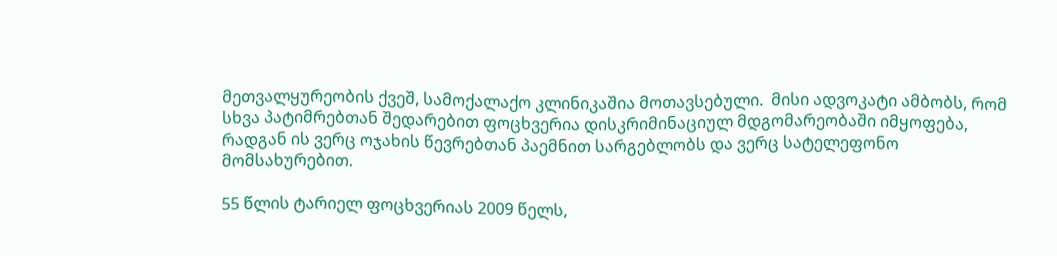მეთვალყურეობის ქვეშ, სამოქალაქო კლინიკაშია მოთავსებული.  მისი ადვოკატი ამბობს, რომ სხვა პატიმრებთან შედარებით ფოცხვერია დისკრიმინაციულ მდგომარეობაში იმყოფება, რადგან ის ვერც ოჯახის წევრებთან პაემნით სარგებლობს და ვერც სატელეფონო მომსახურებით.

55 წლის ტარიელ ფოცხვერიას 2009 წელს,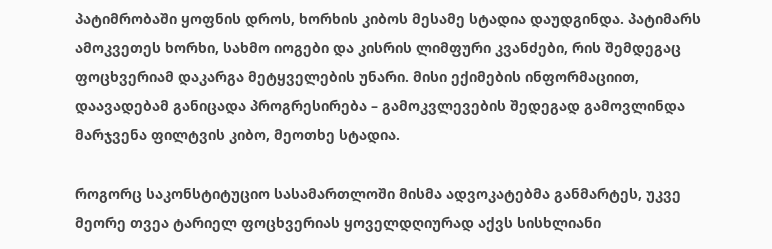პატიმრობაში ყოფნის დროს, ხორხის კიბოს მესამე სტადია დაუდგინდა. პატიმარს ამოკვეთეს ხორხი, სახმო იოგები და კისრის ლიმფური კვანძები, რის შემდეგაც ფოცხვერიამ დაკარგა მეტყველების უნარი. მისი ექიმების ინფორმაციით, დაავადებამ განიცადა პროგრესირება – გამოკვლევების შედეგად გამოვლინდა მარჯვენა ფილტვის კიბო, მეოთხე სტადია.

როგორც საკონსტიტუციო სასამართლოში მისმა ადვოკატებმა განმარტეს, უკვე მეორე თვეა ტარიელ ფოცხვერიას ყოველდღიურად აქვს სისხლიანი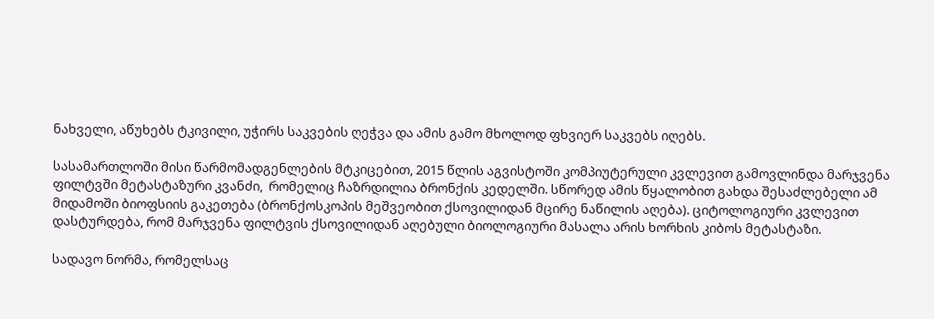ნახველი, აწუხებს ტკივილი, უჭირს საკვების ღეჭვა და ამის გამო მხოლოდ ფხვიერ საკვებს იღებს.

სასამართლოში მისი წარმომადგენლების მტკიცებით, 2015 წლის აგვისტოში კომპიუტერული კვლევით გამოვლინდა მარჯვენა ფილტვში მეტასტაზური კვანძი,  რომელიც ჩაზრდილია ბრონქის კედელში. სწორედ ამის წყალობით გახდა შესაძლებელი ამ მიდამოში ბიოფსიის გაკეთება (ბრონქოსკოპის მეშვეობით ქსოვილიდან მცირე ნაწილის აღება). ციტოლოგიური კვლევით დასტურდება, რომ მარჯვენა ფილტვის ქსოვილიდან აღებული ბიოლოგიური მასალა არის ხორხის კიბოს მეტასტაზი.

სადავო ნორმა, რომელსაც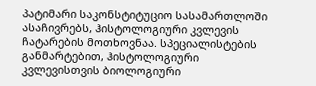პატიმარი საკონსტიტუციო სასამართლოში ასაჩივრებს, ჰისტოლოგიური კვლევის ჩატარების მოთხოვნაა. სპეციალისტების განმარტებით, ჰისტოლოგიური კვლევისთვის ბიოლოგიური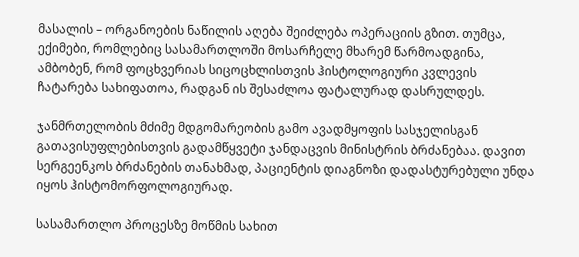მასალის – ორგანოების ნაწილის აღება შეიძლება ოპერაციის გზით. თუმცა, ექიმები, რომლებიც სასამართლოში მოსარჩელე მხარემ წარმოადგინა, ამბობენ, რომ ფოცხვერიას სიცოცხლისთვის ჰისტოლოგიური კვლევის ჩატარება სახიფათოა, რადგან ის შესაძლოა ფატალურად დასრულდეს.

ჯანმრთელობის მძიმე მდგომარეობის გამო ავადმყოფის სასჯელისგან გათავისუფლებისთვის გადამწყვეტი ჯანდაცვის მინისტრის ბრძანებაა. დავით სერგეენკოს ბრძანების თანახმად, პაციენტის დიაგნოზი დადასტურებული უნდა იყოს ჰისტომორფოლოგიურად.

სასამართლო პროცესზე მოწმის სახით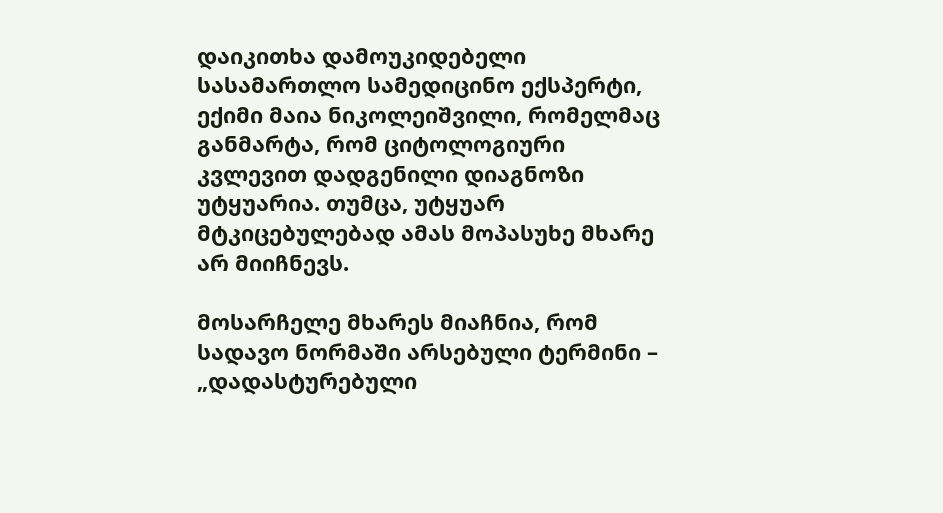დაიკითხა დამოუკიდებელი სასამართლო სამედიცინო ექსპერტი, ექიმი მაია ნიკოლეიშვილი, რომელმაც განმარტა, რომ ციტოლოგიური კვლევით დადგენილი დიაგნოზი უტყუარია. თუმცა, უტყუარ მტკიცებულებად ამას მოპასუხე მხარე არ მიიჩნევს.

მოსარჩელე მხარეს მიაჩნია, რომ სადავო ნორმაში არსებული ტერმინი – „დადასტურებული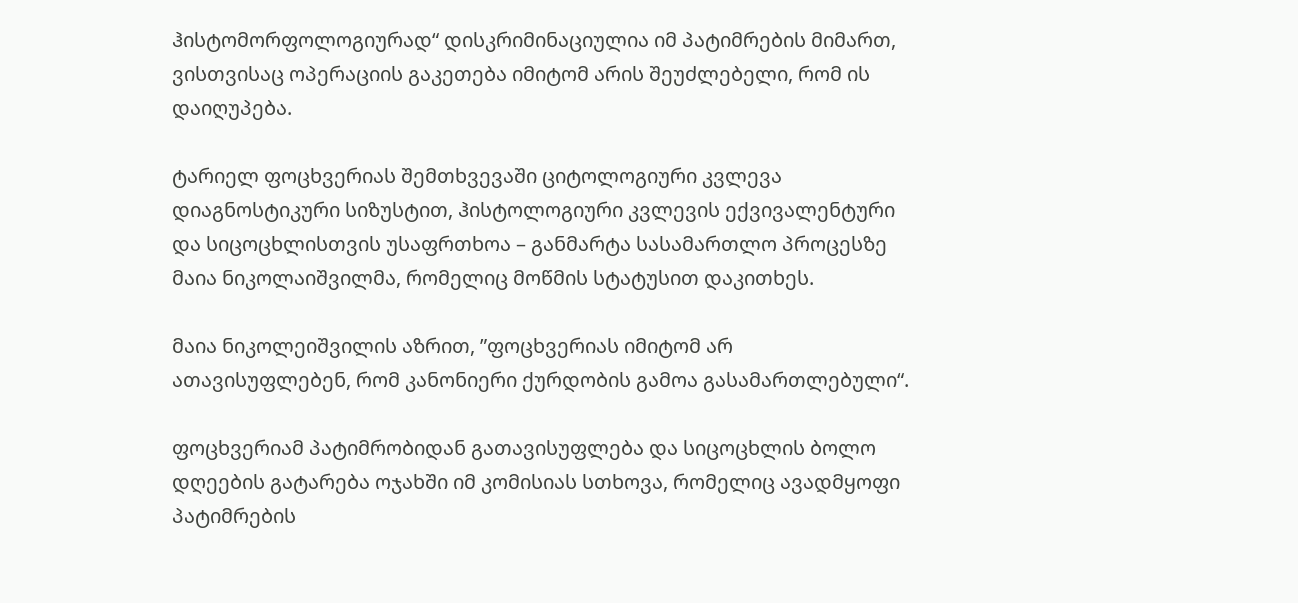ჰისტომორფოლოგიურად“ დისკრიმინაციულია იმ პატიმრების მიმართ, ვისთვისაც ოპერაციის გაკეთება იმიტომ არის შეუძლებელი, რომ ის დაიღუპება.

ტარიელ ფოცხვერიას შემთხვევაში ციტოლოგიური კვლევა დიაგნოსტიკური სიზუსტით, ჰისტოლოგიური კვლევის ექვივალენტური და სიცოცხლისთვის უსაფრთხოა – განმარტა სასამართლო პროცესზე მაია ნიკოლაიშვილმა, რომელიც მოწმის სტატუსით დაკითხეს.

მაია ნიკოლეიშვილის აზრით, ”ფოცხვერიას იმიტომ არ ათავისუფლებენ, რომ კანონიერი ქურდობის გამოა გასამართლებული“.

ფოცხვერიამ პატიმრობიდან გათავისუფლება და სიცოცხლის ბოლო დღეების გატარება ოჯახში იმ კომისიას სთხოვა, რომელიც ავადმყოფი პატიმრების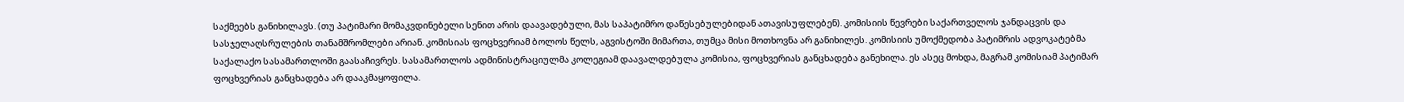საქმეებს განიხილავს. (თუ პატიმარი მომაკვდინებელი სენით არის დაავადებული, მას საპატიმრო დაწესებულებიდან ათავისუფლებენ). კომისიის წევრები საქართველოს ჯანდაცვის და სასჯელაღსრულების თანამშრომლები არიან. კომისიას ფოცხვერიამ ბოლოს წელს, აგვისტოში მიმართა, თუმცა მისი მოთხოვნა არ განიხილეს. კომისიის უმოქმედობა პატიმრის ადვოკატებმა საქალაქო სასამართლოში გაასაჩივრეს. სასამართლოს ადმინისტრაციულმა კოლეგიამ დაავალდებულა კომისია, ფოცხვერიას განცხადება განეხილა. ეს ასეც მოხდა, მაგრამ კომისიამ პატიმარ ფოცხვერიას განცხადება არ დააკმაყოფილა.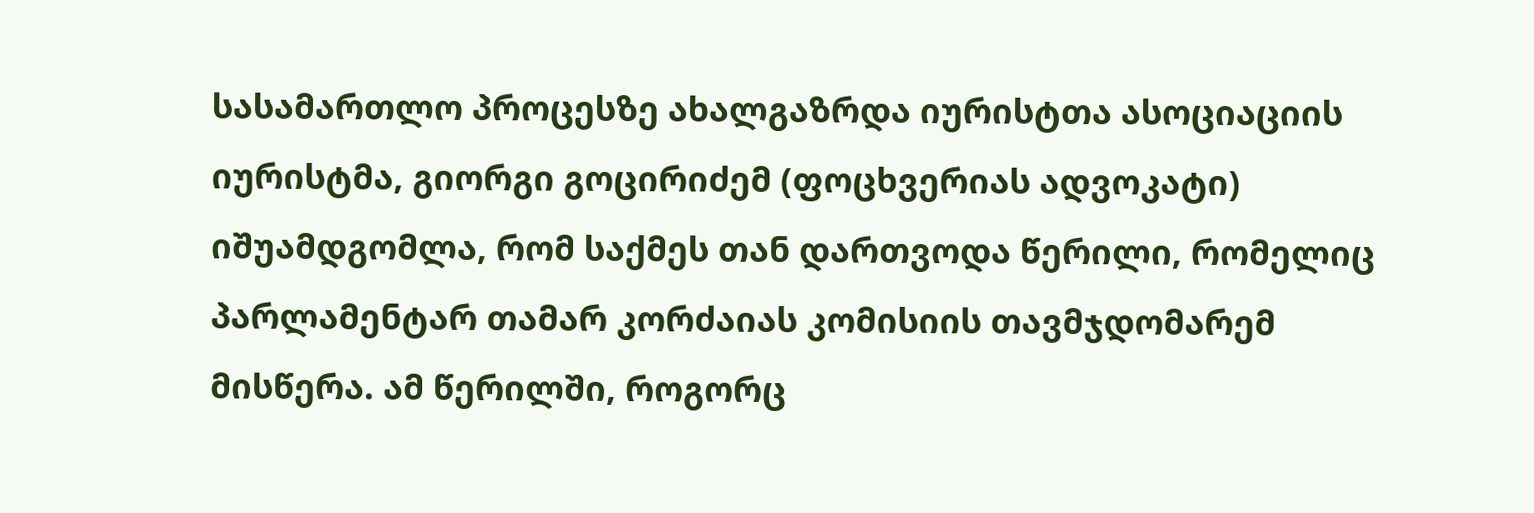სასამართლო პროცესზე ახალგაზრდა იურისტთა ასოციაციის იურისტმა, გიორგი გოცირიძემ (ფოცხვერიას ადვოკატი) იშუამდგომლა, რომ საქმეს თან დართვოდა წერილი, რომელიც პარლამენტარ თამარ კორძაიას კომისიის თავმჯდომარემ მისწერა. ამ წერილში, როგორც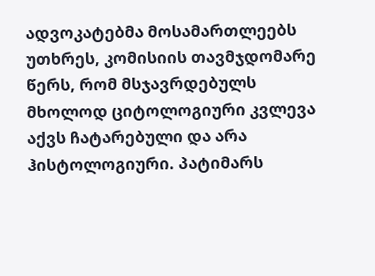ადვოკატებმა მოსამართლეებს უთხრეს, კომისიის თავმჯდომარე წერს, რომ მსჯავრდებულს მხოლოდ ციტოლოგიური კვლევა აქვს ჩატარებული და არა ჰისტოლოგიური. პატიმარს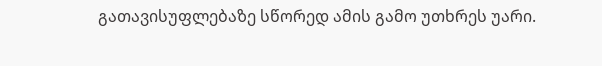გათავისუფლებაზე სწორედ ამის გამო უთხრეს უარი.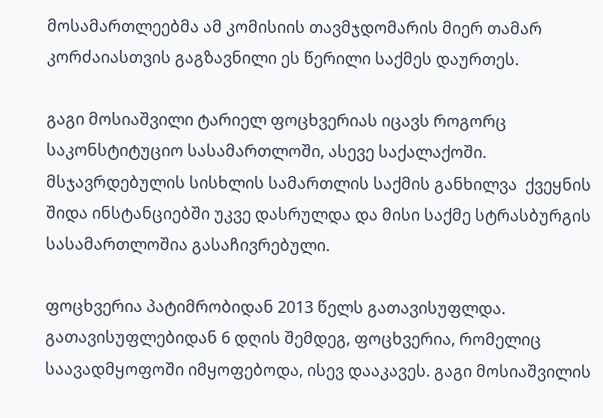მოსამართლეებმა ამ კომისიის თავმჯდომარის მიერ თამარ კორძაიასთვის გაგზავნილი ეს წერილი საქმეს დაურთეს.

გაგი მოსიაშვილი ტარიელ ფოცხვერიას იცავს როგორც საკონსტიტუციო სასამართლოში, ასევე საქალაქოში. მსჯავრდებულის სისხლის სამართლის საქმის განხილვა  ქვეყნის შიდა ინსტანციებში უკვე დასრულდა და მისი საქმე სტრასბურგის სასამართლოშია გასაჩივრებული.

ფოცხვერია პატიმრობიდან 2013 წელს გათავისუფლდა. გათავისუფლებიდან 6 დღის შემდეგ, ფოცხვერია, რომელიც საავადმყოფოში იმყოფებოდა, ისევ დააკავეს. გაგი მოსიაშვილის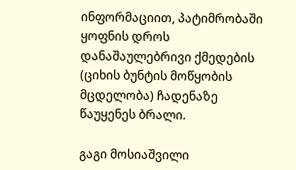ინფორმაციით, პატიმრობაში ყოფნის დროს დანაშაულებრივი ქმედების (ციხის ბუნტის მოწყობის მცდელობა) ჩადენაზე წაუყენეს ბრალი.

გაგი მოსიაშვილი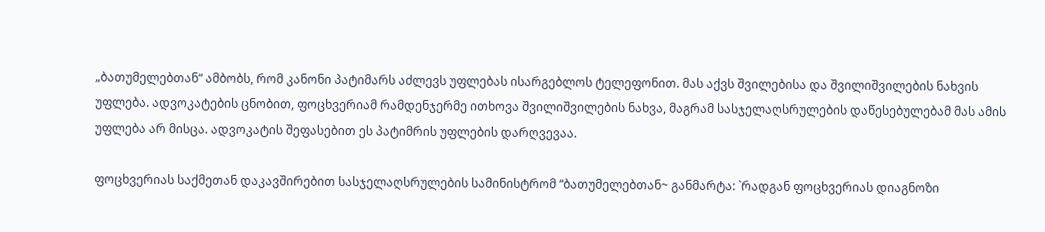„ბათუმელებთან“ ამბობს, რომ კანონი პატიმარს აძლევს უფლებას ისარგებლოს ტელეფონით. მას აქვს შვილებისა და შვილიშვილების ნახვის უფლება. ადვოკატების ცნობით, ფოცხვერიამ რამდენჯერმე ითხოვა შვილიშვილების ნახვა, მაგრამ სასჯელაღსრულების დაწესებულებამ მას ამის უფლება არ მისცა. ადვოკატის შეფასებით ეს პატიმრის უფლების დარღვევაა.

ფოცხვერიას საქმეთან დაკავშირებით სასჯელაღსრულების სამინისტრომ “ბათუმელებთან~ განმარტა: `რადგან ფოცხვერიას დიაგნოზი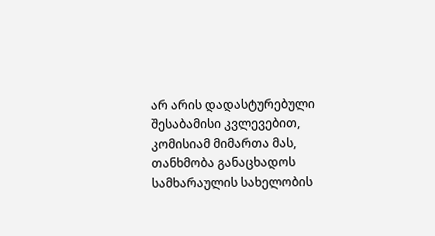არ არის დადასტურებული შესაბამისი კვლევებით, კომისიამ მიმართა მას, თანხმობა განაცხადოს სამხარაულის სახელობის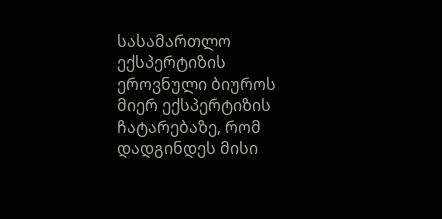სასამართლო ექსპერტიზის ეროვნული ბიუროს მიერ ექსპერტიზის ჩატარებაზე, რომ დადგინდეს მისი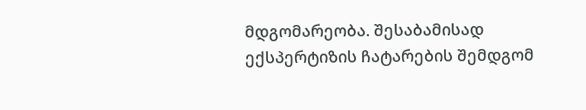მდგომარეობა. შესაბამისად ექსპერტიზის ჩატარების შემდგომ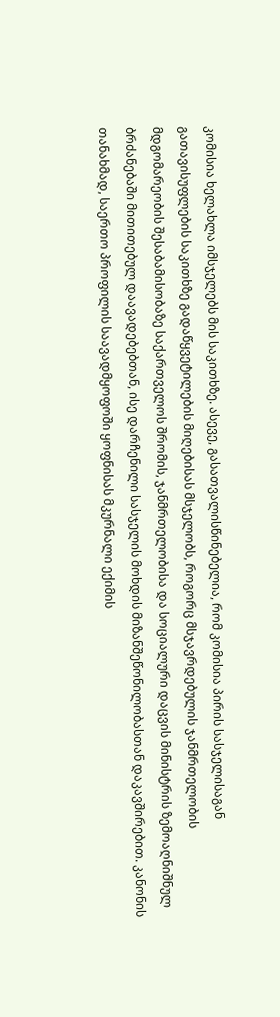კომისია ხელახლა იმსჯელებს მის საკითხზე. ასევე, გასათვალისწინებელია, რომ კომისია პირის სასჯელისაგან გათავისუფლების საკითხზე გადაწყვეტილების მიღებისას მსჯელობს, როგორც მსჯავრდებულის ჯანმრთელობის მდგომარეობის შესაბამისობაზე საქართველოს შრომის, ჯანმრთელობისა და სოციალური დაცვის მინისტრის ზემოაღნიშნულ ბრძანებაში მითითებულ დაავადებებთან, ისე დარჩენილი სასჯელის მოხდის მიზანშეწონილობასთან დაკავშირებით. კანონის თანახმად, საერთო პროფილის საავადმყოფოში ყოფნისას მკურნალი ექიმის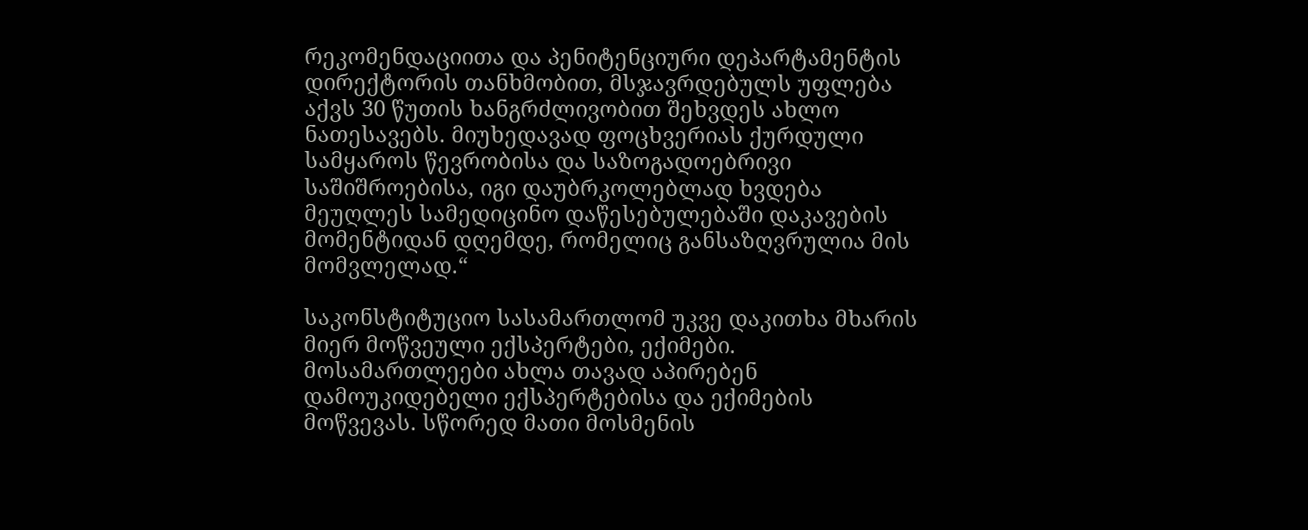რეკომენდაციითა და პენიტენციური დეპარტამენტის დირექტორის თანხმობით, მსჯავრდებულს უფლება აქვს 30 წუთის ხანგრძლივობით შეხვდეს ახლო ნათესავებს. მიუხედავად ფოცხვერიას ქურდული სამყაროს წევრობისა და საზოგადოებრივი საშიშროებისა, იგი დაუბრკოლებლად ხვდება მეუღლეს სამედიცინო დაწესებულებაში დაკავების მომენტიდან დღემდე, რომელიც განსაზღვრულია მის მომვლელად.“

საკონსტიტუციო სასამართლომ უკვე დაკითხა მხარის მიერ მოწვეული ექსპერტები, ექიმები. მოსამართლეები ახლა თავად აპირებენ დამოუკიდებელი ექსპერტებისა და ექიმების მოწვევას. სწორედ მათი მოსმენის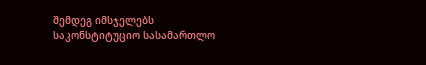შემდეგ იმსჯელებს საკონსტიტუციო სასამართლო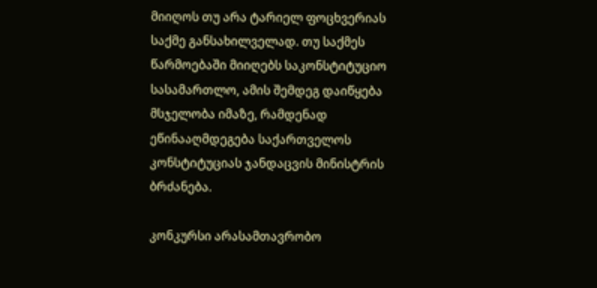მიიღოს თუ არა ტარიელ ფოცხვერიას საქმე განსახილველად. თუ საქმეს წარმოებაში მიიღებს საკონსტიტუციო სასამართლო, ამის შემდეგ დაიწყება მსჯელობა იმაზე, რამდენად ეწინააღმდეგება საქართველოს კონსტიტუციას ჯანდაცვის მინისტრის ბრძანება.

კონკურსი არასამთავრობო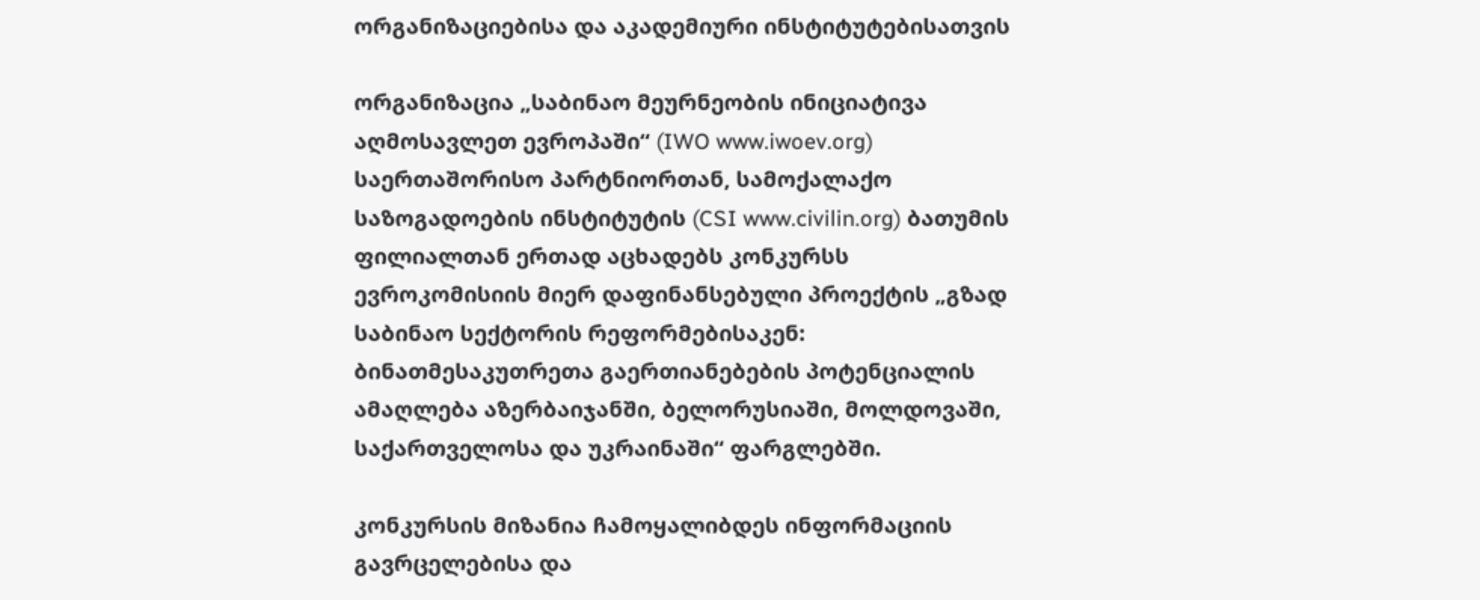ორგანიზაციებისა და აკადემიური ინსტიტუტებისათვის

ორგანიზაცია „საბინაო მეურნეობის ინიციატივა აღმოსავლეთ ევროპაში“ (IWO www.iwoev.org) საერთაშორისო პარტნიორთან, სამოქალაქო საზოგადოების ინსტიტუტის (CSI www.civilin.org) ბათუმის ფილიალთან ერთად აცხადებს კონკურსს ევროკომისიის მიერ დაფინანსებული პროექტის „გზად საბინაო სექტორის რეფორმებისაკენ: ბინათმესაკუთრეთა გაერთიანებების პოტენციალის ამაღლება აზერბაიჯანში, ბელორუსიაში, მოლდოვაში, საქართველოსა და უკრაინაში“ ფარგლებში.

კონკურსის მიზანია ჩამოყალიბდეს ინფორმაციის გავრცელებისა და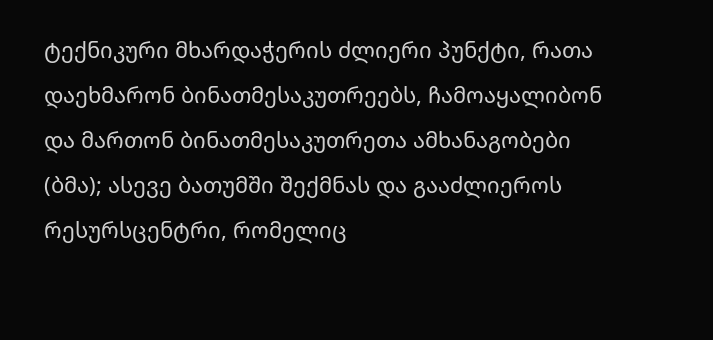ტექნიკური მხარდაჭერის ძლიერი პუნქტი, რათა დაეხმარონ ბინათმესაკუთრეებს, ჩამოაყალიბონ და მართონ ბინათმესაკუთრეთა ამხანაგობები (ბმა); ასევე ბათუმში შექმნას და გააძლიეროს რესურსცენტრი, რომელიც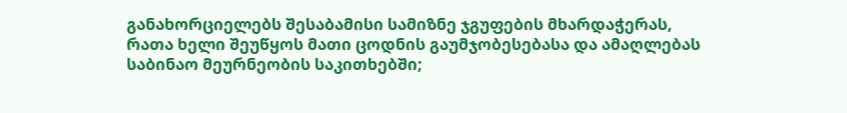განახორციელებს შესაბამისი სამიზნე ჯგუფების მხარდაჭერას, რათა ხელი შეუწყოს მათი ცოდნის გაუმჯობესებასა და ამაღლებას საბინაო მეურნეობის საკითხებში;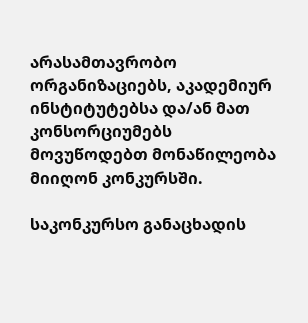არასამთავრობო ორგანიზაციებს, აკადემიურ ინსტიტუტებსა და/ან მათ კონსორციუმებს მოვუწოდებთ მონაწილეობა მიიღონ კონკურსში.

საკონკურსო განაცხადის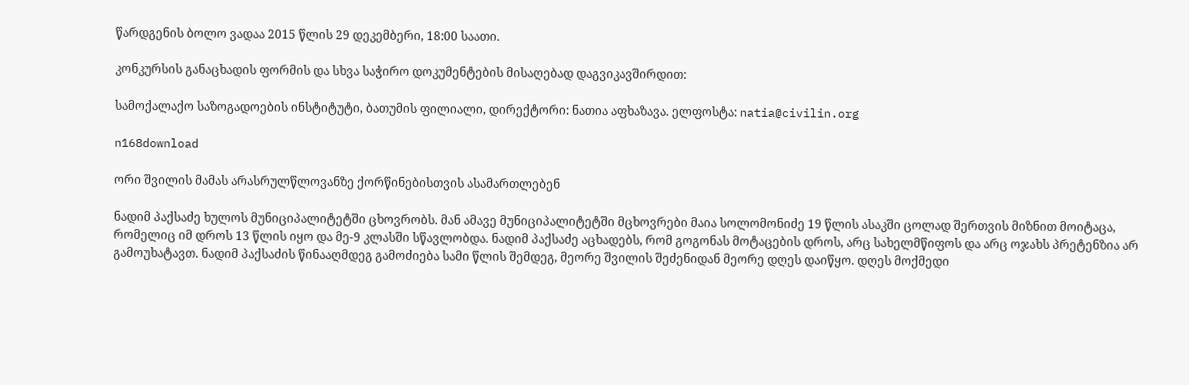წარდგენის ბოლო ვადაა 2015 წლის 29 დეკემბერი, 18:00 საათი.

კონკურსის განაცხადის ფორმის და სხვა საჭირო დოკუმენტების მისაღებად დაგვიკავშირდით:

სამოქალაქო საზოგადოების ინსტიტუტი, ბათუმის ფილიალი, დირექტორი: ნათია აფხაზავა. ელფოსტა: natia@civilin.org

n168download

ორი შვილის მამას არასრულწლოვანზე ქორწინებისთვის ასამართლებენ

ნადიმ პაქსაძე ხულოს მუნიციპალიტეტში ცხოვრობს. მან ამავე მუნიციპალიტეტში მცხოვრები მაია სოლომონიძე 19 წლის ასაკში ცოლად შერთვის მიზნით მოიტაცა, რომელიც იმ დროს 13 წლის იყო და მე-9 კლასში სწავლობდა. ნადიმ პაქსაძე აცხადებს, რომ გოგონას მოტაცების დროს, არც სახელმწიფოს და არც ოჯახს პრეტენზია არ გამოუხატავთ. ნადიმ პაქსაძის წინააღმდეგ გამოძიება სამი წლის შემდეგ, მეორე შვილის შეძენიდან მეორე დღეს დაიწყო. დღეს მოქმედი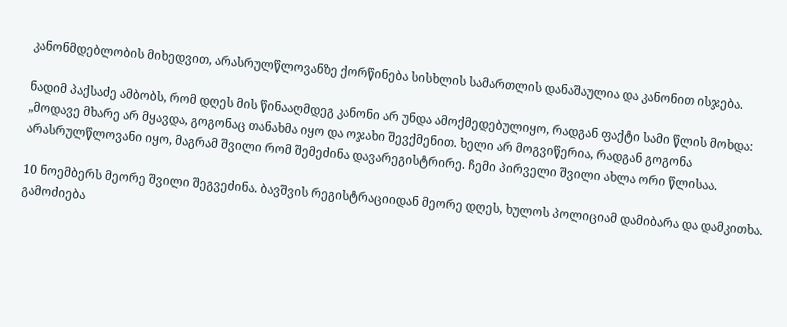კანონმდებლობის მიხედვით, არასრულწლოვანზე ქორწინება სისხლის სამართლის დანაშაულია და კანონით ისჯება.

ნადიმ პაქსაძე ამბობს, რომ დღეს მის წინააღმდეგ კანონი არ უნდა ამოქმედებულიყო, რადგან ფაქტი სამი წლის მოხდა: „მოდავე მხარე არ მყავდა, გოგონაც თანახმა იყო და ოჯახი შევქმენით. ხელი არ მოგვიწერია, რადგან გოგონა არასრულწლოვანი იყო, მაგრამ შვილი რომ შემეძინა დავარეგისტრირე. ჩემი პირველი შვილი ახლა ორი წლისაა.

10 ნოემბერს მეორე შვილი შეგვეძინა. ბავშვის რეგისტრაციიდან მეორე დღეს, ხულოს პოლიციამ დამიბარა და დამკითხა. გამოძიება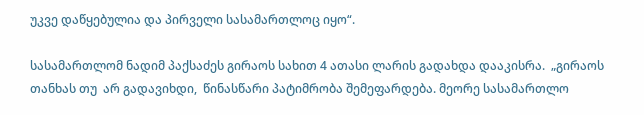უკვე დაწყებულია და პირველი სასამართლოც იყო“.

სასამართლომ ნადიმ პაქსაძეს გირაოს სახით 4 ათასი ლარის გადახდა დააკისრა.  „გირაოს თანხას თუ  არ გადავიხდი,  წინასწარი პატიმრობა შემეფარდება. მეორე სასამართლო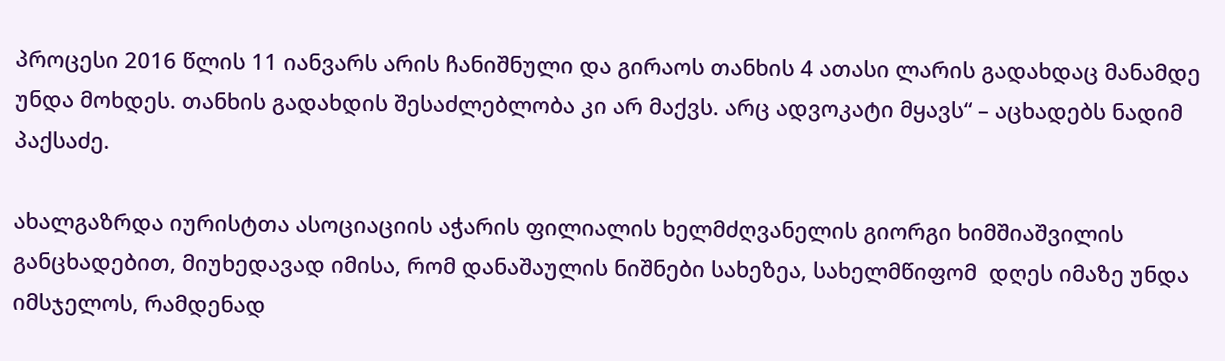პროცესი 2016 წლის 11 იანვარს არის ჩანიშნული და გირაოს თანხის 4 ათასი ლარის გადახდაც მანამდე უნდა მოხდეს. თანხის გადახდის შესაძლებლობა კი არ მაქვს. არც ადვოკატი მყავს“ – აცხადებს ნადიმ პაქსაძე.

ახალგაზრდა იურისტთა ასოციაციის აჭარის ფილიალის ხელმძღვანელის გიორგი ხიმშიაშვილის განცხადებით, მიუხედავად იმისა, რომ დანაშაულის ნიშნები სახეზეა, სახელმწიფომ  დღეს იმაზე უნდა იმსჯელოს, რამდენად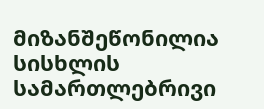მიზანშეწონილია სისხლის სამართლებრივი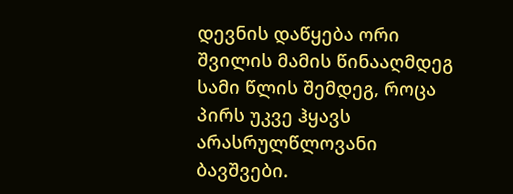დევნის დაწყება ორი შვილის მამის წინააღმდეგ სამი წლის შემდეგ, როცა პირს უკვე ჰყავს არასრულწლოვანი ბავშვები.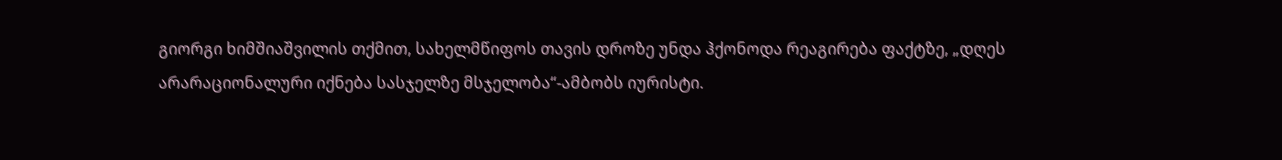გიორგი ხიმშიაშვილის თქმით, სახელმწიფოს თავის დროზე უნდა ჰქონოდა რეაგირება ფაქტზე, „დღეს არარაციონალური იქნება სასჯელზე მსჯელობა“-ამბობს იურისტი.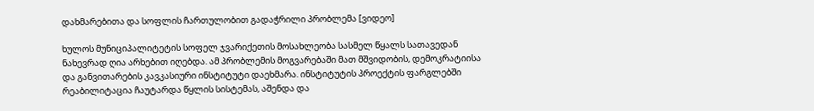დახმარებითა და სოფლის ჩართულობით გადაჭრილი პრობლემა [ვიდეო]

ხულოს მუნიციპალიტეტის სოფელ ჯვარიქეთის მოსახლეობა სასმელ წყალს სათავედან ნახევრად ღია არხებით იღებდა. ამ პრობლემის მოგვარებაში მათ მშვიდობის, დემოკრატიისა და განვითარების კავკასიური ინსტიტუტი დაეხმარა. ინსტიტუტის პროექტის ფარგლებში რეაბილიტაცია ჩაუტარდა წყლის სისტემას, აშენდა და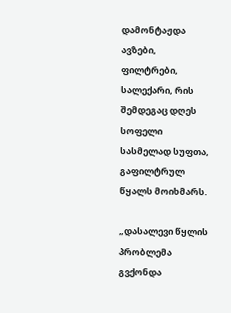დამონტაჟდა ავზები, ფილტრები, სალექარი, რის შემდეგაც დღეს სოფელი სასმელად სუფთა, გაფილტრულ წყალს მოიხმარს.

„დასალევი წყლის პრობლემა გვქონდა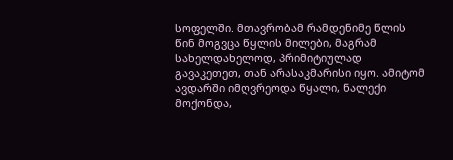სოფელში. მთავრობამ რამდენიმე წლის წინ მოგვცა წყლის მილები, მაგრამ სახელდახელოდ, პრიმიტიულად გავაკეთეთ, თან არასაკმარისი იყო. ამიტომ ავდარში იმღვრეოდა წყალი, ნალექი მოქონდა,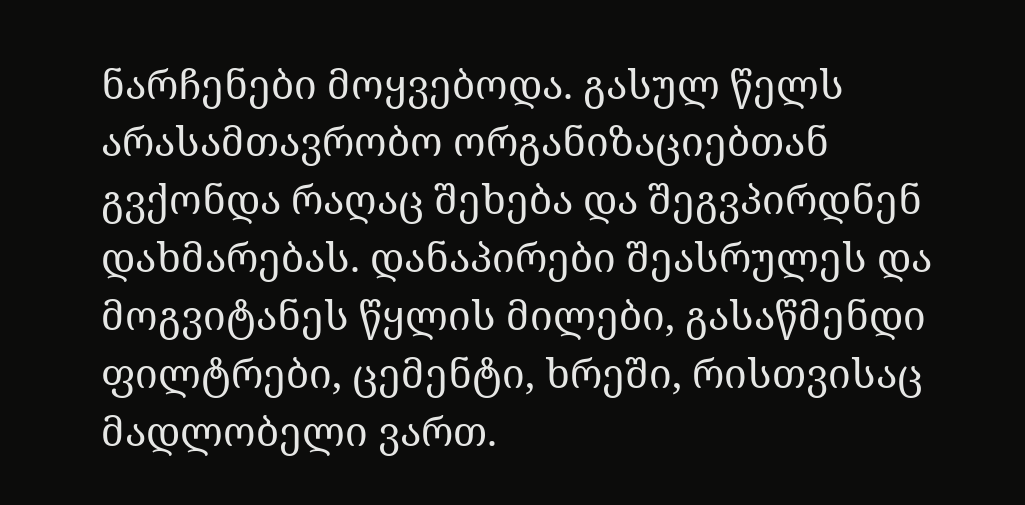ნარჩენები მოყვებოდა. გასულ წელს არასამთავრობო ორგანიზაციებთან გვქონდა რაღაც შეხება და შეგვპირდნენ დახმარებას. დანაპირები შეასრულეს და მოგვიტანეს წყლის მილები, გასაწმენდი ფილტრები, ცემენტი, ხრეში, რისთვისაც მადლობელი ვართ.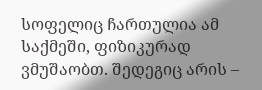სოფელიც ჩართულია ამ საქმეში, ფიზიკურად ვმუშაობთ. შედეგიც არის –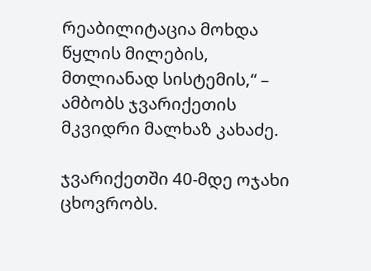რეაბილიტაცია მოხდა წყლის მილების, მთლიანად სისტემის,“ – ამბობს ჯვარიქეთის მკვიდრი მალხაზ კახაძე.

ჯვარიქეთში 40-მდე ოჯახი ცხოვრობს.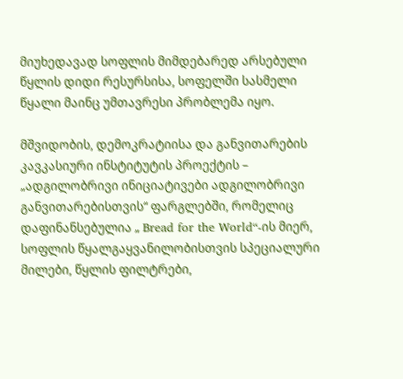მიუხედავად სოფლის მიმდებარედ არსებული წყლის დიდი რესურსისა, სოფელში სასმელი  წყალი მაინც უმთავრესი პრობლემა იყო.

მშვიდობის, დემოკრატიისა და განვითარების კავკასიური ინსტიტუტის პროექტის –  „ადგილობრივი ინიციატივები ადგილობრივი განვითარებისთვის“ ფარგლებში, რომელიც დაფინანსებულია „ Bread for the World“-ის მიერ, სოფლის წყალგაყვანილობისთვის სპეციალური მილები, წყლის ფილტრები,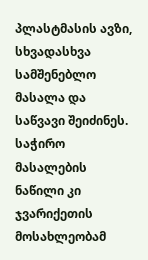პლასტმასის ავზი, სხვადასხვა სამშენებლო მასალა და საწვავი შეიძინეს. საჭირო მასალების ნაწილი კი ჯვარიქეთის მოსახლეობამ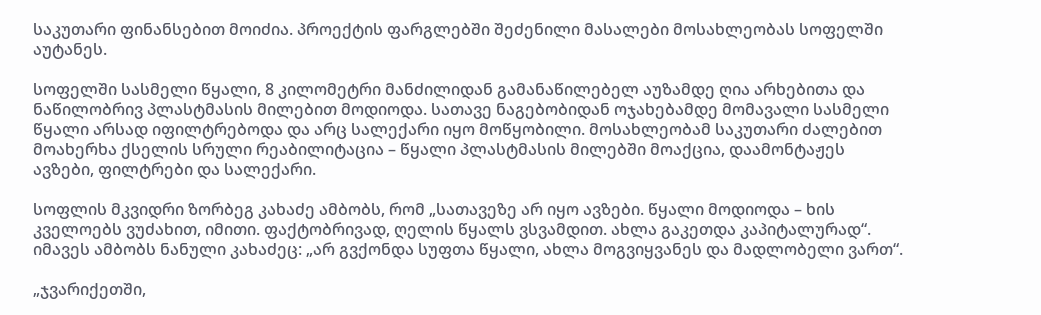საკუთარი ფინანსებით მოიძია. პროექტის ფარგლებში შეძენილი მასალები მოსახლეობას სოფელში აუტანეს.

სოფელში სასმელი წყალი, 8 კილომეტრი მანძილიდან გამანაწილებელ აუზამდე ღია არხებითა და ნაწილობრივ პლასტმასის მილებით მოდიოდა. სათავე ნაგებობიდან ოჯახებამდე მომავალი სასმელი წყალი არსად იფილტრებოდა და არც სალექარი იყო მოწყობილი. მოსახლეობამ საკუთარი ძალებით მოახერხა ქსელის სრული რეაბილიტაცია – წყალი პლასტმასის მილებში მოაქცია, დაამონტაჟეს ავზები, ფილტრები და სალექარი.

სოფლის მკვიდრი ზორბეგ კახაძე ამბობს, რომ „სათავეზე არ იყო ავზები. წყალი მოდიოდა – ხის კველოებს ვუძახით, იმითი. ფაქტობრივად, ღელის წყალს ვსვამდით. ახლა გაკეთდა კაპიტალურად“. იმავეს ამბობს ნანული კახაძეც: „არ გვქონდა სუფთა წყალი, ახლა მოგვიყვანეს და მადლობელი ვართ“.

„ჯვარიქეთში,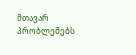მთავარ პრობლემებს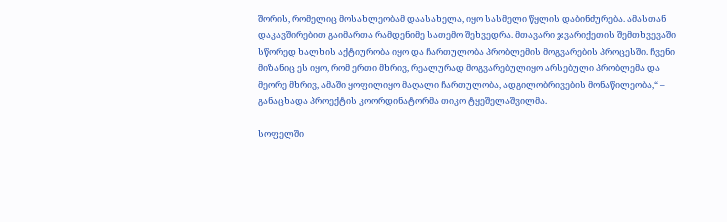შორის, რომელიც მოსახლეობამ დაასახელა, იყო სასმელი წყლის დაბინძურება. ამასთან დაკავშირებით გაიმართა რამდენიმე სათემო შეხვედრა. მთავარი ჯვარიქეთის შემთხვევაში სწორედ ხალხის აქტიურობა იყო და ჩართულობა პრობლემის მოგვარების პროცესში. ჩვენი მიზანიც ეს იყო, რომ ერთი მხრივ, რეალურად მოგვარებულიყო არსებული პრობლემა და მეორე მხრივ, ამაში ყოფილიყო მაღალი ჩართულობა, ადგილობრივების მონაწილეობა,“ – განაცხადა პროექტის კოორდინატორმა თიკო ტყეშელაშვილმა.

სოფელში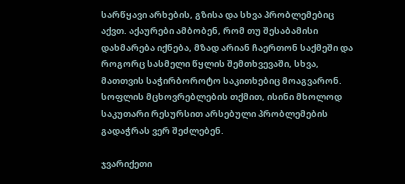სარწყავი არხების, გზისა და სხვა პრობლემებიც აქვთ. აქაურები ამბობენ, რომ თუ შესაბამისი დახმარება იქნება, მზად არიან ჩაერთონ საქმეში და როგორც სასმელი წყლის შემთხვევაში, სხვა, მათთვის საჭირბოროტო საკითხებიც მოაგვარონ. სოფლის მცხოვრებლების თქმით, ისინი მხოლოდ საკუთარი რესურსით არსებული პრობლემების გადაჭრას ვერ შეძლებენ.

ჯვარიქეთი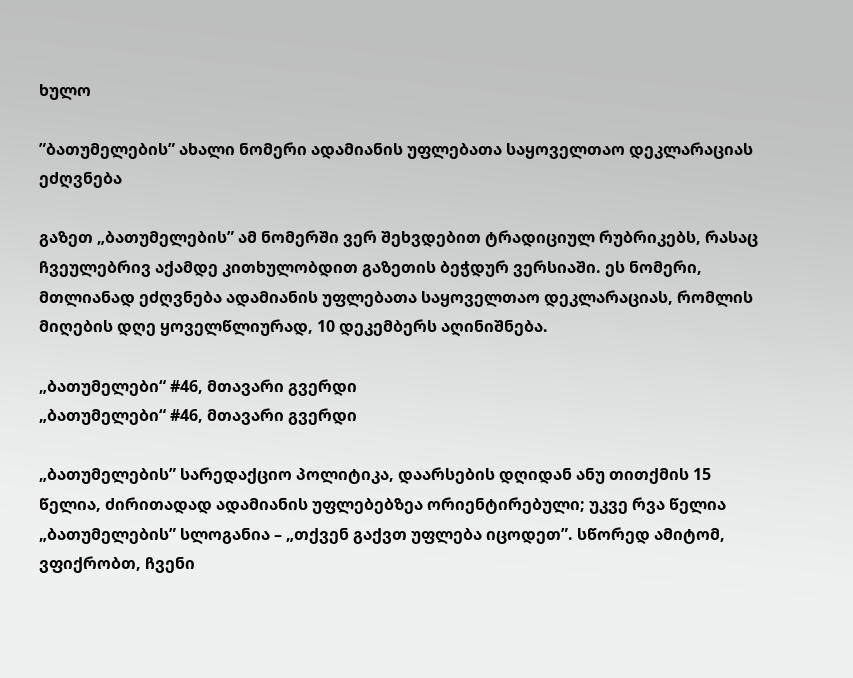ხულო

”ბათუმელების” ახალი ნომერი ადამიანის უფლებათა საყოველთაო დეკლარაციას ეძღვნება

გაზეთ „ბათუმელების” ამ ნომერში ვერ შეხვდებით ტრადიციულ რუბრიკებს, რასაც ჩვეულებრივ აქამდე კითხულობდით გაზეთის ბეჭდურ ვერსიაში. ეს ნომერი, მთლიანად ეძღვნება ადამიანის უფლებათა საყოველთაო დეკლარაციას, რომლის მიღების დღე ყოველწლიურად, 10 დეკემბერს აღინიშნება.

„ბათუმელები“ #46, მთავარი გვერდი
„ბათუმელები“ #46, მთავარი გვერდი

„ბათუმელების” სარედაქციო პოლიტიკა, დაარსების დღიდან ანუ თითქმის 15 წელია, ძირითადად ადამიანის უფლებებზეა ორიენტირებული; უკვე რვა წელია „ბათუმელების” სლოგანია – „თქვენ გაქვთ უფლება იცოდეთ”. სწორედ ამიტომ, ვფიქრობთ, ჩვენი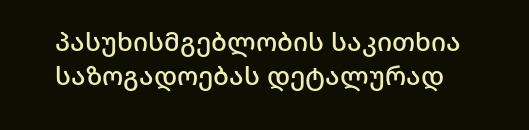პასუხისმგებლობის საკითხია საზოგადოებას დეტალურად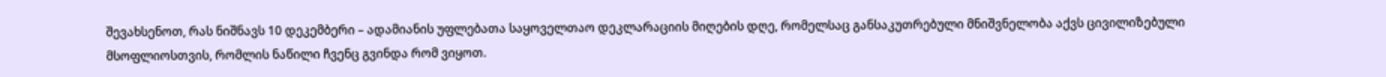შევახსენოთ, რას ნიშნავს 10 დეკემბერი – ადამიანის უფლებათა საყოველთაო დეკლარაციის მიღების დღე, რომელსაც განსაკუთრებული მნიშვნელობა აქვს ცივილიზებული მსოფლიოსთვის, რომლის ნაწილი ჩვენც გვინდა რომ ვიყოთ.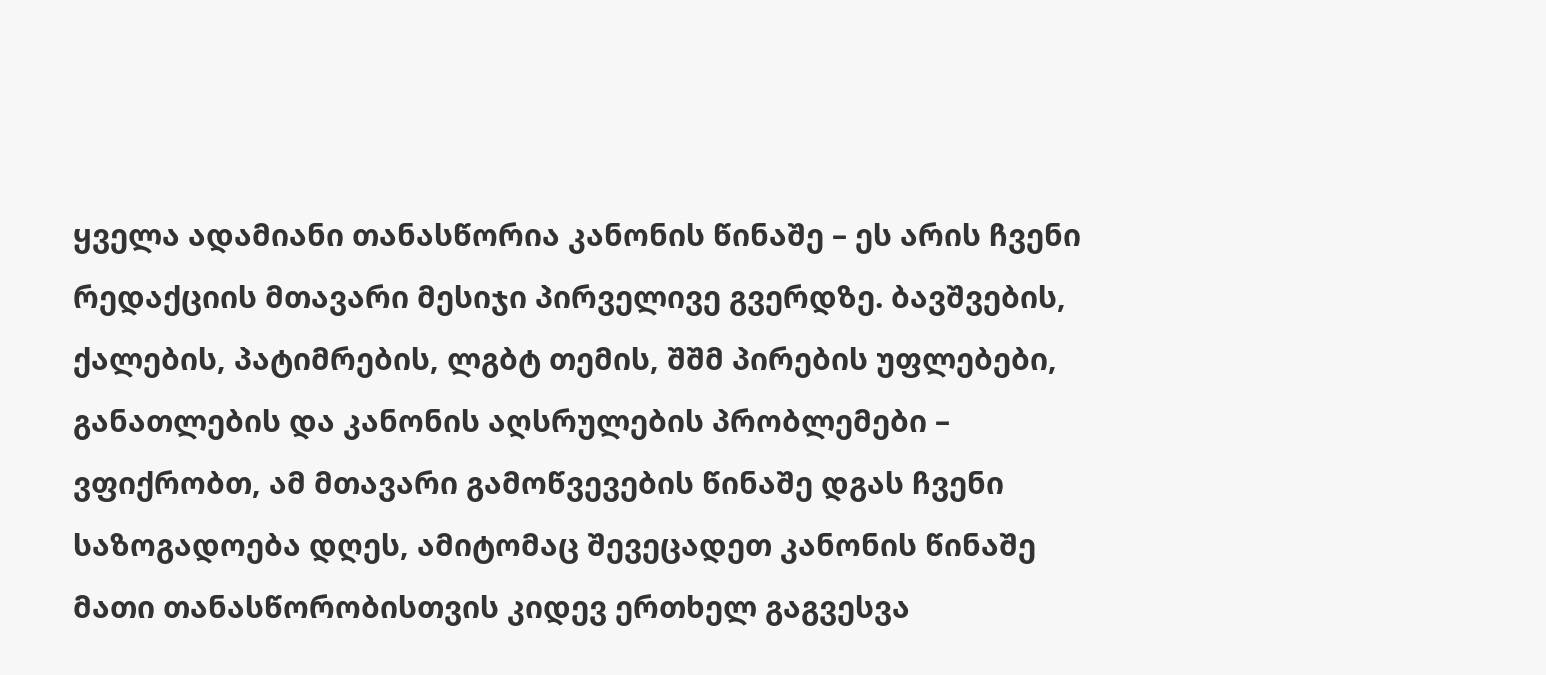ყველა ადამიანი თანასწორია კანონის წინაშე – ეს არის ჩვენი რედაქციის მთავარი მესიჯი პირველივე გვერდზე. ბავშვების, ქალების, პატიმრების, ლგბტ თემის, შშმ პირების უფლებები, განათლების და კანონის აღსრულების პრობლემები – ვფიქრობთ, ამ მთავარი გამოწვევების წინაშე დგას ჩვენი საზოგადოება დღეს, ამიტომაც შევეცადეთ კანონის წინაშე მათი თანასწორობისთვის კიდევ ერთხელ გაგვესვა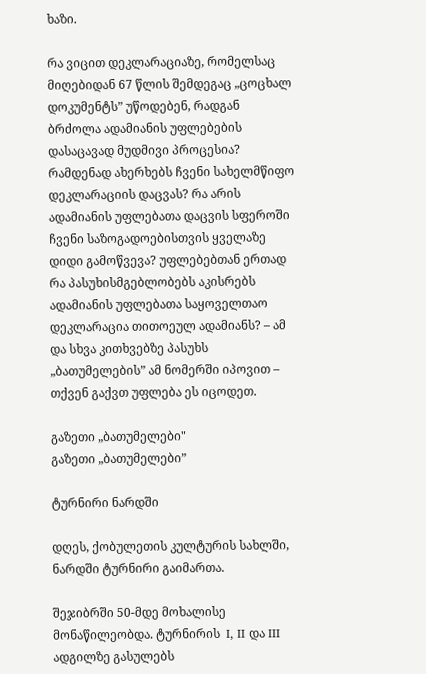ხაზი.

რა ვიცით დეკლარაციაზე, რომელსაც მიღებიდან 67 წლის შემდეგაც „ცოცხალ დოკუმენტს” უწოდებენ, რადგან ბრძოლა ადამიანის უფლებების დასაცავად მუდმივი პროცესია? რამდენად ახერხებს ჩვენი სახელმწიფო დეკლარაციის დაცვას? რა არის ადამიანის უფლებათა დაცვის სფეროში ჩვენი საზოგადოებისთვის ყველაზე დიდი გამოწვევა? უფლებებთან ერთად რა პასუხისმგებლობებს აკისრებს ადამიანის უფლებათა საყოველთაო დეკლარაცია თითოეულ ადამიანს? – ამ და სხვა კითხვებზე პასუხს „ბათუმელების” ამ ნომერში იპოვით – თქვენ გაქვთ უფლება ეს იცოდეთ.

გაზეთი „ბათუმელები"
გაზეთი „ბათუმელები”

ტურნირი ნარდში

დღეს, ქობულეთის კულტურის სახლში, ნარდში ტურნირი გაიმართა.

შეჯიბრში 50-მდე მოხალისე მონაწილეობდა. ტურნირის  I, II და III ადგილზე გასულებს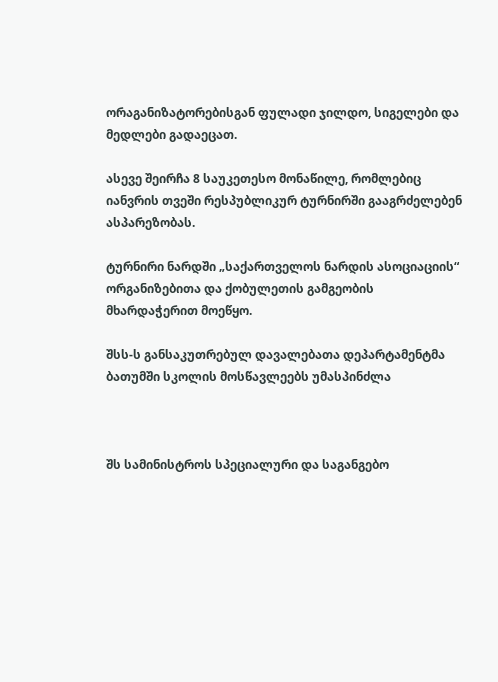ორაგანიზატორებისგან ფულადი ჯილდო, სიგელები და მედლები გადაეცათ.

ასევე შეირჩა 8 საუკეთესო მონაწილე, რომლებიც იანვრის თვეში რესპუბლიკურ ტურნირში გააგრძელებენ ასპარეზობას.

ტურნირი ნარდში „საქართველოს ნარდის ასოციაციის“ ორგანიზებითა და ქობულეთის გამგეობის მხარდაჭერით მოეწყო.

შსს-ს განსაკუთრებულ დავალებათა დეპარტამენტმა ბათუმში სკოლის მოსწავლეებს უმასპინძლა



შს სამინისტროს სპეციალური და საგანგებო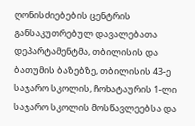ღონისძიებების ცენტრის განსაკუთრებულ დავალებათა დეპარტამენტმა, თბილისის და ბათუმის ბაზებზე, თბილისის 43-ე საჯარო სკოლის, ჩოხატაურის 1-ლი საჯარო სკოლის მოსწავლეებსა და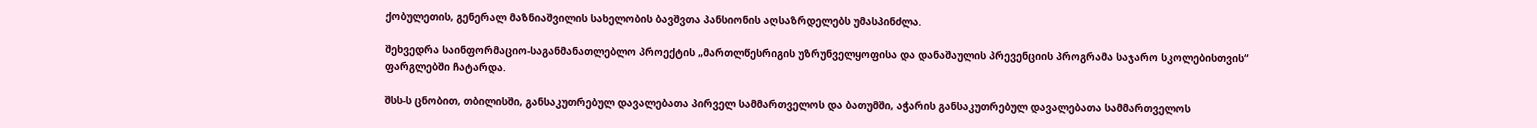ქობულეთის, გენერალ მაზნიაშვილის სახელობის ბავშვთა პანსიონის აღსაზრდელებს უმასპინძლა.

შეხვედრა საინფორმაციო-საგანმანათლებლო პროექტის „მართლწესრიგის უზრუნველყოფისა და დანაშაულის პრევენციის პროგრამა საჯარო სკოლებისთვის“ ფარგლებში ჩატარდა.

შსს-ს ცნობით, თბილისში, განსაკუთრებულ დავალებათა პირველ სამმართველოს და ბათუმში, აჭარის განსაკუთრებულ დავალებათა სამმართველოს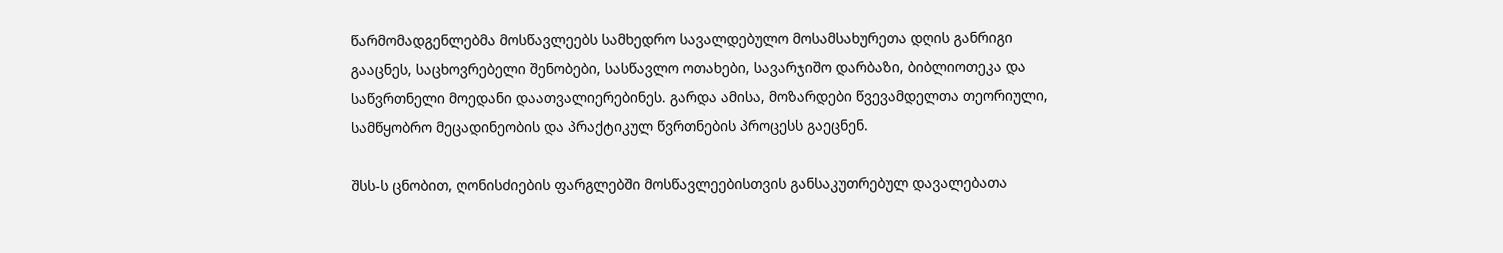წარმომადგენლებმა მოსწავლეებს სამხედრო სავალდებულო მოსამსახურეთა დღის განრიგი გააცნეს, საცხოვრებელი შენობები, სასწავლო ოთახები, სავარჯიშო დარბაზი, ბიბლიოთეკა და საწვრთნელი მოედანი დაათვალიერებინეს. გარდა ამისა, მოზარდები წვევამდელთა თეორიული, სამწყობრო მეცადინეობის და პრაქტიკულ წვრთნების პროცესს გაეცნენ.

შსს-ს ცნობით, ღონისძიების ფარგლებში მოსწავლეებისთვის განსაკუთრებულ დავალებათა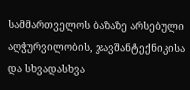სამმართველოს ბაზაზე არსებული აღჭურვილობის, ჯავშანტექნიკისა და სხვადასხვა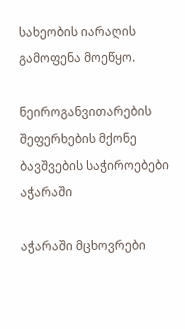სახეობის იარაღის გამოფენა მოეწყო.

ნეიროგანვითარების შეფერხების მქონე ბავშვების საჭიროებები აჭარაში

აჭარაში მცხოვრები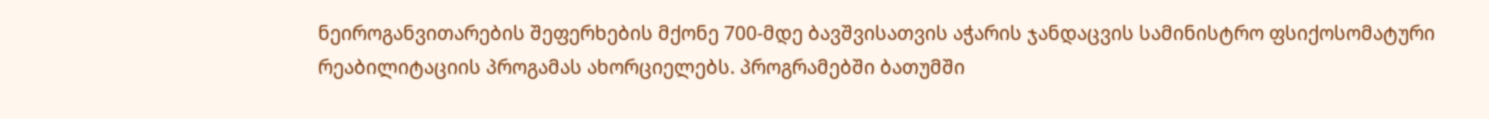ნეიროგანვითარების შეფერხების მქონე 700-მდე ბავშვისათვის აჭარის ჯანდაცვის სამინისტრო ფსიქოსომატური რეაბილიტაციის პროგამას ახორციელებს. პროგრამებში ბათუმში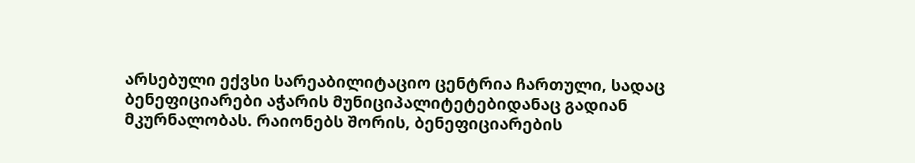არსებული ექვსი სარეაბილიტაციო ცენტრია ჩართული, სადაც ბენეფიციარები აჭარის მუნიციპალიტეტებიდანაც გადიან მკურნალობას. რაიონებს შორის, ბენეფიციარების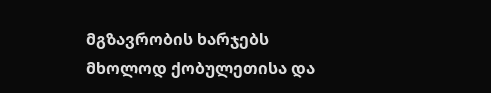მგზავრობის ხარჯებს მხოლოდ ქობულეთისა და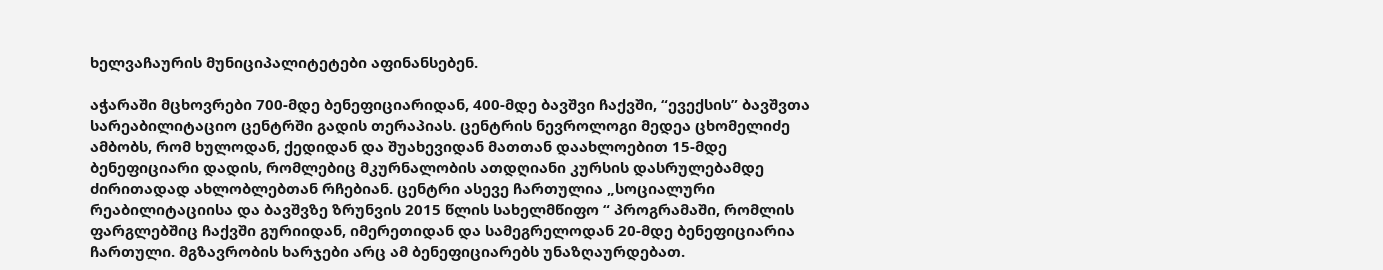ხელვაჩაურის მუნიციპალიტეტები აფინანსებენ.

აჭარაში მცხოვრები 700-მდე ბენეფიციარიდან, 400-მდე ბავშვი ჩაქვში, “ევექსის” ბავშვთა სარეაბილიტაციო ცენტრში გადის თერაპიას. ცენტრის ნევროლოგი მედეა ცხომელიძე ამბობს, რომ ხულოდან, ქედიდან და შუახევიდან მათთან დაახლოებით 15-მდე ბენეფიციარი დადის, რომლებიც მკურნალობის ათდღიანი კურსის დასრულებამდე ძირითადად ახლობლებთან რჩებიან. ცენტრი ასევე ჩართულია „სოციალური რეაბილიტაციისა და ბავშვზე ზრუნვის 2015 წლის სახელმწიფო “ პროგრამაში, რომლის ფარგლებშიც ჩაქვში გურიიდან, იმერეთიდან და სამეგრელოდან 20-მდე ბენეფიციარია ჩართული. მგზავრობის ხარჯები არც ამ ბენეფიციარებს უნაზღაურდებათ.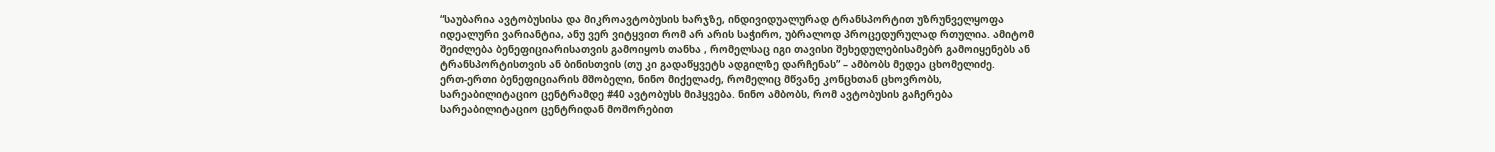“საუბარია ავტობუსისა და მიკროავტობუსის ხარჯზე, ინდივიდუალურად ტრანსპორტით უზრუნველყოფა იდეალური ვარიანტია, ანუ ვერ ვიტყვით რომ არ არის საჭირო, უბრალოდ პროცედურულად რთულია. ამიტომ შეიძლება ბენეფიციარისათვის გამოიყოს თანხა , რომელსაც იგი თავისი შეხედულებისამებრ გამოიყენებს ან ტრანსპორტისთვის ან ბინისთვის (თუ კი გადაწყვეტს ადგილზე დარჩენას” – ამბობს მედეა ცხომელიძე.
ერთ-ერთი ბენეფიციარის მშობელი, ნინო მიქელაძე, რომელიც მწვანე კონცხთან ცხოვრობს, სარეაბილიტაციო ცენტრამდე #40 ავტობუსს მიჰყვება. ნინო ამბობს, რომ ავტობუსის გაჩერება სარეაბილიტაციო ცენტრიდან მოშორებით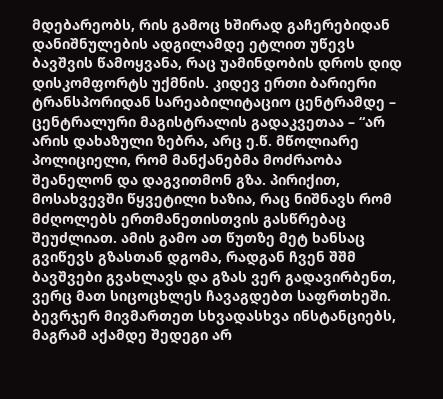მდებარეობს, რის გამოც ხშირად გაჩერებიდან დანიშნულების ადგილამდე ეტლით უწევს ბავშვის წამოყვანა, რაც უამინდობის დროს დიდ დისკომფორტს უქმნის. კიდევ ერთი ბარიერი ტრანსპორიდან სარეაბილიტაციო ცენტრამდე – ცენტრალური მაგისტრალის გადაკვეთაა – “არ არის დახაზული ზებრა, არც ე.წ. მწოლიარე პოლიციელი, რომ მანქანებმა მოძრაობა შეანელონ და დაგვითმონ გზა. პირიქით, მოსახვევში წყვეტილი ხაზია, რაც ნიშნავს რომ მძღოლებს ერთმანეთისთვის გასწრებაც შეუძლიათ. ამის გამო ათ წუთზე მეტ ხანსაც გვიწევს გზასთან დგომა, რადგან ჩვენ შშმ ბავშვები გვახლავს და გზას ვერ გადავირბენთ, ვერც მათ სიცოცხლეს ჩავაგდებთ საფრთხეში. ბევრჯერ მივმართეთ სხვადასხვა ინსტანციებს, მაგრამ აქამდე შედეგი არ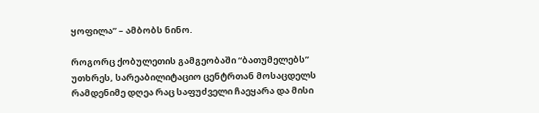ყოფილა” – ამბობს ნინო.

როგორც ქობულეთის გამგეობაში “ბათუმელებს” უთხრეს, სარეაბილიტაციო ცენტრთან მოსაცდელს რამდენიმე დღეა რაც საფუძველი ჩაეყარა და მისი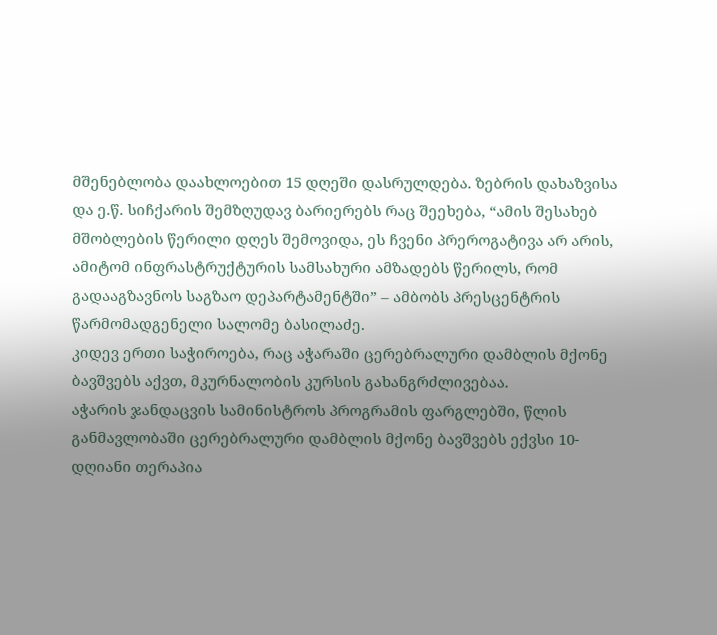მშენებლობა დაახლოებით 15 დღეში დასრულდება. ზებრის დახაზვისა და ე.წ. სიჩქარის შემზღუდავ ბარიერებს რაც შეეხება, “ამის შესახებ მშობლების წერილი დღეს შემოვიდა, ეს ჩვენი პრეროგატივა არ არის, ამიტომ ინფრასტრუქტურის სამსახური ამზადებს წერილს, რომ გადააგზავნოს საგზაო დეპარტამენტში” – ამბობს პრესცენტრის წარმომადგენელი სალომე ბასილაძე.
კიდევ ერთი საჭიროება, რაც აჭარაში ცერებრალური დამბლის მქონე ბავშვებს აქვთ, მკურნალობის კურსის გახანგრძლივებაა.
აჭარის ჯანდაცვის სამინისტროს პროგრამის ფარგლებში, წლის განმავლობაში ცერებრალური დამბლის მქონე ბავშვებს ექვსი 10-დღიანი თერაპია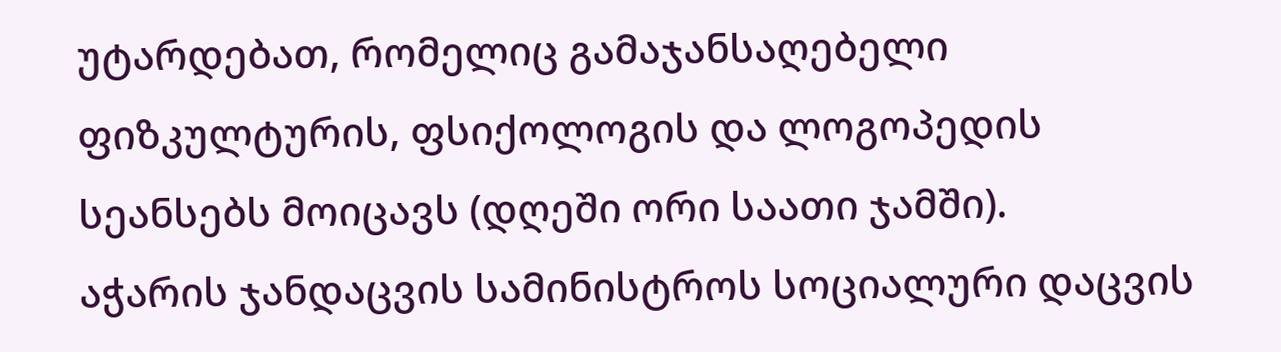უტარდებათ, რომელიც გამაჯანსაღებელი ფიზკულტურის, ფსიქოლოგის და ლოგოპედის სეანსებს მოიცავს (დღეში ორი საათი ჯამში).
აჭარის ჯანდაცვის სამინისტროს სოციალური დაცვის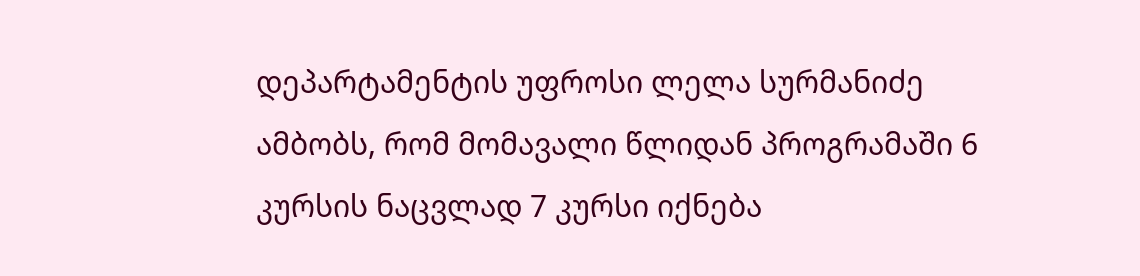დეპარტამენტის უფროსი ლელა სურმანიძე ამბობს, რომ მომავალი წლიდან პროგრამაში 6 კურსის ნაცვლად 7 კურსი იქნება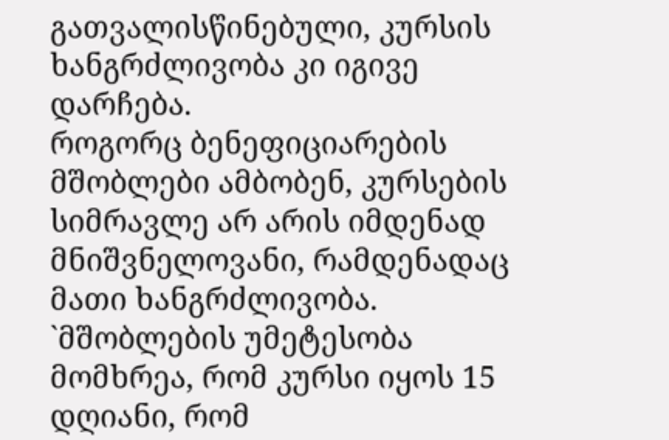გათვალისწინებული, კურსის ხანგრძლივობა კი იგივე დარჩება.
როგორც ბენეფიციარების მშობლები ამბობენ, კურსების სიმრავლე არ არის იმდენად მნიშვნელოვანი, რამდენადაც მათი ხანგრძლივობა. `მშობლების უმეტესობა მომხრეა, რომ კურსი იყოს 15 დღიანი, რომ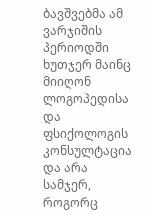ბავშვებმა ამ ვარჯიშის პერიოდში ხუთჯერ მაინც მიიღონ ლოგოპედისა და ფსიქოლოგის კონსულტაცია და არა სამჯერ, როგორც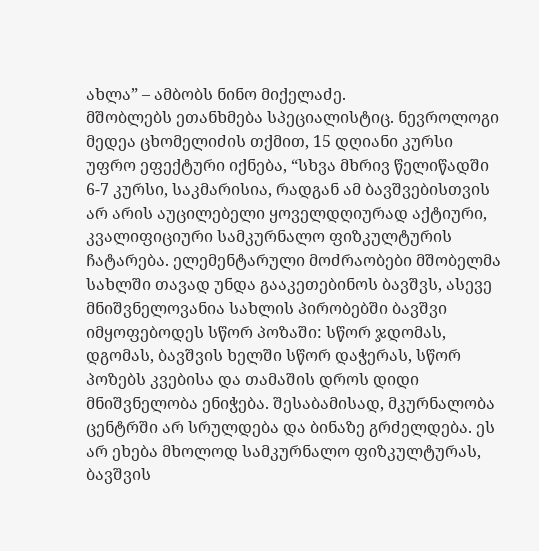ახლა” – ამბობს ნინო მიქელაძე.
მშობლებს ეთანხმება სპეციალისტიც. ნევროლოგი მედეა ცხომელიძის თქმით, 15 დღიანი კურსი უფრო ეფექტური იქნება, “სხვა მხრივ წელიწადში 6-7 კურსი, საკმარისია, რადგან ამ ბავშვებისთვის არ არის აუცილებელი ყოველდღიურად აქტიური, კვალიფიციური სამკურნალო ფიზკულტურის ჩატარება. ელემენტარული მოძრაობები მშობელმა სახლში თავად უნდა გააკეთებინოს ბავშვს, ასევე მნიშვნელოვანია სახლის პირობებში ბავშვი იმყოფებოდეს სწორ პოზაში: სწორ ჯდომას, დგომას, ბავშვის ხელში სწორ დაჭერას, სწორ პოზებს კვებისა და თამაშის დროს დიდი მნიშვნელობა ენიჭება. შესაბამისად, მკურნალობა ცენტრში არ სრულდება და ბინაზე გრძელდება. ეს არ ეხება მხოლოდ სამკურნალო ფიზკულტურას, ბავშვის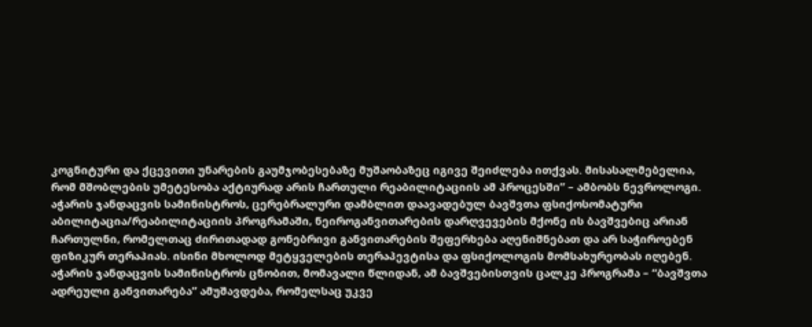კოგნიტური და ქცევითი უნარების გაუმჯობესებაზე მუშაობაზეც იგივე შეიძლება ითქვას. მისასალმებელია, რომ მშობლების უმეტესობა აქტიურად არის ჩართული რეაბილიტაციის ამ პროცესში” – ამბობს ნევროლოგი.
აჭარის ჯანდაცვის სამინისტროს, ცერებრალური დამბლით დაავადებულ ბავშვთა ფსიქოსომატური აბილიტაცია/რეაბილიტაციის პროგრამაში, ნეიროგანვითარების დარღვევების მქონე ის ბავშვებიც არიან ჩართულნი, რომელთაც ძირითადად გონებრივი განვითარების შეფერხება აღენიშნებათ და არ საჭიროებენ ფიზიკურ თერაპიას. ისინი მხოლოდ მეტყველების თერაპევტისა და ფსიქოლოგის მომსახურეობას იღებენ.
აჭარის ჯანდაცვის სამინისტროს ცნობით, მომავალი წლიდან, ამ ბავშვებისთვის ცალკე პროგრამა – “ბავშვთა ადრეული განვითარება” ამუშავდება, რომელსაც უკვე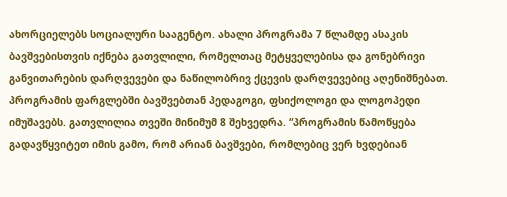ახორციელებს სოციალური სააგენტო. ახალი პროგრამა 7 წლამდე ასაკის ბავშვებისთვის იქნება გათვლილი, რომელთაც მეტყველებისა და გონებრივი განვითარების დარღვევები და ნაწილობრივ ქცევის დარღვევებიც აღენიშნებათ. პროგრამის ფარგლებში ბავშვებთან პედაგოგი, ფსიქოლოგი და ლოგოპედი იმუშავებს. გათვლილია თვეში მინიმუმ 8 შეხვედრა. “პროგრამის წამოწყება გადავწყვიტეთ იმის გამო, რომ არიან ბავშვები, რომლებიც ვერ ხვდებიან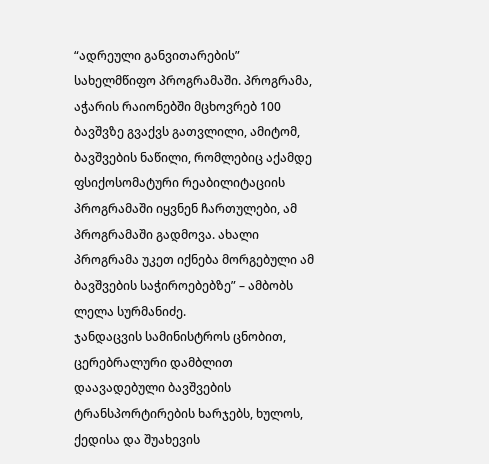“ადრეული განვითარების” სახელმწიფო პროგრამაში. პროგრამა, აჭარის რაიონებში მცხოვრებ 100 ბავშვზე გვაქვს გათვლილი, ამიტომ, ბავშვების ნაწილი, რომლებიც აქამდე ფსიქოსომატური რეაბილიტაციის პროგრამაში იყვნენ ჩართულები, ამ პროგრამაში გადმოვა. ახალი პროგრამა უკეთ იქნება მორგებული ამ ბავშვების საჭიროებებზე” – ამბობს ლელა სურმანიძე.
ჯანდაცვის სამინისტროს ცნობით, ცერებრალური დამბლით დაავადებული ბავშვების ტრანსპორტირების ხარჯებს, ხულოს, ქედისა და შუახევის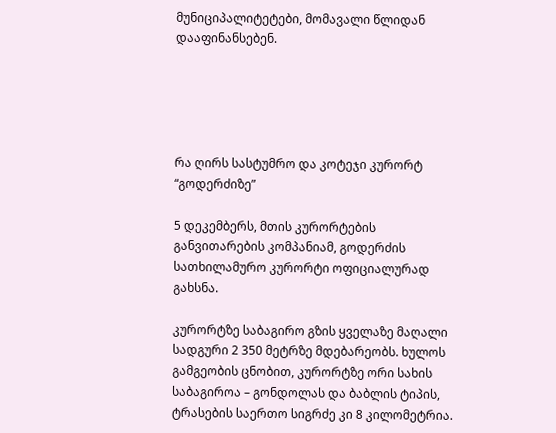მუნიციპალიტეტები, მომავალი წლიდან დააფინანსებენ.





რა ღირს სასტუმრო და კოტეჯი კურორტ “გოდერძიზე”

5 დეკემბერს, მთის კურორტების განვითარების კომპანიამ, გოდერძის სათხილამურო კურორტი ოფიციალურად გახსნა.

კურორტზე საბაგირო გზის ყველაზე მაღალი სადგური 2 350 მეტრზე მდებარეობს. ხულოს გამგეობის ცნობით, კურორტზე ორი სახის საბაგიროა – გონდოლას და ბაბლის ტიპის, ტრასების საერთო სიგრძე კი 8 კილომეტრია.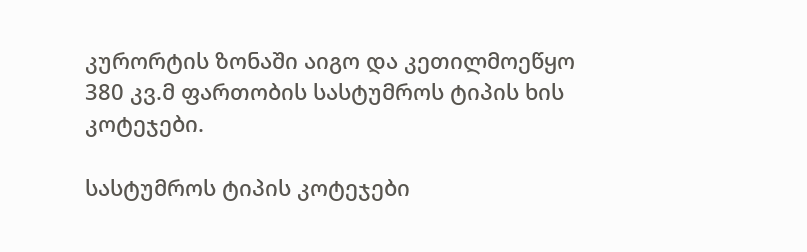კურორტის ზონაში აიგო და კეთილმოეწყო 380 კვ.მ ფართობის სასტუმროს ტიპის ხის კოტეჯები.

სასტუმროს ტიპის კოტეჯები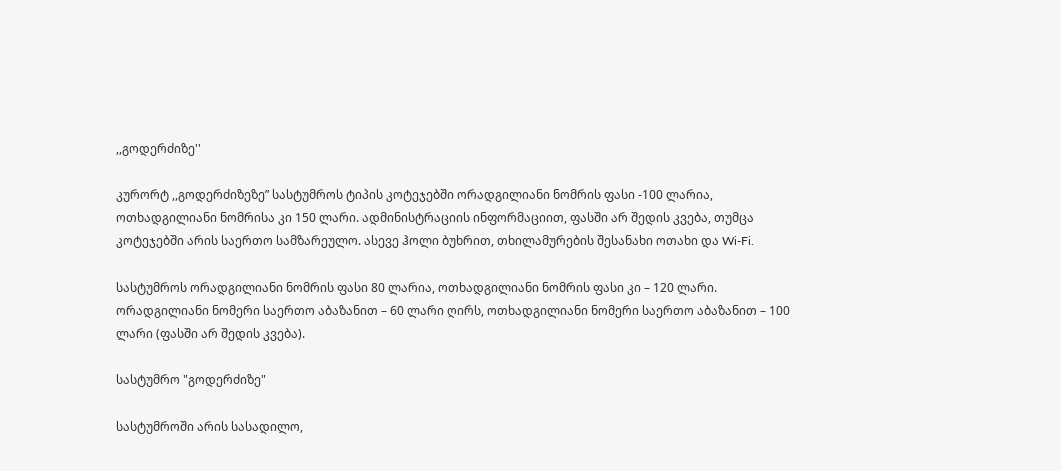,,გოდერძიზე''

კურორტ ,,გოდერძიზეზე” სასტუმროს ტიპის კოტეჯებში ორადგილიანი ნომრის ფასი -100 ლარია,
ოთხადგილიანი ნომრისა კი 150 ლარი. ადმინისტრაციის ინფორმაციით, ფასში არ შედის კვება, თუმცა კოტეჯებში არის საერთო სამზარეულო. ასევე ჰოლი ბუხრით, თხილამურების შესანახი ოთახი და Wi-Fi.

სასტუმროს ორადგილიანი ნომრის ფასი 80 ლარია, ოთხადგილიანი ნომრის ფასი კი – 120 ლარი.
ორადგილიანი ნომერი საერთო აბაზანით – 60 ლარი ღირს, ოთხადგილიანი ნომერი საერთო აბაზანით – 100 ლარი (ფასში არ შედის კვება).

სასტუმრო "გოდერძიზე"

სასტუმროში არის სასადილო,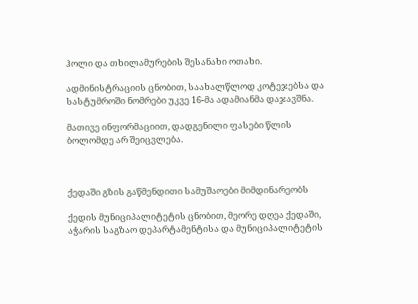ჰოლი და თხილამურების შესანახი ოთახი.

ადმინისტრაციის ცნობით, საახალწლოდ კოტეჯებსა და სასტუმროში ნომრები უკვე 16-მა ადამიანმა დაჯავშნა.

მათივე ინფორმაციით, დადგენილი ფასები წლის ბოლომდე არ შეიცვლება.



ქედაში გზის გაწმენდითი სამუშაოები მიმდინარეობს

ქედის მუნიციპალიტეტის ცნობით, მეორე დღეა ქედაში, აჭარის საგზაო დეპარტამენტისა და მუნიციპალიტეტის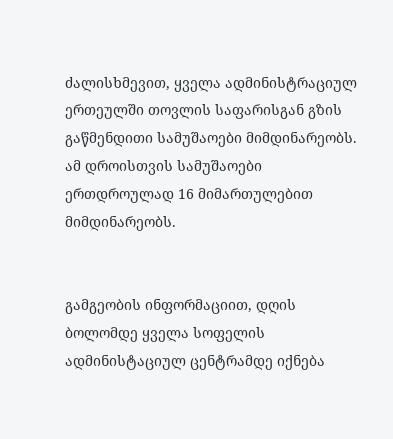ძალისხმევით, ყველა ადმინისტრაციულ ერთეულში თოვლის საფარისგან გზის გაწმენდითი სამუშაოები მიმდინარეობს. ამ დროისთვის სამუშაოები ერთდროულად 16 მიმართულებით მიმდინარეობს.


გამგეობის ინფორმაციით, დღის ბოლომდე ყველა სოფელის ადმინისტაციულ ცენტრამდე იქნება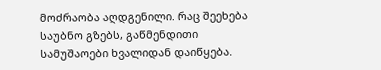მოძრაობა აღდგენილი. რაც შეეხება საუბნო გზებს, გაწმენდითი სამუშაოები ხვალიდან დაიწყება.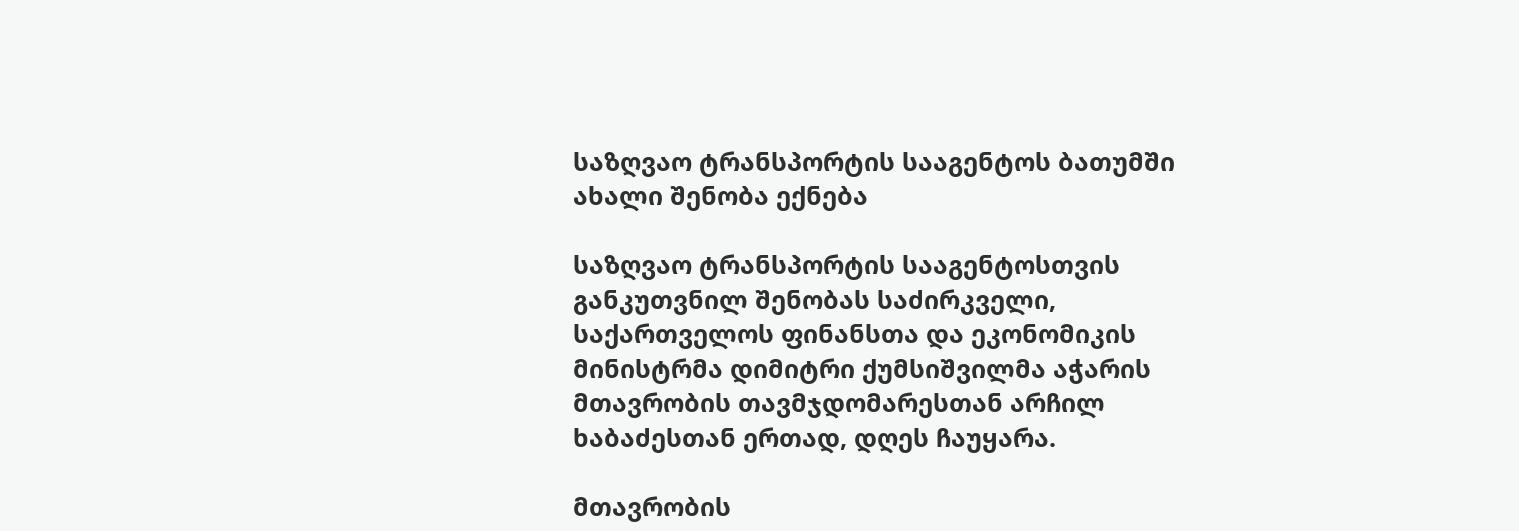საზღვაო ტრანსპორტის სააგენტოს ბათუმში ახალი შენობა ექნება

საზღვაო ტრანსპორტის სააგენტოსთვის განკუთვნილ შენობას საძირკველი, საქართველოს ფინანსთა და ეკონომიკის მინისტრმა დიმიტრი ქუმსიშვილმა აჭარის მთავრობის თავმჯდომარესთან არჩილ ხაბაძესთან ერთად, დღეს ჩაუყარა.

მთავრობის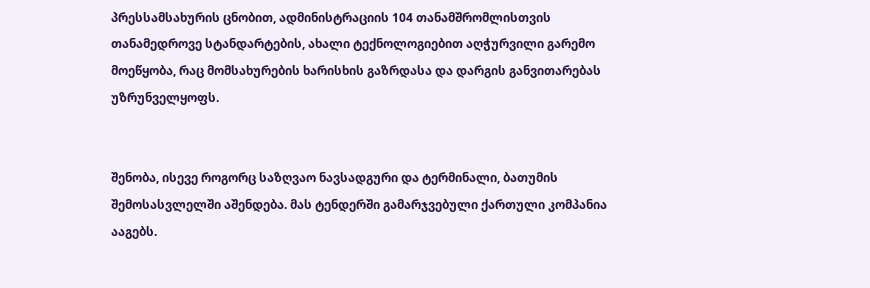პრესსამსახურის ცნობით, ადმინისტრაციის 104 თანამშრომლისთვის თანამედროვე სტანდარტების, ახალი ტექნოლოგიებით აღჭურვილი გარემო მოეწყობა, რაც მომსახურების ხარისხის გაზრდასა და დარგის განვითარებას უზრუნველყოფს.


შენობა, ისევე როგორც საზღვაო ნავსადგური და ტერმინალი, ბათუმის შემოსასვლელში აშენდება. მას ტენდერში გამარჯვებული ქართული კომპანია ააგებს.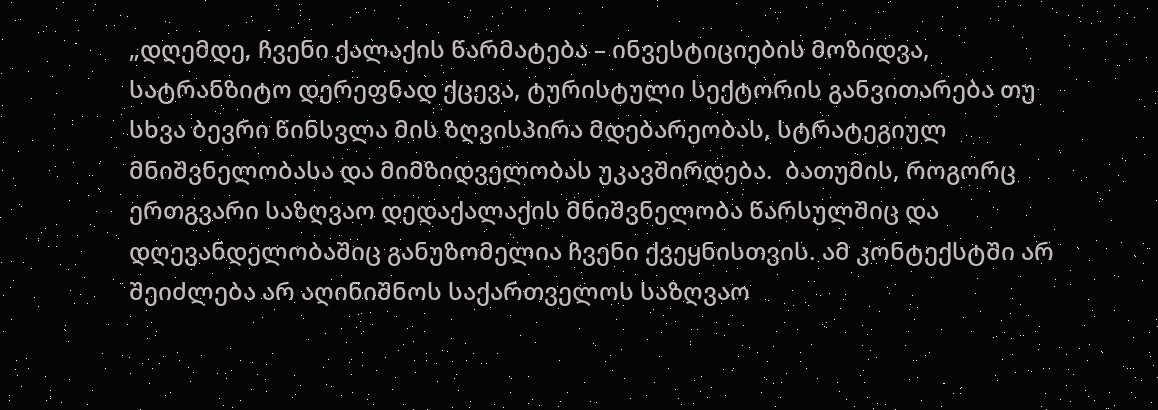„დღემდე, ჩვენი ქალაქის წარმატება – ინვესტიციების მოზიდვა, სატრანზიტო დერეფნად ქცევა, ტურისტული სექტორის განვითარება თუ სხვა ბევრი წინსვლა მის ზღვისპირა მდებარეობას, სტრატეგიულ მნიშვნელობასა და მიმზიდველობას უკავშირდება.  ბათუმის, როგორც ერთგვარი საზღვაო დედაქალაქის მნიშვნელობა წარსულშიც და დღევანდელობაშიც განუზომელია ჩვენი ქვეყნისთვის. ამ კონტექსტში არ შეიძლება არ აღინიშნოს საქართველოს საზღვაო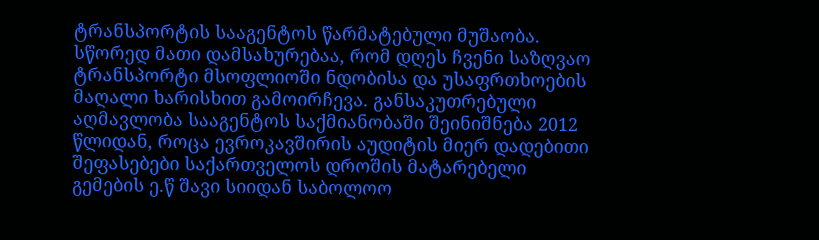ტრანსპორტის სააგენტოს წარმატებული მუშაობა. სწორედ მათი დამსახურებაა, რომ დღეს ჩვენი საზღვაო ტრანსპორტი მსოფლიოში ნდობისა და უსაფრთხოების მაღალი ხარისხით გამოირჩევა. განსაკუთრებული აღმავლობა სააგენტოს საქმიანობაში შეინიშნება 2012 წლიდან, როცა ევროკავშირის აუდიტის მიერ დადებითი შეფასებები საქართველოს დროშის მატარებელი გემების ე.წ შავი სიიდან საბოლოო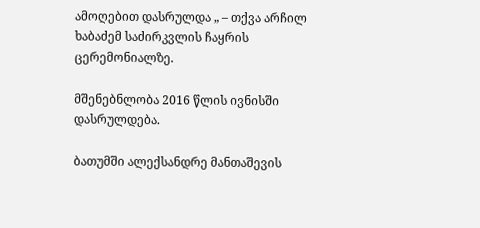ამოღებით დასრულდა „ – თქვა არჩილ ხაბაძემ საძირკვლის ჩაყრის ცერემონიალზე.

მშენებნლობა 2016 წლის ივნისში დასრულდება.

ბათუმში ალექსანდრე მანთაშევის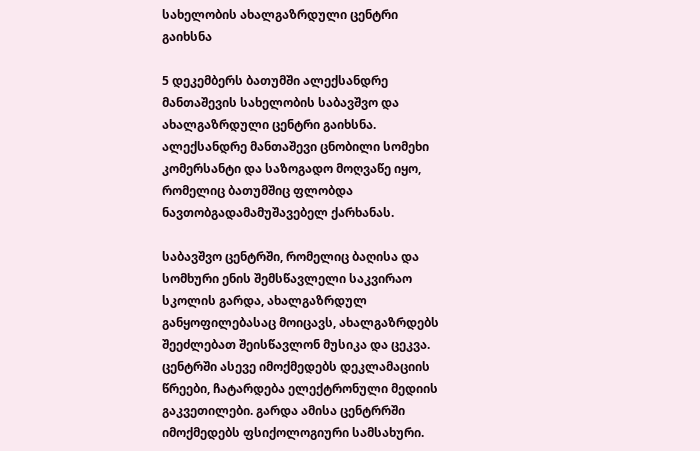სახელობის ახალგაზრდული ცენტრი გაიხსნა

5 დეკემბერს ბათუმში ალექსანდრე მანთაშევის სახელობის საბავშვო და ახალგაზრდული ცენტრი გაიხსნა. ალექსანდრე მანთაშევი ცნობილი სომეხი კომერსანტი და საზოგადო მოღვაწე იყო, რომელიც ბათუმშიც ფლობდა ნავთობგადამამუშავებელ ქარხანას.

საბავშვო ცენტრში, რომელიც ბაღისა და სომხური ენის შემსწავლელი საკვირაო სკოლის გარდა, ახალგაზრდულ განყოფილებასაც მოიცავს, ახალგაზრდებს შეეძლებათ შეისწავლონ მუსიკა და ცეკვა. ცენტრში ასევე იმოქმედებს დეკლამაციის წრეები, ჩატარდება ელექტრონული მედიის გაკვეთილები. გარდა ამისა ცენტრრში იმოქმედებს ფსიქოლოგიური სამსახური.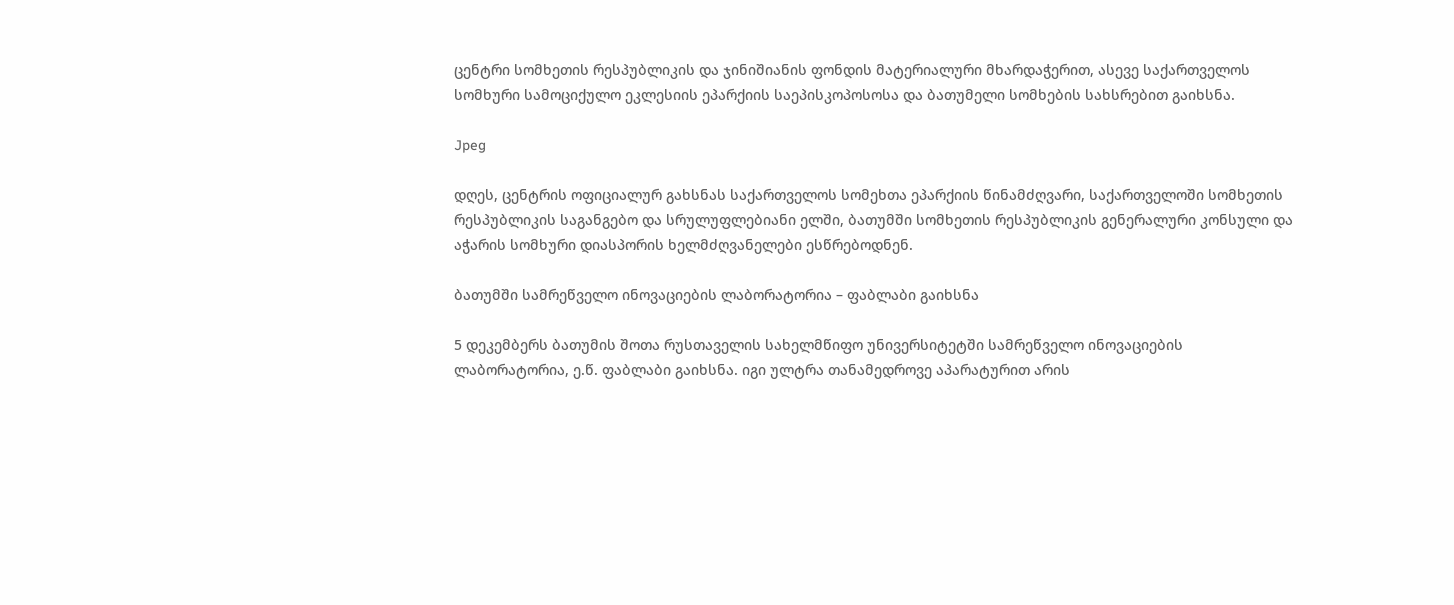ცენტრი სომხეთის რესპუბლიკის და ჯინიშიანის ფონდის მატერიალური მხარდაჭერით, ასევე საქართველოს სომხური სამოციქულო ეკლესიის ეპარქიის საეპისკოპოსოსა და ბათუმელი სომხების სახსრებით გაიხსნა.

Jpeg

დღეს, ცენტრის ოფიციალურ გახსნას საქართველოს სომეხთა ეპარქიის წინამძღვარი, საქართველოში სომხეთის რესპუბლიკის საგანგებო და სრულუფლებიანი ელში, ბათუმში სომხეთის რესპუბლიკის გენერალური კონსული და აჭარის სომხური დიასპორის ხელმძღვანელები ესწრებოდნენ.

ბათუმში სამრეწველო ინოვაციების ლაბორატორია – ფაბლაბი გაიხსნა

5 დეკემბერს ბათუმის შოთა რუსთაველის სახელმწიფო უნივერსიტეტში სამრეწველო ინოვაციების ლაბორატორია, ე.წ. ფაბლაბი გაიხსნა. იგი ულტრა თანამედროვე აპარატურით არის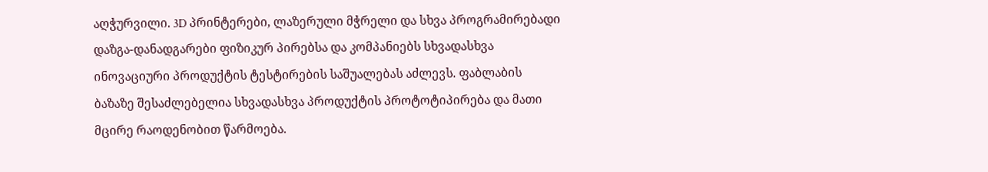აღჭურვილი. 3D პრინტერები, ლაზერული მჭრელი და სხვა პროგრამირებადი დაზგა-დანადგარები ფიზიკურ პირებსა და კომპანიებს სხვადასხვა ინოვაციური პროდუქტის ტესტირების საშუალებას აძლევს. ფაბლაბის ბაზაზე შესაძლებელია სხვადასხვა პროდუქტის პროტოტიპირება და მათი მცირე რაოდენობით წარმოება.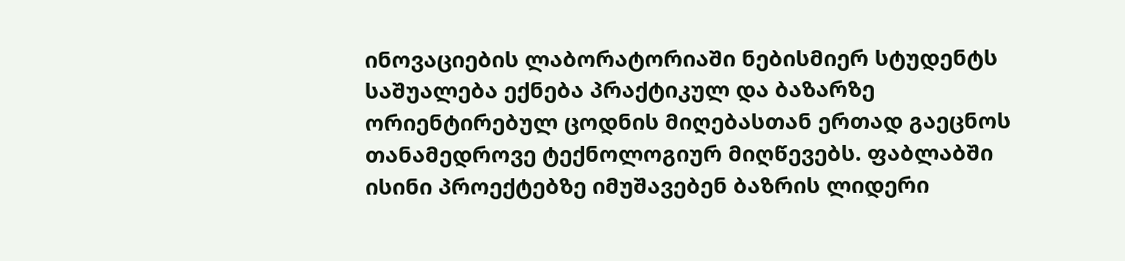ინოვაციების ლაბორატორიაში ნებისმიერ სტუდენტს საშუალება ექნება პრაქტიკულ და ბაზარზე ორიენტირებულ ცოდნის მიღებასთან ერთად გაეცნოს თანამედროვე ტექნოლოგიურ მიღწევებს. ფაბლაბში ისინი პროექტებზე იმუშავებენ ბაზრის ლიდერი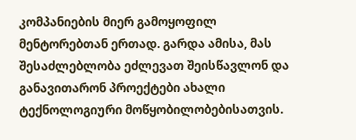კომპანიების მიერ გამოყოფილ მენტორებთან ერთად. გარდა ამისა, მას შესაძლებლობა ეძლევათ შეისწავლონ და განავითარონ პროექტები ახალი ტექნოლოგიური მოწყობილობებისათვის.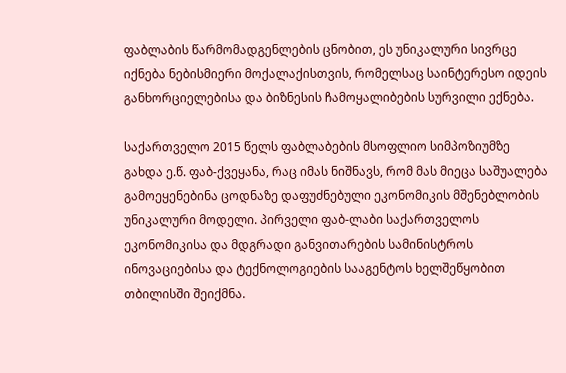ფაბლაბის წარმომადგენლების ცნობით, ეს უნიკალური სივრცე იქნება ნებისმიერი მოქალაქისთვის, რომელსაც საინტერესო იდეის განხორციელებისა და ბიზნესის ჩამოყალიბების სურვილი ექნება.

საქართველო 2015 წელს ფაბლაბების მსოფლიო სიმპოზიუმზე გახდა ე.წ. ფაბ-ქვეყანა, რაც იმას ნიშნავს, რომ მას მიეცა საშუალება გამოეყენებინა ცოდნაზე დაფუძნებული ეკონომიკის მშენებლობის უნიკალური მოდელი. პირველი ფაბ-ლაბი საქართველოს ეკონომიკისა და მდგრადი განვითარების სამინისტროს ინოვაციებისა და ტექნოლოგიების სააგენტოს ხელშეწყობით თბილისში შეიქმნა.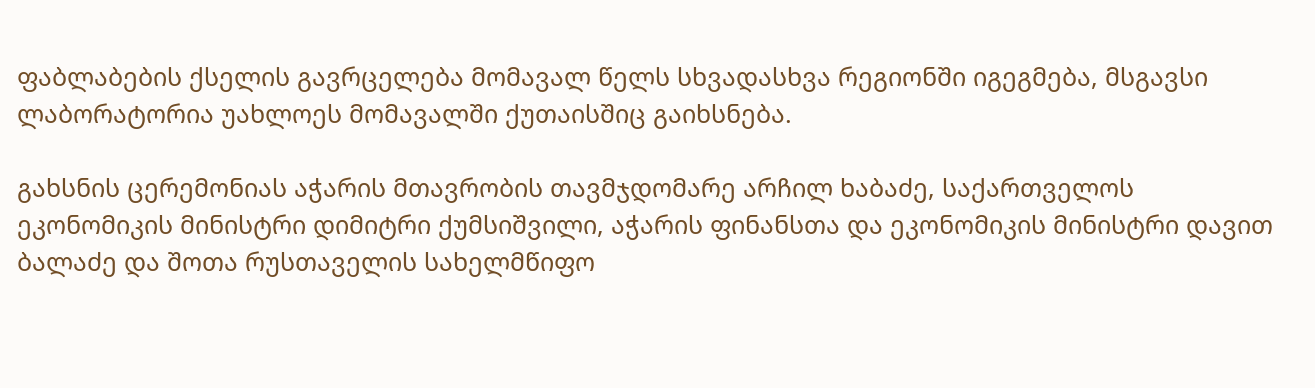ფაბლაბების ქსელის გავრცელება მომავალ წელს სხვადასხვა რეგიონში იგეგმება, მსგავსი ლაბორატორია უახლოეს მომავალში ქუთაისშიც გაიხსნება.

გახსნის ცერემონიას აჭარის მთავრობის თავმჯდომარე არჩილ ხაბაძე, საქართველოს ეკონომიკის მინისტრი დიმიტრი ქუმსიშვილი, აჭარის ფინანსთა და ეკონომიკის მინისტრი დავით ბალაძე და შოთა რუსთაველის სახელმწიფო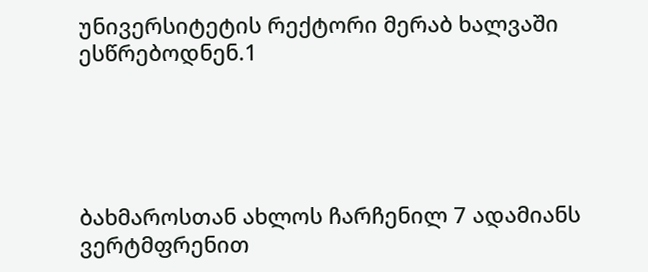უნივერსიტეტის რექტორი მერაბ ხალვაში ესწრებოდნენ.1





ბახმაროსთან ახლოს ჩარჩენილ 7 ადამიანს ვერტმფრენით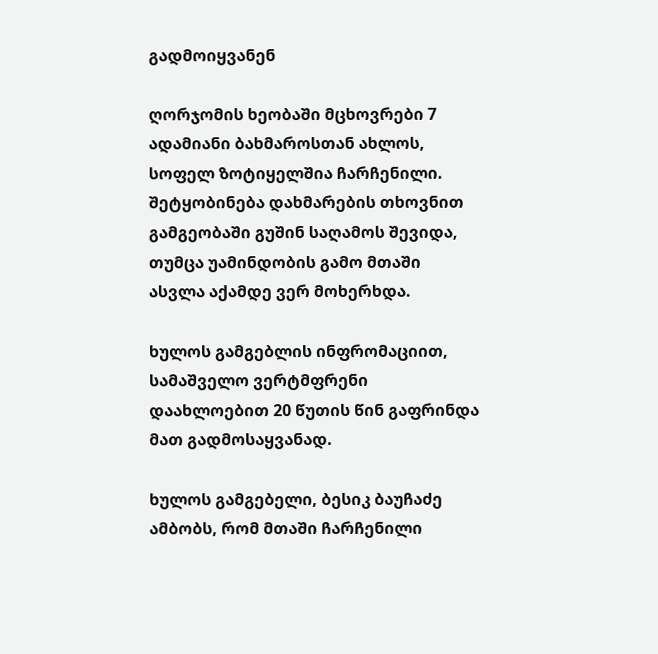გადმოიყვანენ

ღორჯომის ხეობაში მცხოვრები 7 ადამიანი ბახმაროსთან ახლოს, სოფელ ზოტიყელშია ჩარჩენილი. შეტყობინება დახმარების თხოვნით გამგეობაში გუშინ საღამოს შევიდა, თუმცა უამინდობის გამო მთაში ასვლა აქამდე ვერ მოხერხდა.

ხულოს გამგებლის ინფრომაციით, სამაშველო ვერტმფრენი დაახლოებით 20 წუთის წინ გაფრინდა მათ გადმოსაყვანად.

ხულოს გამგებელი, ბესიკ ბაუჩაძე ამბობს, რომ მთაში ჩარჩენილი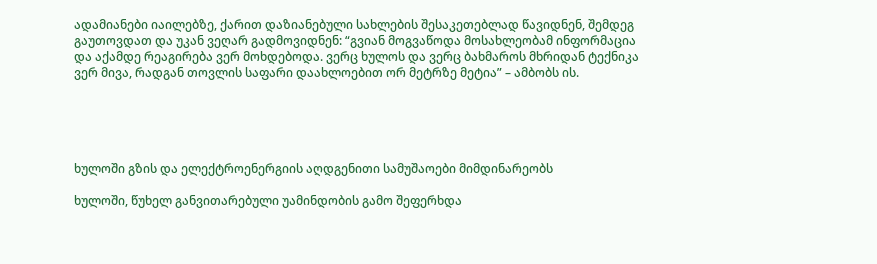ადამიანები იაილებზე, ქარით დაზიანებული სახლების შესაკეთებლად წავიდნენ, შემდეგ გაუთოვდათ და უკან ვეღარ გადმოვიდნენ: “გვიან მოგვაწოდა მოსახლეობამ ინფორმაცია და აქამდე რეაგირება ვერ მოხდებოდა. ვერც ხულოს და ვერც ბახმაროს მხრიდან ტექნიკა ვერ მივა, რადგან თოვლის საფარი დაახლოებით ორ მეტრზე მეტია” – ამბობს ის.





ხულოში გზის და ელექტროენერგიის აღდგენითი სამუშაოები მიმდინარეობს

ხულოში, წუხელ განვითარებული უამინდობის გამო შეფერხდა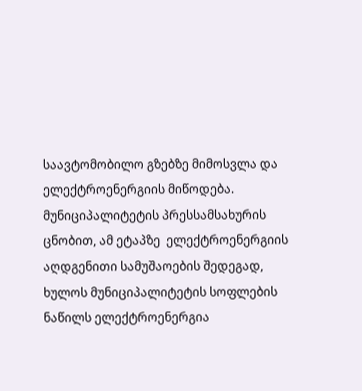საავტომობილო გზებზე მიმოსვლა და ელექტროენერგიის მიწოდება. მუნიციპალიტეტის პრესსამსახურის ცნობით, ამ ეტაპზე  ელექტროენერგიის აღდგენითი სამუშაოების შედეგად, ხულოს მუნიციპალიტეტის სოფლების ნაწილს ელექტროენერგია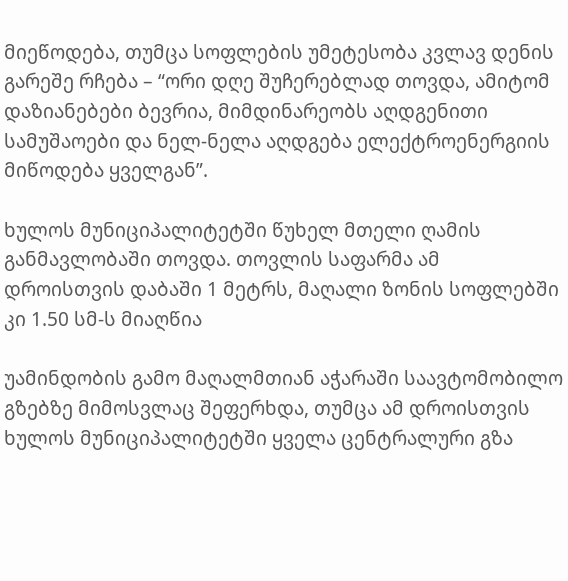მიეწოდება, თუმცა სოფლების უმეტესობა კვლავ დენის გარეშე რჩება – “ორი დღე შუჩერებლად თოვდა, ამიტომ დაზიანებები ბევრია, მიმდინარეობს აღდგენითი სამუშაოები და ნელ-ნელა აღდგება ელექტროენერგიის მიწოდება ყველგან”.

ხულოს მუნიციპალიტეტში წუხელ მთელი ღამის განმავლობაში თოვდა. თოვლის საფარმა ამ დროისთვის დაბაში 1 მეტრს, მაღალი ზონის სოფლებში კი 1.50 სმ-ს მიაღწია

უამინდობის გამო მაღალმთიან აჭარაში საავტომობილო გზებზე მიმოსვლაც შეფერხდა, თუმცა ამ დროისთვის ხულოს მუნიციპალიტეტში ყველა ცენტრალური გზა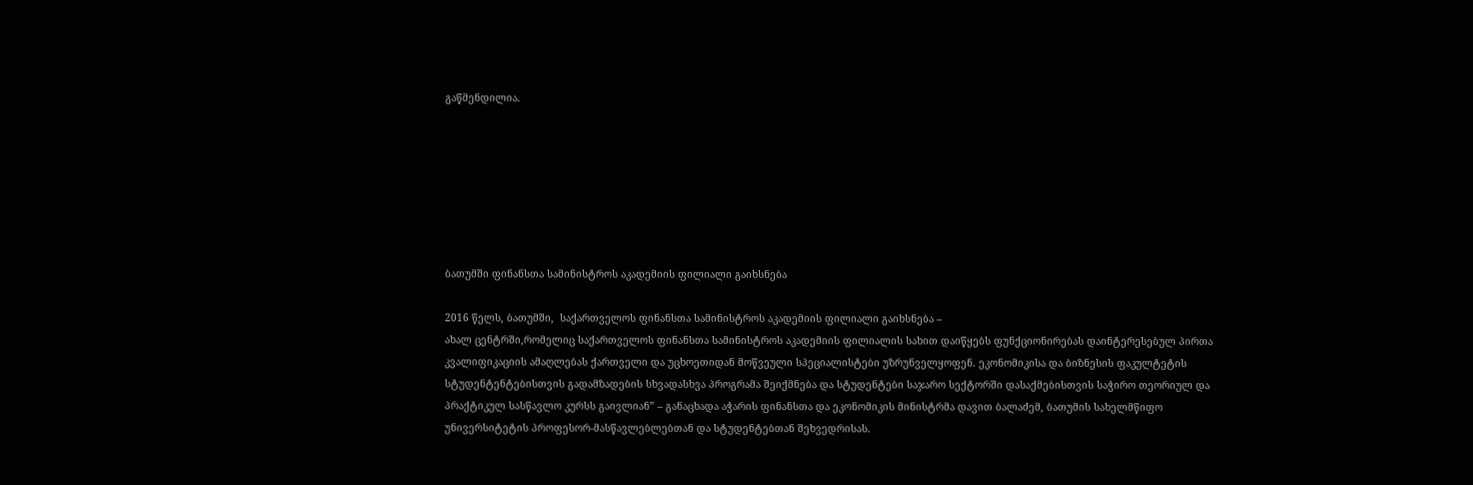გაწმენდილია.







ბათუმში ფინანსთა სამინისტროს აკადემიის ფილიალი გაიხსნება

2016 წელს, ბათუმში,  საქართველოს ფინანსთა სამინისტროს აკადემიის ფილიალი გაიხსნება –
ახალ ცენტრში,რომელიც საქართველოს ფინანსთა სამინისტროს აკადემიის ფილიალის სახით დაიწყებს ფუნქციონირებას დაინტერესებულ პირთა კვალიფიკაციის ამაღლებას ქართველი და უცხოეთიდან მოწვეული სპეციალისტები უზრუნველყოფენ. ეკონომიკისა და ბიზნესის ფაკულტეტის სტუდენტენტებისთვის გადამზადების სხვადასხვა პროგრამა შეიქმნება და სტუდენტები საჯარო სექტორში დასაქმებისთვის საჭირო თეორიულ და პრაქტიკულ სასწავლო კურსს გაივლიან” – განაცხადა აჭარის ფინანსთა და ეკონომიკის მინისტრმა დავით ბალაძემ, ბათუმის სახელმწიფო უნივერსიტეტის პროფესორ-მასწავლებლებთან და სტუდენტებთან შეხვედრისას.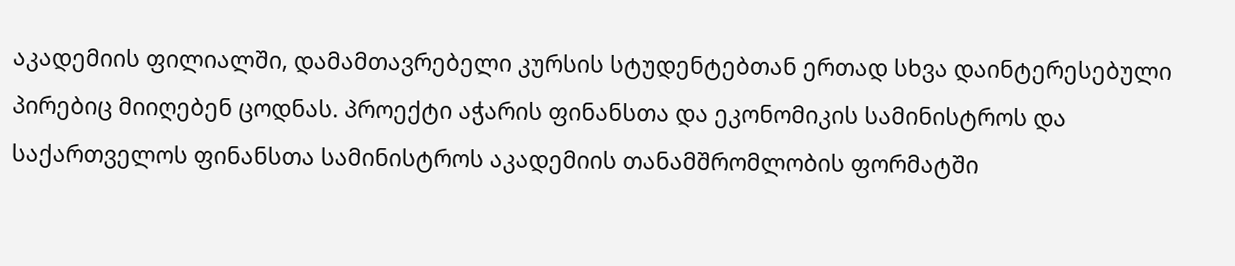აკადემიის ფილიალში, დამამთავრებელი კურსის სტუდენტებთან ერთად სხვა დაინტერესებული პირებიც მიიღებენ ცოდნას. პროექტი აჭარის ფინანსთა და ეკონომიკის სამინისტროს და საქართველოს ფინანსთა სამინისტროს აკადემიის თანამშრომლობის ფორმატში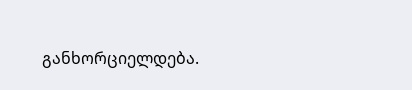განხორციელდება.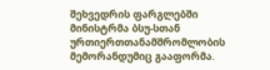შეხვედრის ფარგლებში მინისტრმა ბსუ-სთან ურთიერთთანამშრომლობის მემორანდუმიც გააფორმა.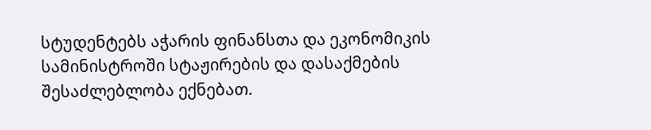სტუდენტებს აჭარის ფინანსთა და ეკონომიკის სამინისტროში სტაჟირების და დასაქმების შესაძლებლობა ექნებათ.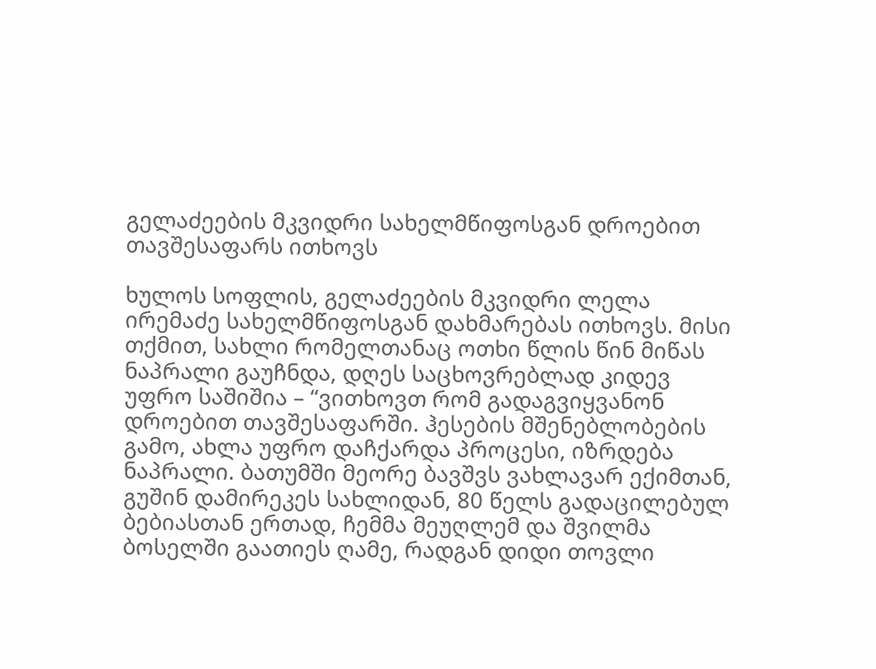გელაძეების მკვიდრი სახელმწიფოსგან დროებით თავშესაფარს ითხოვს

ხულოს სოფლის, გელაძეების მკვიდრი ლელა ირემაძე სახელმწიფოსგან დახმარებას ითხოვს. მისი თქმით, სახლი რომელთანაც ოთხი წლის წინ მიწას ნაპრალი გაუჩნდა, დღეს საცხოვრებლად კიდევ უფრო საშიშია – “ვითხოვთ რომ გადაგვიყვანონ დროებით თავშესაფარში. ჰესების მშენებლობების გამო, ახლა უფრო დაჩქარდა პროცესი, იზრდება ნაპრალი. ბათუმში მეორე ბავშვს ვახლავარ ექიმთან, გუშინ დამირეკეს სახლიდან, 80 წელს გადაცილებულ ბებიასთან ერთად, ჩემმა მეუღლემ და შვილმა ბოსელში გაათიეს ღამე, რადგან დიდი თოვლი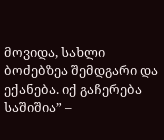მოვიდა, სახლი ბოძებზეა შემდგარი და ექანება. იქ გაჩერება საშიშია” –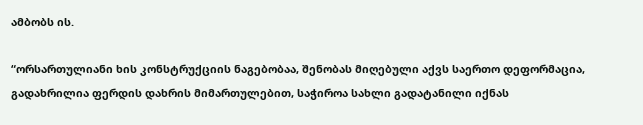ამბობს ის.

“ორსართულიანი ხის კონსტრუქციის ნაგებობაა, შენობას მიღებული აქვს საერთო დეფორმაცია, გადახრილია ფერდის დახრის მიმართულებით, საჭიროა სახლი გადატანილი იქნას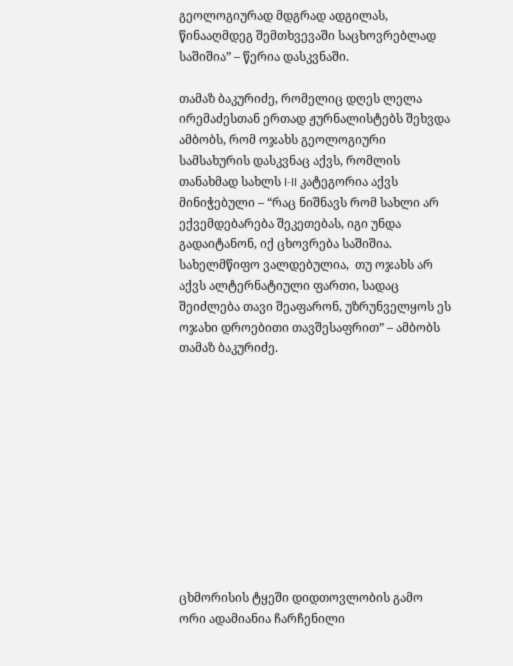გეოლოგიურად მდგრად ადგილას, წინააღმდეგ შემთხვევაში საცხოვრებლად საშიშია” – წერია დასკვნაში.

თამაზ ბაკურიძე, რომელიც დღეს ლელა ირემაძესთან ერთად ჟურნალისტებს შეხვდა ამბობს, რომ ოჯახს გეოლოგიური სამსახურის დასკვნაც აქვს, რომლის თანახმად სახლს I-II კატეგორია აქვს მინიჭებული – “რაც ნიშნავს რომ სახლი არ ექვემდებარება შეკეთებას, იგი უნდა გადაიტანონ, იქ ცხოვრება საშიშია. სახელმწიფო ვალდებულია,  თუ ოჯახს არ აქვს ალტერნატიული ფართი, სადაც შეიძლება თავი შეაფარონ, უზრუნველყოს ეს ოჯახი დროებითი თავშესაფრით” – ამბობს თამაზ ბაკურიძე.











ცხმორისის ტყეში დიდთოვლობის გამო ორი ადამიანია ჩარჩენილი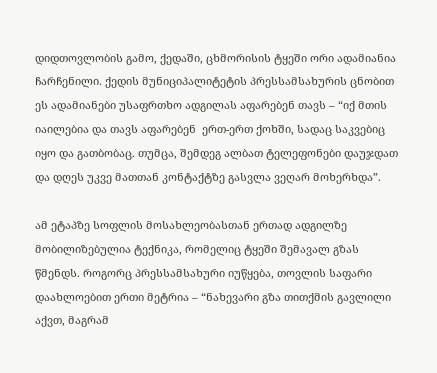დიდთოვლობის გამო, ქედაში, ცხმორისის ტყეში ორი ადამიანია ჩარჩენილი. ქედის მუნიციპალიტეტის პრესსამსახურის ცნობით ეს ადამიანები უსაფრთხო ადგილას აფარებენ თავს – “იქ მთის იაილებია და თავს აფარებენ  ერთ-ერთ ქოხში, სადაც საკვებიც იყო და გათბობაც. თუმცა, შემდეგ ალბათ ტელეფონები დაუჯდათ და დღეს უკვე მათთან კონტაქტზე გასვლა ვეღარ მოხერხდა”.

ამ ეტაპზე სოფლის მოსახლეობასთან ერთად ადგილზე მობილიზებულია ტექნიკა, რომელიც ტყეში შემავალ გზას წმენდს. როგორც პრესსამსახური იუწყება, თოვლის საფარი დაახლოებით ერთი მეტრია – “ნახევარი გზა თითქმის გავლილი აქვთ, მაგრამ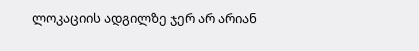ლოკაციის ადგილზე ჯერ არ არიან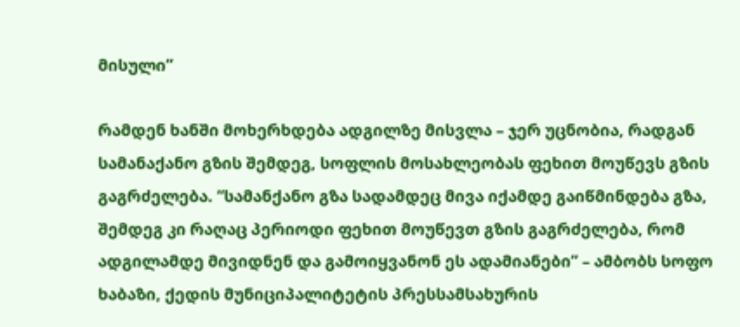მისული”

რამდენ ხანში მოხერხდება ადგილზე მისვლა – ჯერ უცნობია, რადგან სამანაქანო გზის შემდეგ, სოფლის მოსახლეობას ფეხით მოუწევს გზის გაგრძელება. “სამანქანო გზა სადამდეც მივა იქამდე გაიწმინდება გზა, შემდეგ კი რაღაც პერიოდი ფეხით მოუწევთ გზის გაგრძელება, რომ ადგილამდე მივიდნენ და გამოიყვანონ ეს ადამიანები” – ამბობს სოფო ხაბაზი, ქედის მუნიციპალიტეტის პრესსამსახურის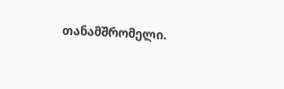თანამშრომელი.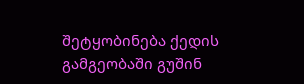შეტყობინება ქედის გამგეობაში გუშინ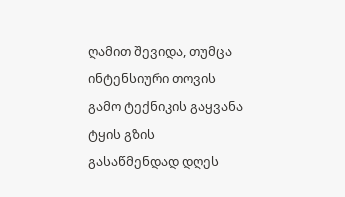ღამით შევიდა, თუმცა ინტენსიური თოვის გამო ტექნიკის გაყვანა ტყის გზის გასაწმენდად დღეს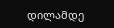დილამდე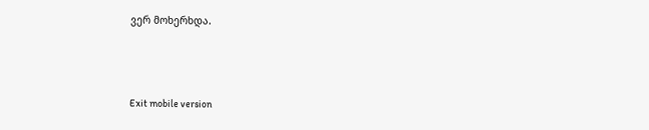ვერ მოხერხდა.



Exit mobile version